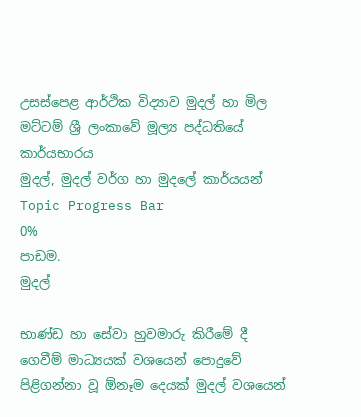උසස්පෙළ ආර්ථික විද්‍යාව මුදල් හා මිල මට්ටම් ශ්‍රී ලංකාවේ මූල්‍ය පද්ධතියේ කාර්යභාරය
මුදල්, මුදල් වර්ග හා මුදලේ කාර්යයන්
Topic Progress Bar
0%
පාඩම.
මුදල්

භාණ්ඩ හා සේවා හුවමාරු කිරීමේ දී ගෙවීම් මාධ්‍යයක් වශයෙන් පොදුවේ පිළිගන්නා වූ ඕනෑම දෙයක් මුදල් වශයෙන්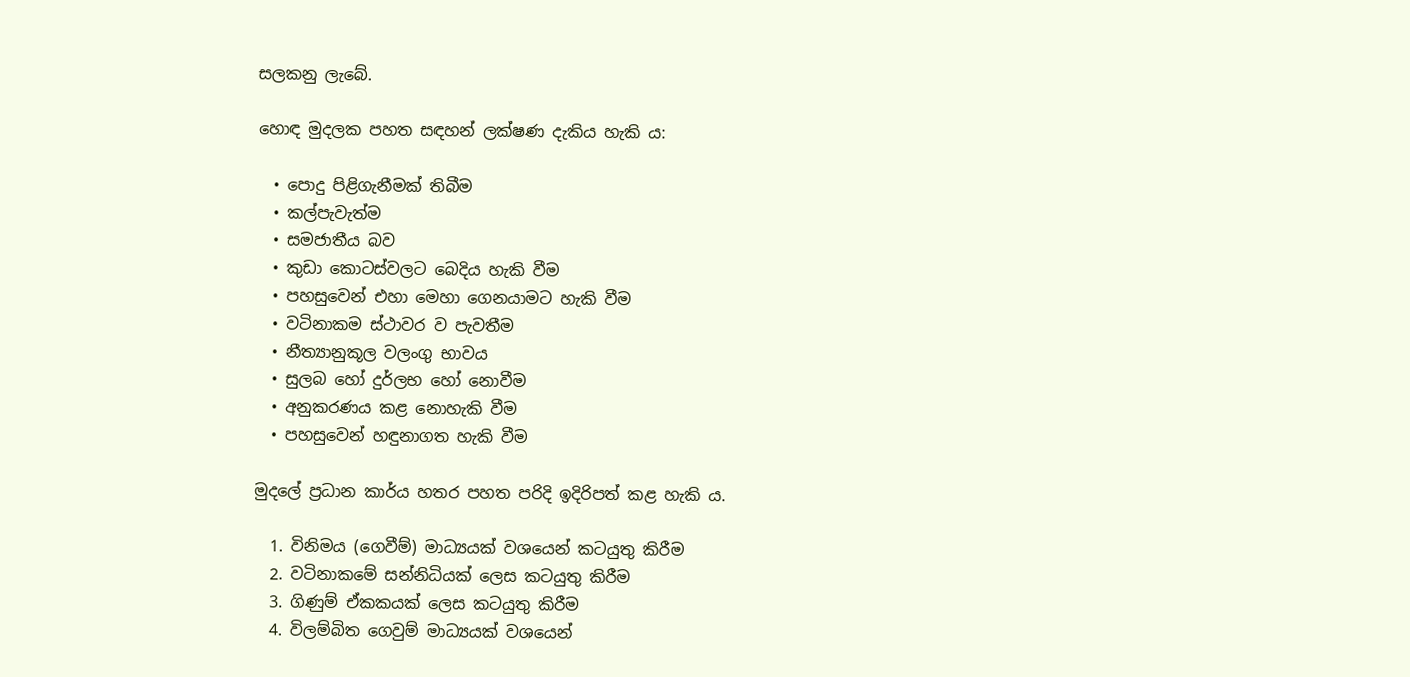සලකනු ලැබේ.

හොඳ මුදලක පහත සඳහන් ලක්ෂණ දැකිය හැකි ය:

  • පොදු පිළිගැනීමක් තිබීම
  • කල්පැවැත්ම
  • සමජාතීය බව
  • කුඩා කොටස්වලට බෙදිය හැකි වීම
  • පහසුවෙන් එහා මෙහා ගෙනයාමට හැකි වීම
  • වටිනාකම ස්ථාවර ව පැවතීම
  • නීත්‍යානුකූල වලංගු භාවය
  • සුලබ හෝ දුර්ලභ හෝ නොවීම
  • අනුකරණය කළ නොහැකි වීම
  • පහසුවෙන් හඳුනාගත හැකි වීම

මුදලේ ප්‍රධාන කාර්ය හතර පහත පරිදි ඉදිරිපත් කළ හැකි ය.

  1. විනිමය (ගෙවීම්) මාධ්‍යයක් වශයෙන් කටයුතු කිරීම
  2. වටිනාකමේ සන්නිධියක් ලෙස කටයුතු කිරීම
  3. ගිණුම් ඒකකයක් ලෙස කටයුතු කිරීම
  4. විලම්බිත ගෙවුම් මාධ්‍යයක් වශයෙන්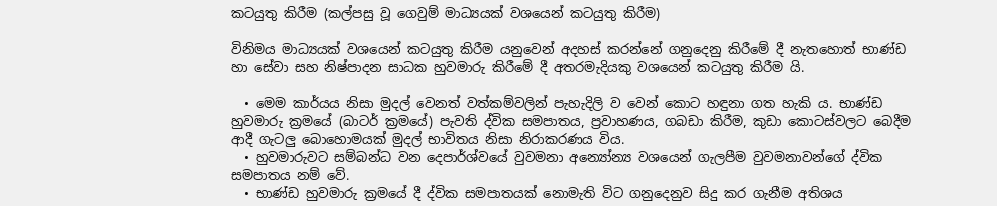කටයුතු කිරීම (කල්පසු වූ ගෙවුම් මාධ්‍යයක් වශයෙන් කටයුතු කිරීම)

විනිමය මාධ්‍යයක් වශයෙන් කටයුතු කිරීම යනුවෙන් අදහස් කරන්නේ ගනුදෙනු කිරීමේ දී නැතහොත් භාණ්ඩ හා සේවා සහ නිෂ්පාදන සාධක හුවමාරු කිරීමේ දී අතරමැදියකු වශයෙන් කටයුතු කිරීම යි.

  • මෙම කාර්යය නිසා මුදල් වෙනත් වත්කම්වලින් පැහැදිලි ව වෙන් කොට හඳුනා ගත හැකි ය. භාණ්ඩ හුවමාරු ක්‍රමයේ (බාටර් ක්‍රමයේ) පැවති ද්වික සමපාතය, ප්‍රවාහණය, ගබඩා කිරීම, කුඩා කොටස්වලට බෙදීම ආදී ගැටලු බොහොමයක් මුදල් භාවිතය නිසා නිරාකරණය විය.
  • හුවමාරුවට සම්බන්ධ වන දෙපාර්ශ්වයේ වුවමනා අන්‍යෝන්‍ය වශයෙන් ගැලපීම වුවමනාවන්ගේ ද්වික සමපාතය නම් වේ.
  • භාණ්ඩ හුවමාරු ක්‍රමයේ දී ද්වික සමපාතයක් නොමැති විට ගනුදෙනුව සිදු කර ගැනීම අතිශය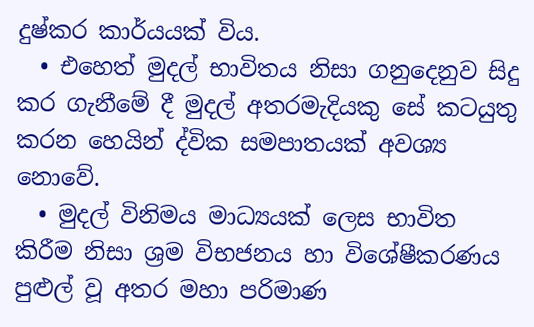දුෂ්කර කාර්යයක් විය.
  • එහෙත් මුදල් භාවිතය නිසා ගනුදෙනුව සිදු කර ගැනීමේ දී මුදල් අතරමැදියකු සේ කටයුතු කරන හෙයින් ද්වික සමපාතයක් අවශ්‍ය නොවේ.
  • මුදල් විනිමය මාධ්‍යයක් ලෙස භාවිත කිරීම නිසා ශ්‍රම විභජනය හා විශේෂීකරණය පුළුල් වූ අතර මහා පරිමාණ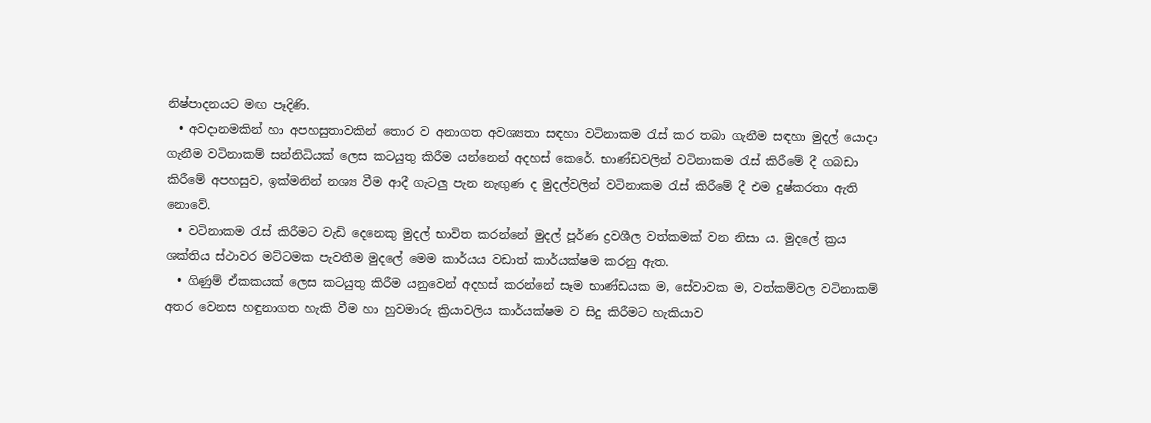නිෂ්පාදනයට මඟ පෑදිණි.
  • අවදානමකින් හා අපහසුතාවකින් තොර ව අනාගත අවශ්‍යතා සඳහා වටිනාකම රැස් කර තබා ගැනීම සඳහා මුදල් යොදා ගැනීම වටිනාකම් සන්නිධියක් ලෙස කටයුතු කිරීම යන්නෙන් අදහස් කෙරේ. භාණ්ඩවලින් වටිනාකම රැස් කිරීමේ දී ගබඩා කිරීමේ අපහසුව, ඉක්මනින් නශ්‍ය වීම ආදී ගැටලු පැන නැඟුණ ද මුදල්වලින් වටිනාකම රැස් කිරීමේ දී එම දුෂ්කරතා ඇති නොවේ.
  • වටිනාකම රැස් කිරීමට වැඩි දෙනෙකු මුදල් භාවිත කරන්නේ මුදල් පූර්ණ ද්‍රවශීල වත්කමක් වන නිසා ය. මුදලේ ක්‍රය ශක්තිය ස්ථාවර මට්ටමක පැවතීම මුදලේ මෙම කාර්යය වඩාත් කාර්යක්ෂම කරනු ඇත.
  • ගිණුම් ඒකකයක් ලෙස කටයුතු කිරීම යනුවෙන් අදහස් කරන්නේ සෑම භාණ්ඩයක ම, සේවාවක ම, වත්කම්වල වටිනාකම් අතර වෙනස හඳුනාගත හැකි වීම හා හුවමාරු ක්‍රියාවලිය කාර්යක්ෂම ව සිදු කිරීමට හැකියාව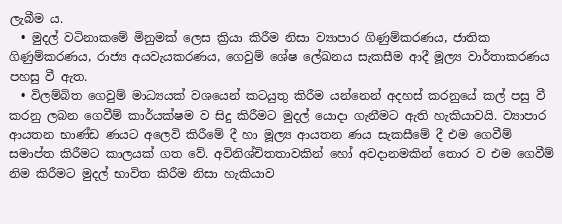ලැබීම ය.
  • මුදල් වටිනාකමේ මිනුමක් ලෙස ක්‍රියා කිරීම නිසා ව්‍යාපාර ගිණුම්කරණය, ජාතික ගිණුම්කරණය, රාජ්‍ය අයවැයකරණය, ගෙවුම් ශේෂ ලේඛනය සැකසීම ආදී මූල්‍ය වාර්තාකරණය පහසු වී ඇත.
  • විලම්බිත ගෙවුම් මාධ්‍යයක් වශයෙන් කටයුතු කිරීම යන්නෙන් අදහස් කරනුයේ කල් පසු වී කරනු ලබන ගෙවීම් කාර්යක්ෂම ව සිදු කිරීමට මුදල් යොදා ගැනීමට ඇති හැකියාවයි. ව්‍යාපාර ආයතන භාණ්ඩ ණයට අලෙවි කිරීමේ දී හා මූල්‍ය ආයතන ණය සැකසීමේ දී එම ගෙවීම් සමාප්ත කිරීමට කාලයක් ගත වේ. අවිනිශ්චිතතාවකින් හෝ අවදානමකින් තොර ව එම ගෙවීම් නිම කිරීමට මුදල් භාවිත කිරීම නිසා හැකියාව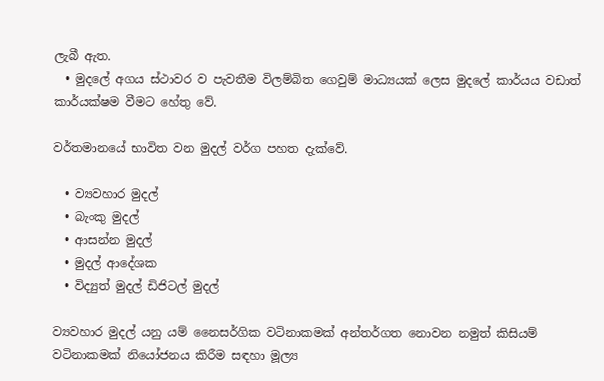ලැබී ඇත.
  • මුදලේ අගය ස්ථාවර ව පැවතීම විලම්බිත ගෙවුම් මාධ්‍යයක් ලෙස මුදලේ කාර්යය වඩාත් කාර්යක්ෂම වීමට හේතු වේ.

වර්තමානයේ භාවිත වන මුදල් වර්ග පහත දැක්වේ.

  • ව්‍යවහාර මුදල්
  • බැංකු මුදල්
  • ආසන්න මුදල්
  • මුදල් ආදේශක
  • විද්‍යුත් මුදල් ඩිජිටල් මුදල්

ව්‍යවහාර මුදල් යනු යම් නෛසර්ගික වටිනාකමක් අන්තර්ගත නොවන නමුත් කිසියම් වටිනාකමක් නියෝජනය කිරීම සඳහා මූල්‍ය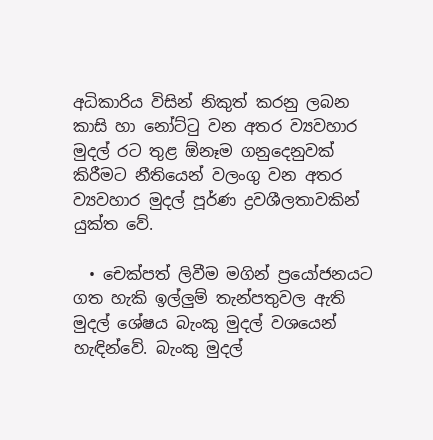අධිකාරිය විසින් නිකුත් කරනු ලබන කාසි හා නෝට්ටු වන අතර ව්‍යවහාර මුදල් රට තුළ ඕනෑම ගනුදෙනුවක් කිරීමට නීතියෙන් වලංගු වන අතර ව්‍යවහාර මුදල් පූර්ණ ද්‍රවශීලතාවකින් යුක්ත වේ.

  • චෙක්පත් ලිවීම මගින් ප්‍රයෝජනයට ගත හැකි ඉල්ලුම් තැන්පතුවල ඇති මුදල් ශේෂය බැංකු මුදල් වශයෙන් හැඳින්වේ. බැංකු මුදල්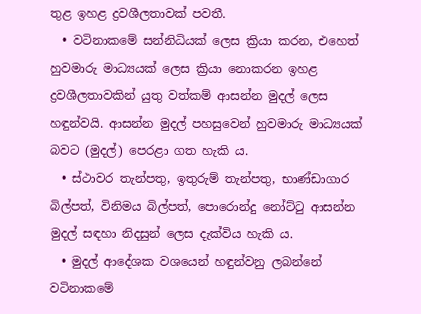තුළ ඉහළ ද්‍රවශීලතාවක් පවතී.
  • වටිනාකමේ සන්නිධියක් ලෙස ක්‍රියා කරන, එහෙත් හුවමාරු මාධ්‍යයක් ලෙස ක්‍රියා නොකරන ඉහළ ද්‍රවශීලතාවකින් යුතු වත්කම් ආසන්න මුදල් ලෙස හඳුන්වයි. ආසන්න මුදල් පහසුවෙන් හුවමාරු මාධ්‍යයක් බවට (මුදල්) පෙරළා ගත හැකි ය.
  • ස්ථාවර තැන්පතු, ඉතුරුම් තැන්පතු, භාණ්ඩාගාර බිල්පත්, විනිමය බිල්පත්, පොරොන්දු නෝට්ටු ආසන්න මුදල් සඳහා නිදසුන් ලෙස දැක්විය හැකි ය.
  • මුදල් ආදේශක වශයෙන් හඳුන්වනු ලබන්නේ වටිනාකමේ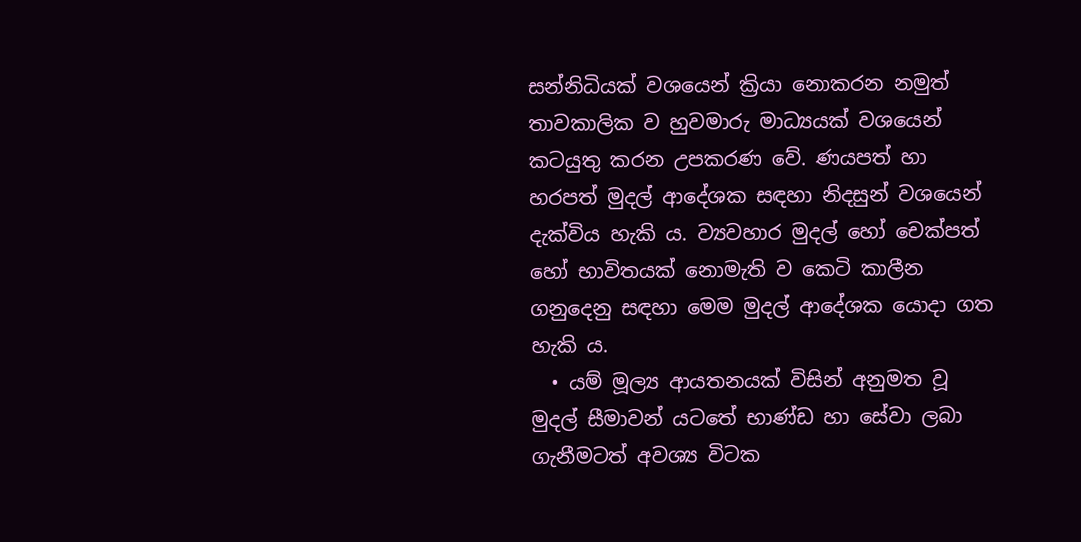සන්නිධියක් වශයෙන් ක්‍රියා නොකරන නමුත් තාවකාලික ව හුවමාරු මාධ්‍යයක් වශයෙන් කටයුතු කරන උපකරණ වේ. ණයපත් හා හරපත් මුදල් ආදේශක සඳහා නිදසුන් වශයෙන් දැක්විය හැකි ය. ව්‍යවහාර මුදල් හෝ චෙක්පත් හෝ භාවිතයක් නොමැති ව කෙටි කාලීන ගනුදෙනු සඳහා මෙම මුදල් ආදේශක යොදා ගත හැකි ය.
  • යම් මූල්‍ය ආයතනයක් විසින් අනුමත වූ මුදල් සීමාවන් යටතේ භාණ්ඩ හා සේවා ලබා ගැනීමටත් අවශ්‍ය විටක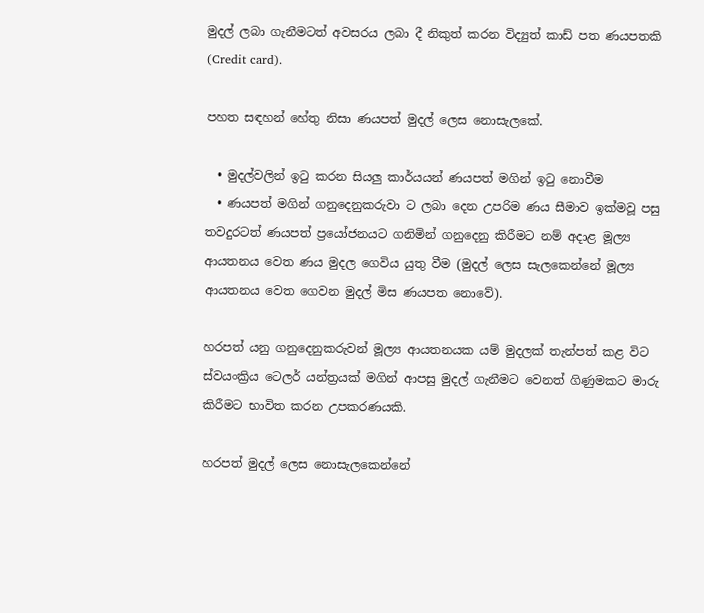මුදල් ලබා ගැනීමටත් අවසරය ලබා දී නිකුත් කරන විද්‍යුත් කාඩ් පත ණයපතකි (Credit card).

පහත සඳහන් හේතු නිසා ණයපත් මුදල් ලෙස නොසැලකේ.

  • මුදල්වලින් ඉටු කරන සියලු කාර්යයන් ණයපත් මගින් ඉටු නොවීම
  • ණයපත් මගින් ගනුදෙනුකරුවා ට ලබා දෙන උපරිම ණය සීමාව ඉක්මවූ පසු තවදුරටත් ණයපත් ප්‍රයෝජනයට ගනිමින් ගනුදෙනු කිරීමට නම් අදාළ මූල්‍ය ආයතනය වෙත ණය මුදල ගෙවිය යුතු වීම (මුදල් ලෙස සැලකෙන්නේ මූල්‍ය ආයතනය වෙත ගෙවන මුදල් මිස ණයපත නොවේ).

හරපත් යනු ගනුදෙනුකරුවන් මූල්‍ය ආයතනයක යම් මුදලක් තැන්පත් කළ විට ස්වයංක්‍රිය ටෙලර් යන්ත්‍රයක් මගින් ආපසු මුදල් ගැනීමට වෙනත් ගිණුමකට මාරු කිරීමට භාවිත කරන උපකරණයකි.

හරපත් මුදල් ලෙස නොසැලකෙන්නේ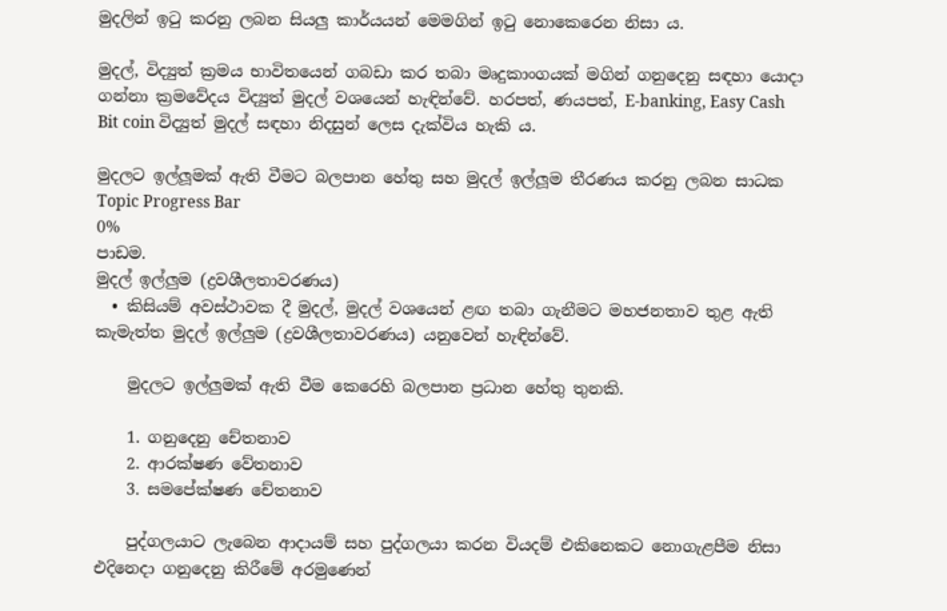මුදලින් ඉටු කරනු ලබන සියලු කාර්යයන් මෙමගින් ඉටු නොකෙරෙන නිසා ය.

මුදල්, විද්‍යුත් ක්‍රමය භාවිතයෙන් ගබඩා කර තබා මෘදුකාංගයක් මගින් ගනුදෙනු සඳහා යොදා ගන්නා ක්‍රමවේදය විද්‍යුත් මුදල් වශයෙන් හැඳින්වේ. හරපත්, ණයපත්, E-banking, Easy Cash Bit coin විද්‍යුත් මුදල් සඳහා නිදසුන් ලෙස දැක්විය හැකි ය.

මුදලට ඉල්ලූමක් ඇති වීමට බලපාන හේතු සහ මුදල් ඉල්ලූම තීරණය කරනු ලබන සාධක
Topic Progress Bar
0%
පාඩම.
මුදල් ඉල්ලුම (ද්‍රවශීලතාවරණය)
  • කිසියම් අවස්ථාවක දී මුදල්, මුදල් වශයෙන් ළඟ තබා ගැනීමට මහජනතාව තුළ ඇති කැමැත්ත මුදල් ඉල්ලුම (ද්‍රවශීලතාවරණය) යනුවෙන් හැඳින්වේ.

    මුදලට ඉල්ලුමක් ඇති වීම කෙරෙහි බලපාන ප්‍රධාන හේතු තුනකි.

    1. ගනුදෙනු චේතනාව
    2. ආරක්ෂණ වේතනාව
    3. සමපේක්ෂණ චේතනාව

    පුද්ගලයාට ලැබෙන ආදායම් සහ පුද්ගලයා කරන වියදම් එකිනෙකට නොගැළපීම නිසා එදිනෙදා ගනුදෙනු කිරීමේ අරමුණෙන්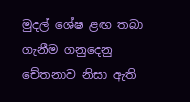මුදල් ශේෂ ළඟ තබා ගැනීම ගනුදෙනු චේතනාව නිසා ඇති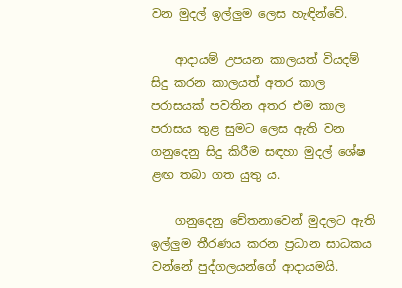වන මුදල් ඉල්ලුම ලෙස හැඳින්වේ.

    ආදායම් උපයන කාලයත් වියදම් සිදු කරන කාලයත් අතර කාල පරාසයක් පවතින අතර එම කාල පරාසය තුළ සුමට ලෙස ඇති වන ගනුදෙනු සිදු කිරීම සඳහා මුදල් ශේෂ ළඟ තබා ගත යුතු ය.

    ගනුදෙනු චේතනාවෙන් මුදලට ඇති ඉල්ලුම තීරණය කරන ප්‍රධාන සාධකය වන්නේ පුද්ගලයන්ගේ ආදායමයි.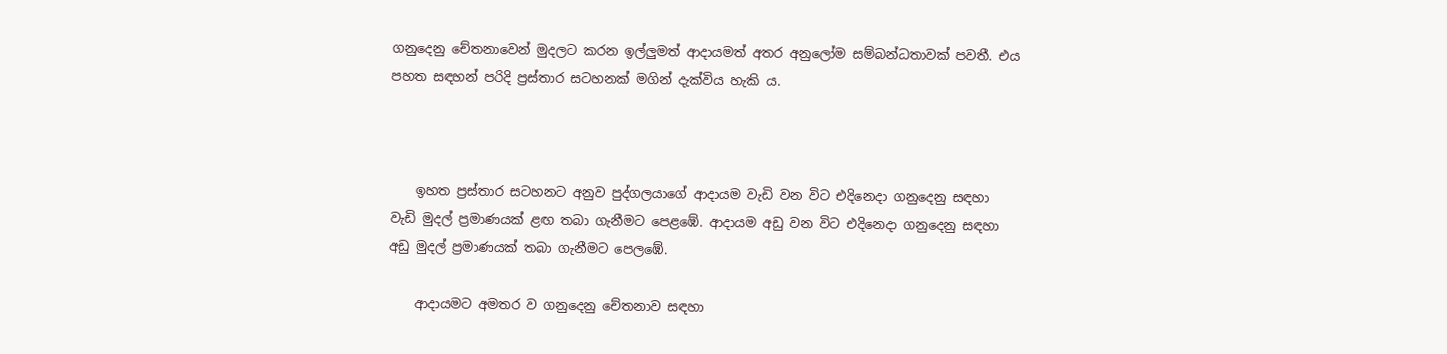ගනුදෙනු චේතනාවෙන් මුදලට කරන ඉල්ලුමත් ආදායමත් අතර අනුලෝම සම්බන්ධතාවක් පවතී. එය පහත සඳහන් පරිදි ප්‍රස්තාර සටහනක් මගින් දැක්විය හැකි ය.



    ඉහත ප්‍රස්තාර සටහනට අනුව පුද්ගලයාගේ ආදායම වැඩි වන විට එදිනෙදා ගනුදෙනු සඳහා වැඩි මුදල් ප්‍රමාණයක් ළඟ තබා ගැනීමට පෙළඹේ. ආදායම අඩු වන විට එදිනෙදා ගනුදෙනු සඳහා අඩු මුදල් ප්‍රමාණයක් තබා ගැනීමට පෙලඹේ.

    ආදායමට අමතර ව ගනුදෙනු චේතනාව සඳහා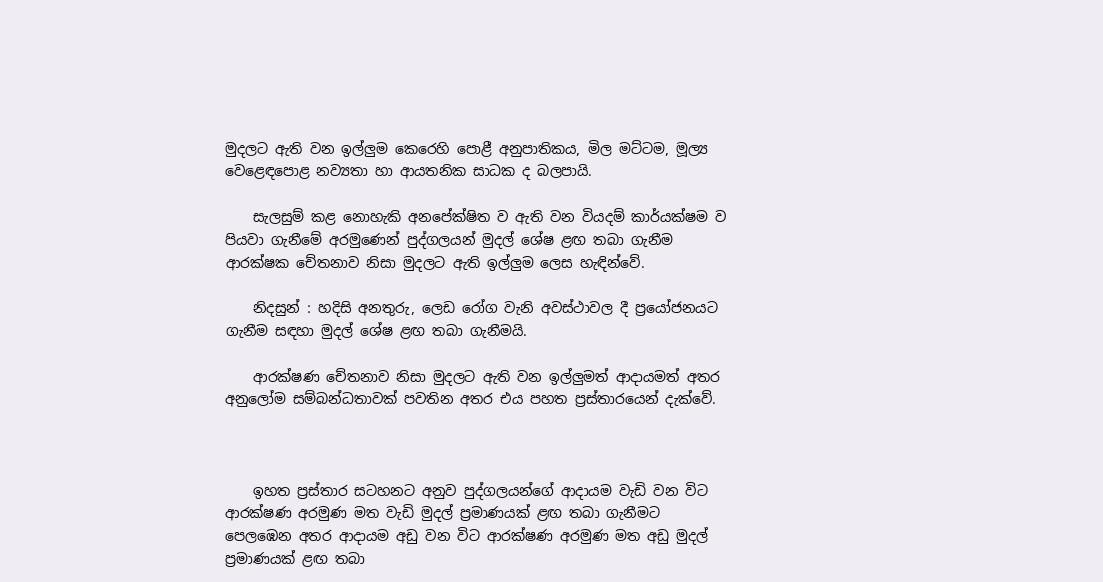මුදලට ඇති වන ඉල්ලුම කෙරෙහි පොළී අනුපාතිකය, මිල මට්ටම, මූල්‍ය වෙළෙඳපොළ නව්‍යතා හා ආයතනික සාධක ද බලපායි.

    සැලසුම් කළ නොහැකි අනපේක්ෂිත ව ඇති වන වියදම් කාර්යක්ෂම ව පියවා ගැනීමේ අරමුණෙන් පුද්ගලයන් මුදල් ශේෂ ළඟ තබා ගැනීම ආරක්ෂක චේතනාව නිසා මුදලට ඇති ඉල්ලුම ලෙස හැඳින්වේ.

    නිදසුන් : හදිසි අනතුරු, ලෙඩ රෝග වැනි අවස්ථාවල දී ප්‍රයෝජනයට ගැනීම සඳහා මුදල් ශේෂ ළඟ තබා ගැනීමයි.

    ආරක්ෂණ චේතනාව නිසා මුදලට ඇති වන ඉල්ලුමත් ආදායමත් අතර අනුලෝම සම්බන්ධතාවක් පවතින අතර එය පහත ප්‍රස්තාරයෙන් දැක්වේ.



    ඉහත ප්‍රස්තාර සටහනට අනුව පුද්ගලයන්ගේ ආදායම වැඩි වන විට ආරක්ෂණ අරමුණ මත වැඩි මුදල් ප්‍රමාණයක් ළඟ තබා ගැනීමට පෙලඹෙන අතර ආදායම අඩු වන විට ආරක්ෂණ අරමුණ මත අඩු මුදල් ප්‍රමාණයක් ළඟ තබා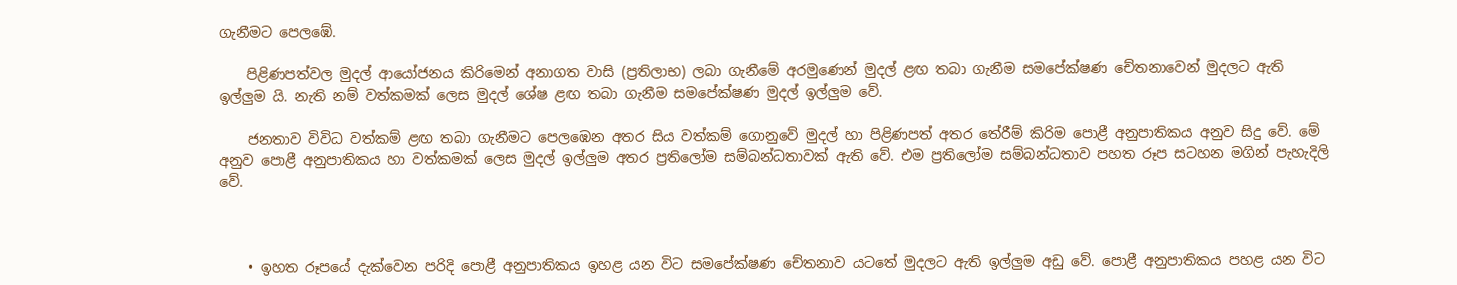ගැනීමට පෙලඹේ.

    පිළිණපත්වල මුදල් ආයෝජනය කිරිමෙන් අනාගත වාසි (ප්‍රතිලාභ) ලබා ගැනීමේ අරමුණෙන් මුදල් ළඟ තබා ගැනීම සමපේක්ෂණ චේතනාවෙන් මුදලට ඇති ඉල්ලුම යි. නැති නම් වත්කමක් ලෙස මුදල් ශේෂ ළඟ තබා ගැනීම සමපේක්ෂණ මුදල් ඉල්ලුම වේ.

    ජනතාව විවිධ වත්කම් ළඟ තබා ගැනීමට පෙලඹෙන අතර සිය වත්කම් ගොනුවේ මුදල් හා පිළිණපත් අතර තේරීම් කිරිම පොළී අනුපාතිකය අනුව සිදු වේ. මේ අනුව පොළී අනුපාතිකය හා වත්කමක් ලෙස මුදල් ඉල්ලුම අතර ප්‍රතිලෝම සම්බන්ධතාවක් ඇති වේ. එම ප්‍රතිලෝම සම්බන්ධතාව පහත රූප සටහන මගින් පැහැදිලි වේ.



    • ඉහත රූපයේ දැක්වෙන පරිදි පොළී අනුපාතිකය ඉහළ යන විට සමපේක්ෂණ චේතනාව යටතේ මුදලට ඇති ඉල්ලුම අඩු වේ. පොළී අනුපාතිකය පහළ යන විට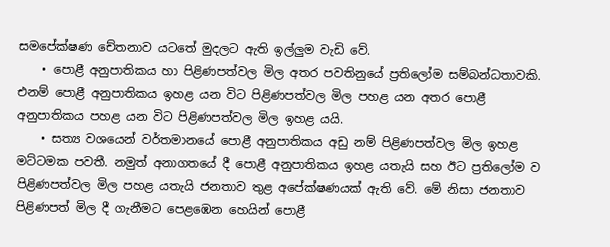සමපේක්ෂණ චේතනාව යටතේ මුදලට ඇති ඉල්ලුම වැඩි වේ.
    • පොළී අනුපාතිකය හා පිළිණපත්වල මිල අතර පවතිනුයේ ප්‍රතිලෝම සම්බන්ධතාවකි. එනම් පොළී අනුපාතිකය ඉහළ යන විට පිළිණපත්වල මිල පහළ යන අතර පොළී අනුපාතිකය පහළ යන විට පිළිණපත්වල මිල ඉහළ යයි.
    • සත්‍ය වශයෙන් වර්තමානයේ පොළී අනුපාතිකය අඩු නම් පිළිණපත්වල මිල ඉහළ මට්ටමක පවතී. නමුත් අනාගතයේ දී පොළී අනුපාතිකය ඉහළ යතැයි සහ ඊට ප්‍රතිලෝම ව පිළිණපත්වල මිල පහළ යතැයි ජනතාව තුළ අපේක්ෂණයක් ඇති වේ. මේ නිසා ජනතාව පිළිණපත් මිල දී ගැනීමට පෙළඹෙන හෙයින් පොළී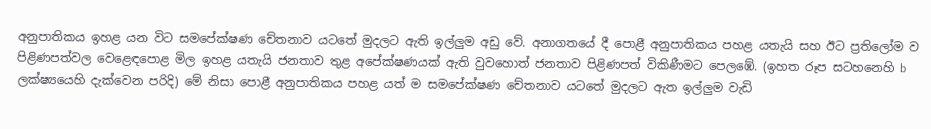අනුපාතිකය ඉහළ යන විට සමපේක්ෂණ චේතනාව යටතේ මුදලට ඇති ඉල්ලුම අඩු වේ. අනාගතයේ දී පොළී අනුපාතිකය පහළ යතැයි සහ ඊට ප්‍රතිලෝම ව පිළිණපත්වල වෙළෙඳපොළ මිල ඉහළ යතැයි ජනතාව තුළ අපේක්ෂණයක් ඇති වුවහොත් ජනතාව පිළිණපත් විකිණීමට පෙලඹේ. (ඉහත රූප සටහනෙහි b ලක්ෂ්‍යයෙහි දැක්වෙන පරිදි) මේ නිසා පොළී අනුපාතිකය පහළ යත් ම සමපේක්ෂණ චේතනාව යටතේ මුදලට ඇත ඉල්ලුම වැඩි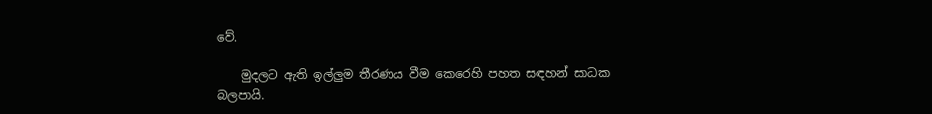වේ.

    මුදලට ඇති ඉල්ලුම තීරණය වීම කෙරෙහි පහත සඳහන් සාධක බලපායි.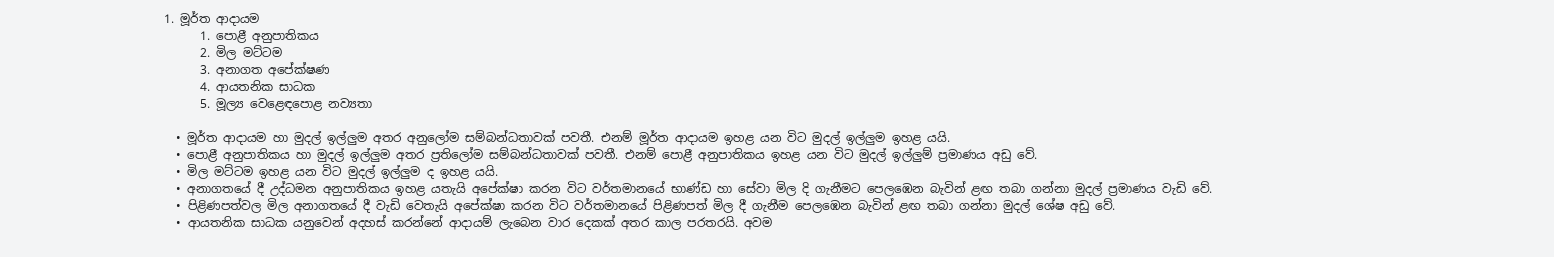1. මූර්ත ආදායම
      1. පොළී අනුපාතිකය
      2. මිල මට්ටම
      3. අනාගත අපේක්ෂණ
      4. ආයතනික සාධක
      5. මූල්‍ය වෙළෙඳපොළ නව්‍යතා

  • මූර්ත ආදායම හා මුදල් ඉල්ලුම අතර අනුලෝම සම්බන්ධතාවක් පවතී. එනම් මූර්ත ආදායම ඉහළ යන විට මුදල් ඉල්ලුම ඉහළ යයි.
  • පොළී අනුපාතිකය හා මුදල් ඉල්ලුම අතර ප්‍රතිලෝම සම්බන්ධතාවක් පවතී. එනම් පොළී අනුපාතිකය ඉහළ යන විට මුදල් ඉල්ලුම් ප්‍රමාණය අඩු වේ.
  • මිල මට්ටම ඉහළ යන විට මුදල් ඉල්ලුම ද ඉහළ යයි.
  • අනාගතයේ දී උද්ධමන අනුපාතිකය ඉහළ යතැයි අපේක්ෂා කරන විට වර්තමානයේ භාණ්ඩ හා සේවා මිල දි ගැනීමට පෙලඹෙන බැවින් ළඟ තබා ගන්නා මුදල් ප්‍රමාණය වැඩි වේ.
  • පිළිණපත්වල මිල අනාගතයේ දී වැඩි වෙතැයි අපේක්ෂා කරන විට වර්තමානයේ පිළිණපත් මිල දී ගැනීම පෙලඹෙන බැවින් ළඟ තබා ගන්නා මුදල් ශේෂ අඩු වේ.
  • ආයතනික සාධක යනුවෙන් අදහස් කරන්නේ ආදායම් ලැබෙන වාර දෙකක් අතර කාල පරතරයි. අවම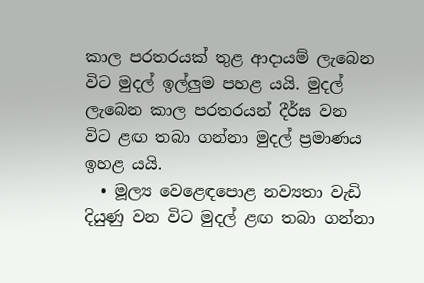කාල පරතරයක් තුළ ආදායම් ලැබෙන විට මුදල් ඉල්ලුම පහළ යයි. මුදල් ලැබෙන කාල පරතරයන් දීර්ඝ වන විට ළඟ තබා ගන්නා මුදල් ප්‍රමාණය ඉහළ යයි.
  • මූල්‍ය වෙළෙඳපොළ නව්‍යතා වැඩි දියුණු වන විට මුදල් ළඟ තබා ගන්නා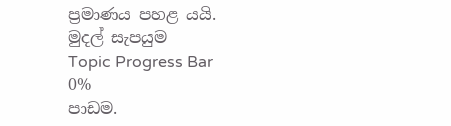ප්‍රමාණය පහළ යයි.
මුදල් සැපයුම
Topic Progress Bar
0%
පාඩම.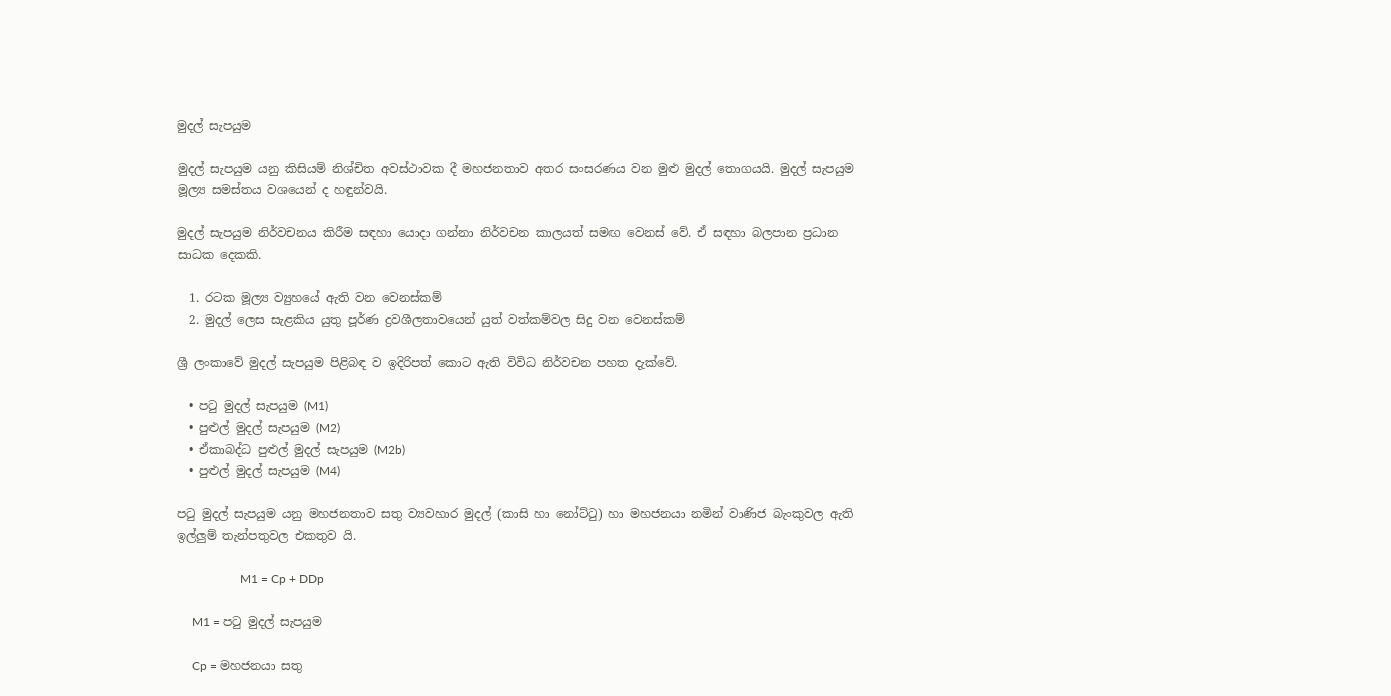මුදල් සැපයුම

මුදල් සැපයුම යනු කිසියම් නිශ්චිත අවස්ථාවක දී මහජනතාව අතර සංසරණය වන මුළු මුදල් තොගයයි. මුදල් සැපයුම මූල්‍ය සමස්තය වශයෙන් ද හඳුන්වයි.

මුදල් සැපයුම නිර්වචනය කිරීම සඳහා යොදා ගන්නා නිර්වචන කාලයත් සමඟ වෙනස් වේ. ඒ සඳහා බලපාන ප්‍රධාන සාධක දෙකකි.

  1. රටක මූල්‍ය ව්‍යුහයේ ඇති වන වෙනස්කම්
  2. මුදල් ලෙස සැළකිය යුතු පූර්ණ ද්‍රවශීලතාවයෙන් යුත් වත්කම්වල සිදු වන වෙනස්කම්

ශ්‍රී ලංකාවේ මුදල් සැපයුම පිළිබඳ ව ඉදිරිපත් කොට ඇති විවිධ නිර්වචන පහත දැක්වේ.

  • පටු මුදල් සැපයුම (M1)
  • පුළුල් මුදල් සැපයුම (M2)
  • ඒකාබද්ධ පුළුල් මුදල් සැපයුම (M2b)
  • පුළුල් මුදල් සැපයුම (M4)

පටු මුදල් සැපයුම යනු මහජනතාව සතු ව්‍යවහාර මුදල් (කාසි හා නෝට්ටු) හා මහජනයා නමින් වාණිජ බැංකුවල ඇති ඉල්ලුම් තැන්පතුවල එකතුව යි.

                     M1 = Cp + DDp

     M1 = පටු මුදල් සැපයුම

     Cp = මහජනයා සතු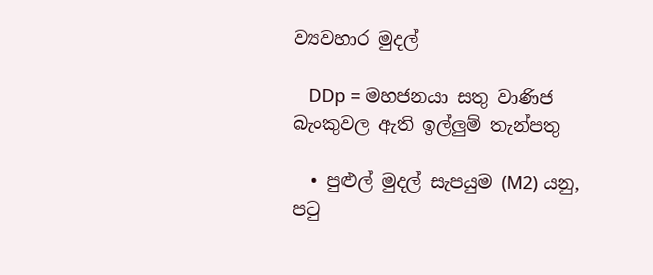ව්‍යවහාර මුදල්

   DDp = මහජනයා සතු වාණිජ බැංකුවල ඇති ඉල්ලුම් තැන්පතු

  • පුළුල් මුදල් සැපයුම (M2) යනු, පටු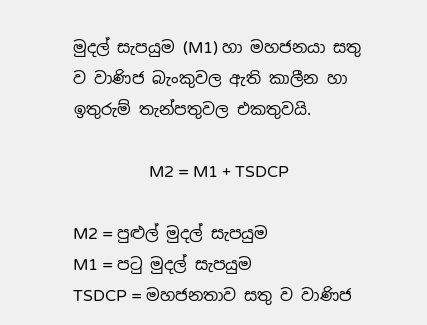මුදල් සැපයුම (M1) හා මහජනයා සතු ව වාණිජ බැංකුවල ඇති කාලීන හා ඉතුරුම් තැන්පතුවල එකතුවයි.

                   M2 = M1 + TSDCP

M2 = පුළුල් මුදල් සැපයුම
M1 = පටු මුදල් සැපයුම
TSDCP = මහජනතාව සතු ව වාණිජ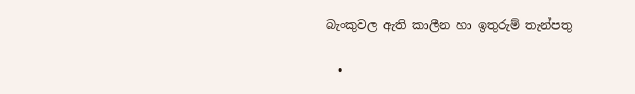බැංකුවල ඇති කාලීන හා ඉතුරුම් තැන්පතු

  •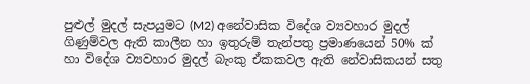පුළුල් මුදල් සැපයුමට (M2) අනේවාසික විදේශ ව්‍යවහාර මුදල් ගිණුම්වල ඇති කාලීන හා ඉතුරුම් තැන්පතු ප්‍රමාණයෙන් 50% ක් හා විදේශ ව්‍යවහාර මුදල් බැංකු ඒකකවල ඇති නේවාසිකයන් සතු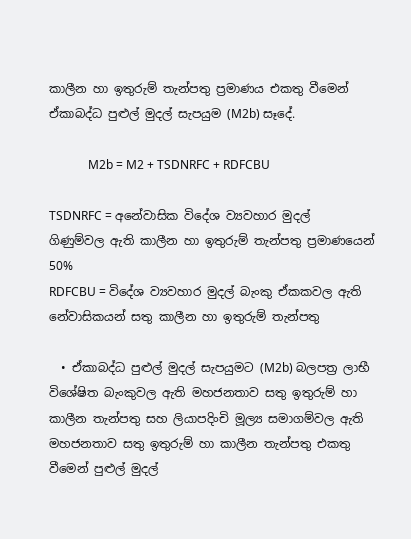කාලීන හා ඉතුරුම් තැන්පතු ප්‍රමාණය එකතු වීමෙන් ඒකාබද්ධ පුළුල් මුදල් සැපයුම (M2b) සෑදේ.

             M2b = M2 + TSDNRFC + RDFCBU

TSDNRFC = අනේවාසික විදේශ ව්‍යවහාර මුදල් ගිණුම්වල ඇති කාලීන හා ඉතුරුම් තැන්පතු ප්‍රමාණයෙන් 50%
RDFCBU = විදේශ ව්‍යවහාර මුදල් බැංකු ඒකකවල ඇති නේවාසිකයන් සතු කාලීන හා ඉතුරුම් තැන්පතු

  • ඒකාබද්ධ පුළුල් මුදල් සැපයුමට (M2b) බලපත්‍ර ලාභී විශේෂිත බැංකුවල ඇති මහජනතාව සතු ඉතුරුම් හා කාලීන තැන්පතු සහ ලියාපදිංචි මූල්‍ය සමාගම්වල ඇති මහජනතාව සතු ඉතුරුම් හා කාලීන තැන්පතු එකතු වීමෙන් පුළුල් මුදල්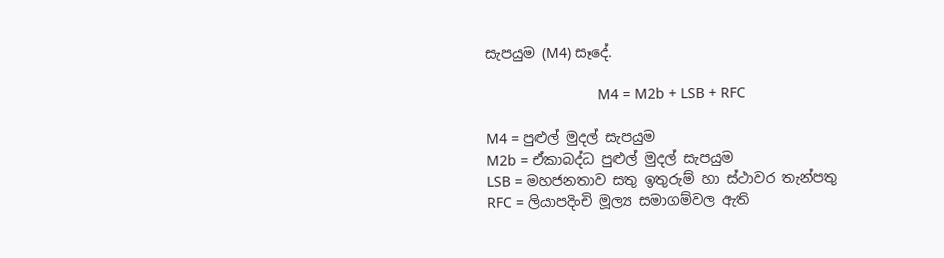සැපයුම (M4) සෑදේ.

                            M4 = M2b + LSB + RFC

M4 = පුළුල් මුදල් සැපයුම
M2b = ඒකාබද්ධ පුළුල් මුදල් සැපයුම
LSB = මහජනතාව සතු ඉතුරුම් හා ස්ථාවර තැන්පතු
RFC = ලියාපදිංචි මූල්‍ය සමාගම්වල ඇති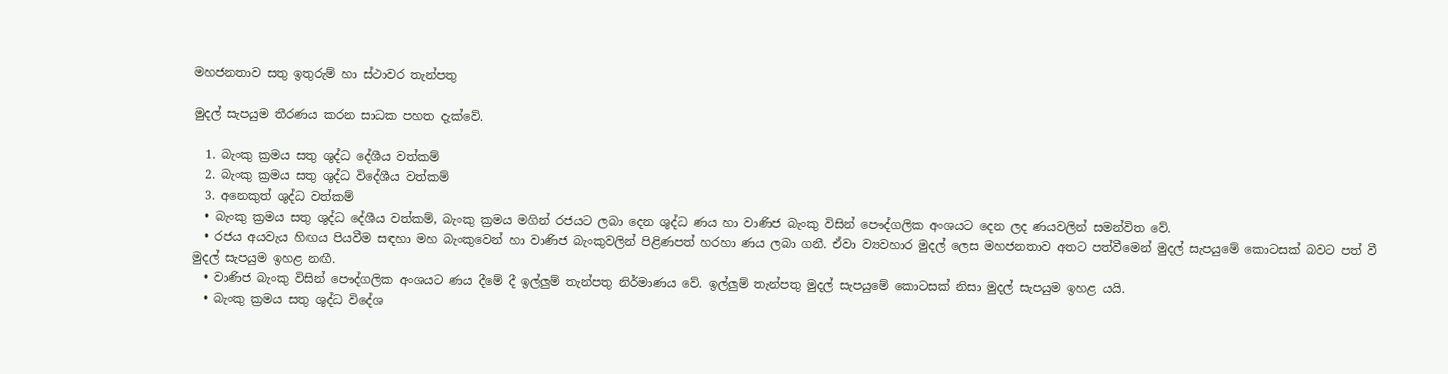මහජනතාව සතු ඉතුරුම් හා ස්ථාවර තැන්පතු

මුදල් සැපයුම තීරණය කරන සාධක පහත දැක්වේ.

  1. බැංකු ක්‍රමය සතු ශුද්ධ දේශීය වත්කම්
  2. බැංකු ක්‍රමය සතු ශුද්ධ විදේශීය වත්කම්
  3. අනෙකුත් ශුද්ධ වත්කම්
  • බැංකු ක්‍රමය සතු ශුද්ධ දේශීය වත්කම්, බැංකු ක්‍රමය මගින් රජයට ලබා දෙන ශුද්ධ ණය හා වාණිජ බැංකු විසින් පෞද්ගලික අංශයට දෙන ලද ණයවලින් සමන්විත වේ.
  • රජය අයවැය හිඟය පියවීම සඳහා මහ බැංකුවෙන් හා වාණිජ බැංකුවලින් පිළිණපත් හරහා ණය ලබා ගනී. ඒවා ව්‍යවහාර මුදල් ලෙස මහජනතාව අතට පත්වීමෙන් මුදල් සැපයුමේ කොටසක් බවට පත් වී මුදල් සැපයුම ඉහළ නඟී.
  • වාණිජ බැංකු විසින් පෞද්ගලික අංශයට ණය දීමේ දී ඉල්ලුම් තැන්පතු නිර්මාණය වේ. ඉල්ලුම් තැන්පතු මුදල් සැපයුමේ කොටසක් නිසා මුදල් සැපයුම ඉහළ යයි.
  • බැංකු ක්‍රමය සතු ශුද්ධ විදේශ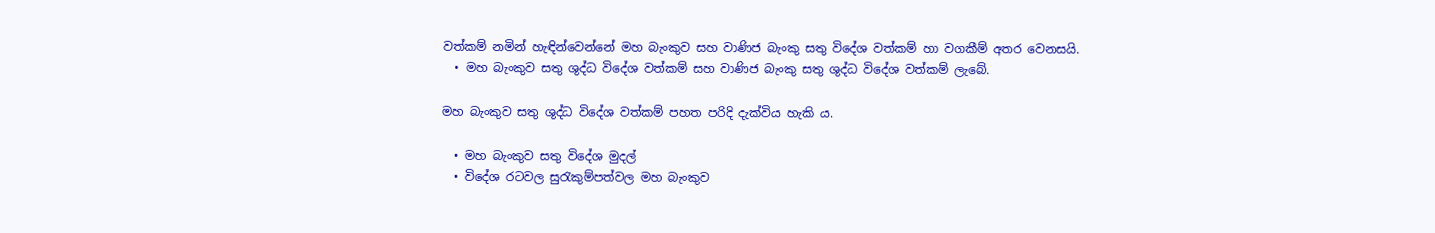වත්කම් නමින් හැඳින්වෙන්නේ මහ බැංකුව සහ වාණිජ බැංකු සතු විදේශ වත්කම් හා වගකීම් අතර වෙනසයි.
  • මහ බැංකුව සතු ශුද්ධ විදේශ වත්කම් සහ වාණිජ බැංකු සතු ශුද්ධ විදේශ වත්කම් ලැබේ.

මහ බැංකුව සතු ශුද්ධ විදේශ වත්කම් පහත පරිදි දැක්විය හැකි ය.

  • මහ බැංකුව සතු විදේශ මුදල්
  • විදේශ රටවල සුරැකුම්පත්වල මහ බැංකුව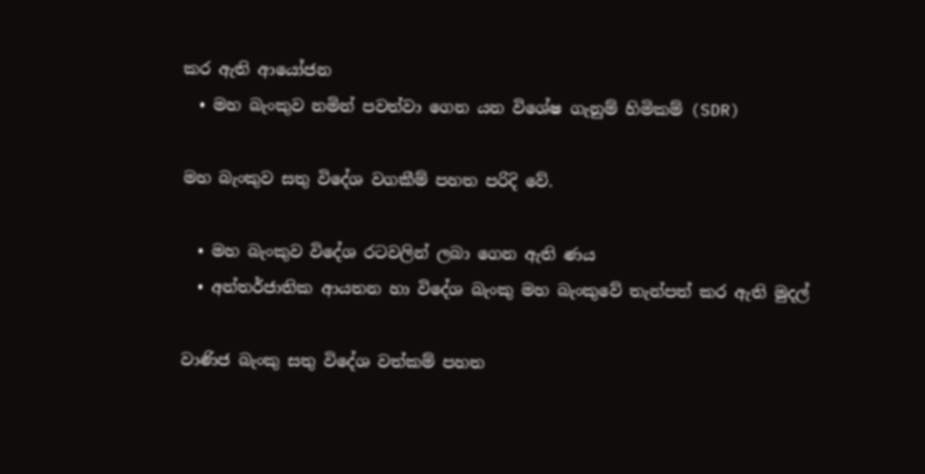කර ඇති ආයෝජන
  • මහ බැංකුව නමින් පවත්වා ගෙන යන විශේෂ ගැනුම් හිමිකම් (SDR)

මහ බැංකුව සතු විදේශ වගකීම් පහත පරිදි වේ.

  • මහ බැංකුව විදේශ රටවලින් ලබා ගෙන ඇති ණය
  • අන්තර්ජාතික ආයතන හා විදේශ බැංකු මහ බැංකුවේ තැන්පත් කර ඇති මුදල්

වාණිජ බැංකු සතු විදේශ වත්කම් පහත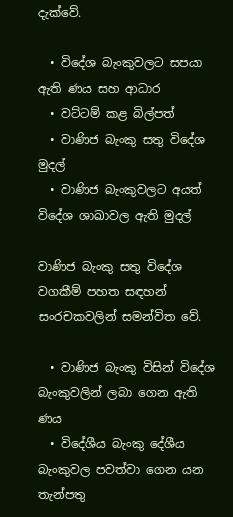දැක්වේ.

  • විදේශ බැංකුවලට සපයා ඇති ණය සහ ආධාර
  • වට්ටම් කළ බිල්පත්
  • වාණිජ බැංකු සතු විදේශ මුදල්
  • වාණිජ බැංකුවලට අයත් විදේශ ශාඛාවල ඇති මුදල්

වාණිජ බැංකු සතු විදේශ වගකීම් පහත සඳහන් සංරචකවලින් සමන්විත වේ.

  • වාණිජ බැංකු විසින් විදේශ බැංකුවලින් ලබා ගෙන ඇති ණය
  • විදේශීය බැංකු දේශීය බැංකුවල පවත්වා ගෙන යන තැන්පතු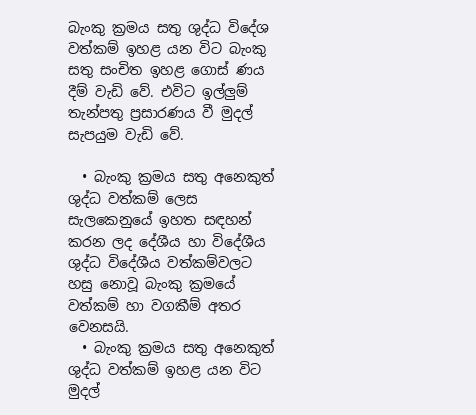බැංකු ක්‍රමය සතු ශුද්ධ විදේශ වත්කම් ඉහළ යන විට බැංකු සතු සංචිත ඉහළ ගොස් ණය දීම් වැඩි වේ. එවිට ඉල්ලුම් තැන්පතු ප්‍රසාරණය වී මුදල් සැපයුම වැඩි වේ.

  • බැංකු ක්‍රමය සතු අනෙකුත් ශුද්ධ වත්කම් ලෙස සැලකෙනුයේ ඉහත සඳහන් කරන ලද දේශීය හා විදේශීය ශුද්ධ විදේශීය වත්කම්වලට හසු නොවූ බැංකු ක්‍රමයේ වත්කම් හා වගකීම් අතර වෙනසයි.
  • බැංකු ක්‍රමය සතු අනෙකුත් ශුද්ධ වත්කම් ඉහළ යන විට මුදල්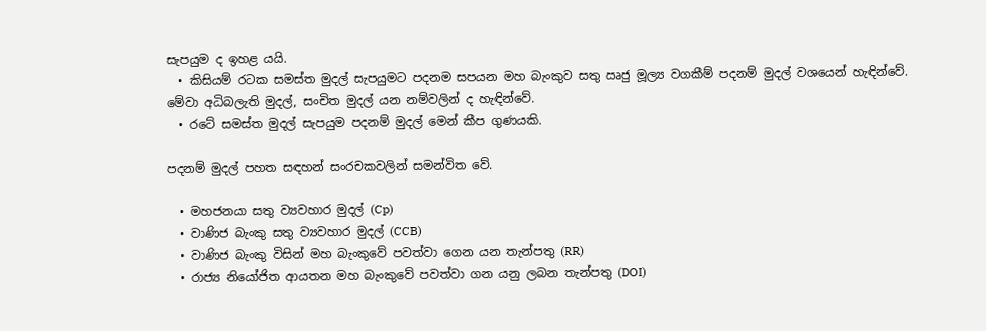සැපයුම ද ඉහළ යයි.
  • කිසියම් රටක සමස්ත මුදල් සැපයුමට පදනම සපයන මහ බැංකුව සතු ඍජු මූල්‍ය වගකීම් පදනම් මුදල් වශයෙන් හැඳින්වේ. මේවා අධිබලැති මුදල්, සංචිත මුදල් යන නම්වලින් ද හැඳින්වේ.
  • රටේ සමස්ත මුදල් සැපයුම පදනම් මුදල් මෙන් කීප ගුණයකි.

පදනම් මුදල් පහත සඳහන් සංරචකවලින් සමන්විත වේ.

  • මහජනයා සතු ව්‍යවහාර මුදල් (Cp)
  • වාණිජ බැංකු සතු ව්‍යවහාර මුදල් (CCB)
  • වාණිජ බැංකු විසින් මහ බැංකුවේ පවත්වා ගෙන යන තැන්පතු (RR)
  • රාජ්‍ය නියෝජිත ආයතන මහ බැංකුවේ පවත්වා ගන යනු ලබන තැන්පතු (DOI)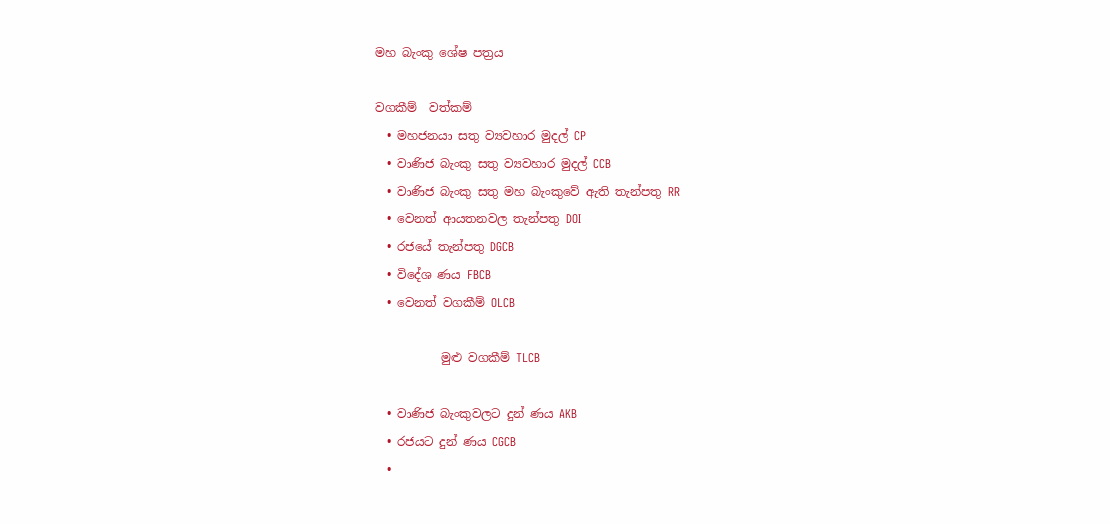මහ බැංකු ශේෂ පත්‍රය

වගකීම්  වත්කම්
  • මහජනයා සතු ව්‍යවහාර මුදල් CP
  • වාණිජ බැංකු සතු ව්‍යවහාර මුදල් CCB
  • වාණිජ බැංකු සතු මහ බැංකුවේ ඇති තැන්පතු RR
  • වෙනත් ආයතනවල තැන්පතු DOI
  • රජයේ තැන්පතු DGCB
  • විදේශ ණය FBCB
  • වෙනත් වගකීම් OLCB

           මුළු වගකීම් TLCB

  • වාණිජ බැංකුවලට දුන් ණය AKB
  • රජයට දුන් ණය CGCB
  •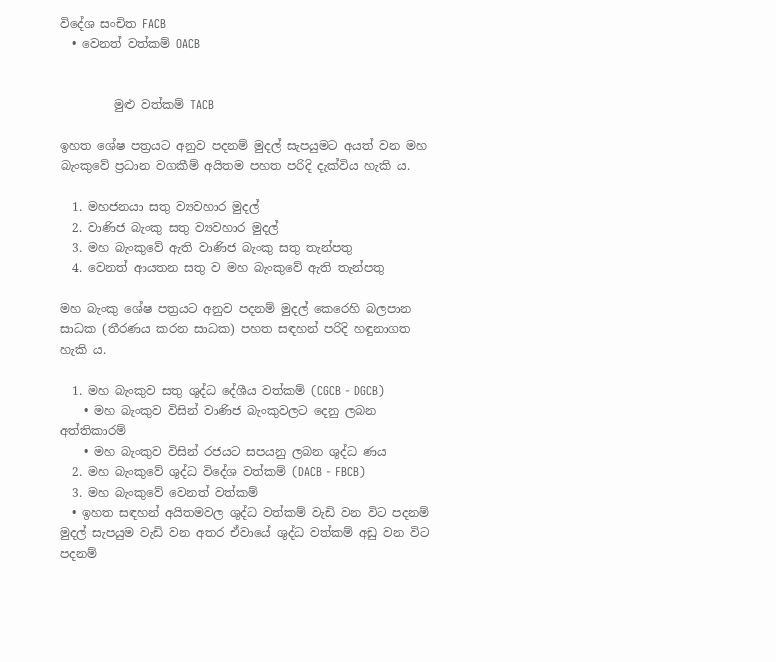විදේශ සංචිත FACB
  • වෙනත් වත්කම් OACB


         මුළු වත්කම් TACB

ඉහත ශේෂ පත්‍රයට අනුව පදනම් මුදල් සැපයුමට අයත් වන මහ බැංකුවේ ප්‍රධාන වගකීම් අයිතම පහත පරිදි දැක්විය හැකි ය.

  1. මහජනයා සතු ව්‍යවහාර මුදල්
  2. වාණිජ බැංකු සතු ව්‍යවහාර මුදල්
  3. මහ බැංකුවේ ඇති වාණිජ බැංකු සතු තැන්පතු
  4. වෙනත් ආයතන සතු ව මහ බැංකුවේ ඇති තැන්පතු

මහ බැංකු ශේෂ පත්‍රයට අනුව පදනම් මුදල් කෙරෙහි බලපාන සාධක (තීරණය කරන සාධක) පහත සඳහන් පරිදි හඳුනාගත හැකි ය.

  1. මහ බැංකුව සතු ශුද්ධ දේශීය වත්කම් (CGCB - DGCB)
    • මහ බැංකුව විසින් වාණිජ බැංකුවලට දෙනු ලබන අත්තිකාරම්
    • මහ බැංකුව විසින් රජයට සපයනු ලබන ශුද්ධ ණය
  2. මහ බැංකුවේ ශුද්ධ විදේශ වත්කම් (DACB - FBCB)
  3. මහ බැංකුවේ වෙනත් වත්කම්
  • ඉහත සඳහන් අයිතමවල ශුද්ධ වත්කම් වැඩි වන විට පදනම් මුදල් සැපයුම වැඩි වන අතර ඒවායේ ශුද්ධ වත්කම් අඩු වන විට පදනම්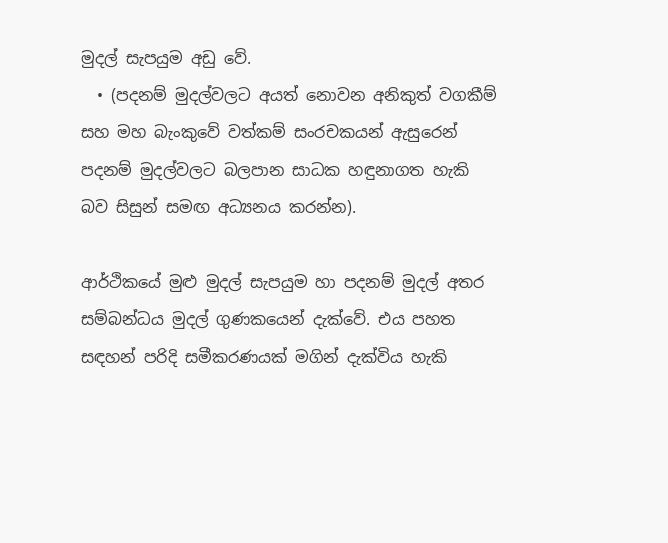මුදල් සැපයුම අඩු වේ.
  • (පදනම් මුදල්වලට අයත් නොවන අනිකුත් වගකීම් සහ මහ බැංකුවේ වත්කම් සංරචකයන් ඇසුරෙන් පදනම් මුදල්වලට බලපාන සාධක හඳුනාගත හැකි බව සිසුන් සමඟ අධ්‍යනය කරන්න).

ආර්ථිකයේ මුළු මුදල් සැපයුම හා පදනම් මුදල් අතර සම්බන්ධය මුදල් ගුණකයෙන් දැක්වේ. එය පහත සඳහන් පරිදි සමීකරණයක් මගින් දැක්විය හැකි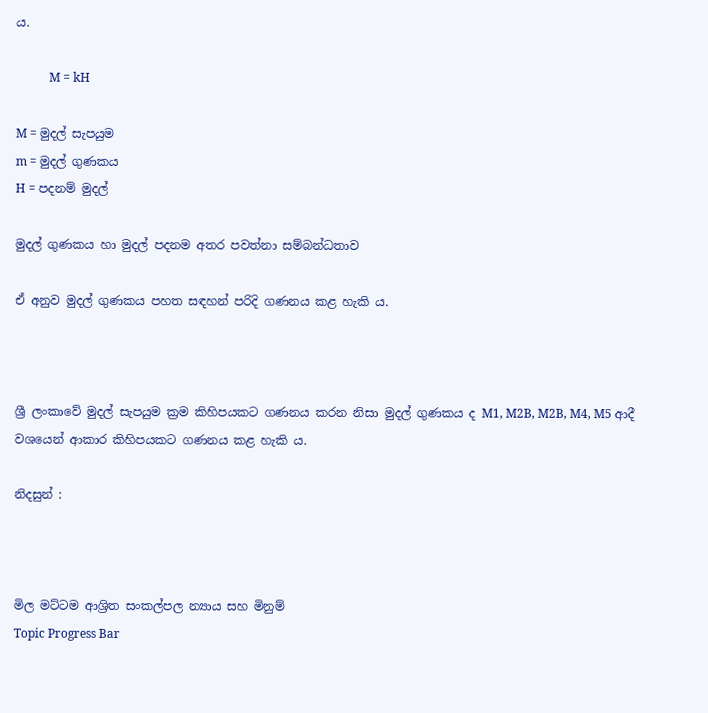ය.

           M = kH

M = මුදල් සැපයුම
m = මුදල් ගුණකය
H = පදනම් මුදල්

මුදල් ගුණකය හා මුදල් පදනම අතර පවත්නා සම්බන්ධතාව

ඒ අනුව මුදල් ගුණකය පහත සඳහන් පරිදි ගණනය කළ හැකි ය.



ශ්‍රී ලංකාවේ මුදල් සැපයුම ක්‍රම කිහිපයකට ගණනය කරන නිසා මුදල් ගුණකය ද M1, M2B, M2B, M4, M5 ආදී වශයෙන් ආකාර කිහිපයකට ගණනය කළ හැකි ය.

නිදසුන් :



මිල මට්ටම ආශ්‍රිත සංකල්පල න්‍යාය සහ මිනුම්
Topic Progress Bar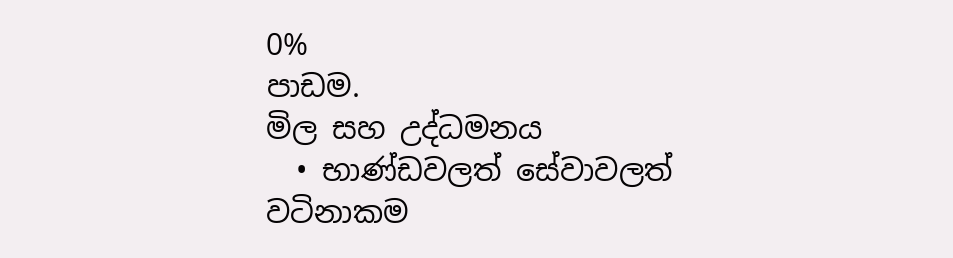0%
පාඩම.
මිල සහ උද්ධමනය
  • භාණ්ඩවලත් සේවාවලත් වටිනාකම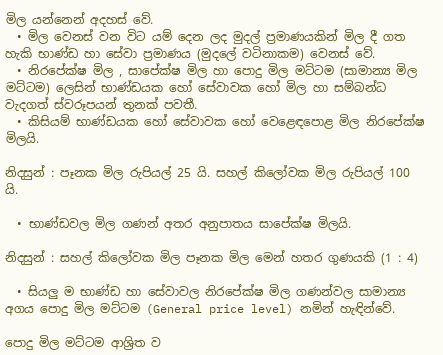මිල යන්නෙන් අදහස් වේ.
  • මිල වෙනස් වන විට යම් දෙන ලද මුදල් ප්‍රමාණයකින් මිල දී ගත හැකි භාණ්ඩ හා සේවා ප්‍රමාණය (මුදලේ වටිනාකම) වෙනස් වේ.
  • නිරපේක්ෂ මිල , සාපේක්ෂ මිල හා පොදු මිල මට්ටම (සාමාන්‍ය මිල මට්ටම) ලෙසින් භාණ්ඩයක හෝ සේවාවක හෝ මිල හා සම්බන්ධ වැදගත් ස්වරූපයන් තුනක් පවතී.
  • කිසියම් භාණ්ඩයක හෝ සේවාවක හෝ වෙළෙඳපොළ මිල නිරපේක්ෂ මිලයි.

නිදසුන් : පෑනක මිල රුපියල් 25 යි. සහල් කිලෝවක මිල රුපියල් 100 යි.

  • භාණ්ඩවල මිල ගණන් අතර අනුපාතය සාපේක්ෂ මිලයි.

නිදසුන් : සහල් කිලෝවක මිල පෑනක මිල මෙන් හතර ගුණයකි (1 : 4)

  • සියලු ම භාණ්ඩ හා සේවාවල නිරපේක්ෂ මිල ගණන්වල සාමාන්‍ය අගය පොදු මිල මට්ටම (General price level) නමින් හැඳින්වේ.

පොදු මිල මට්ටම ආශ්‍රිත ව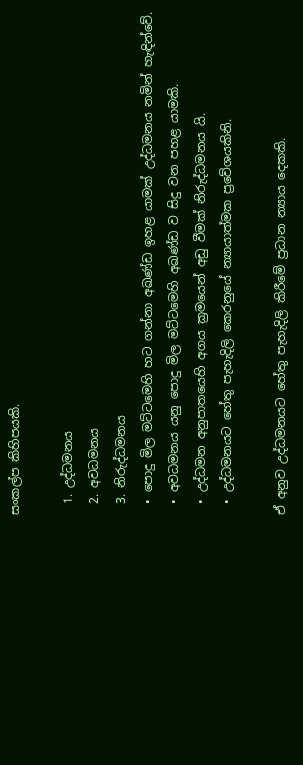සංකල්ප කිහිපයකි.

  1. උද්ධමනය
  2. අවධමනය
  3. නිරුද්ධමනය
  • පොදු මිල මට්ටමෙහි හට ගන්නා අඛණ්ඩ ඉහළ යාමක් උද්ධමනය නමින් හැඳින්වේ.
  • අවධමනය යනු පොදු මිල මට්ටමෙහි අඛණ්ඩ ව සිදු වන පහළ යාමකි.
  • උද්ධමන අනුපාතයෙහි අගය ක්‍රමයෙන් අඩු වීමක් නිරුද්ධමනය යි.
  • උද්ධමනයට හේතු පැහැදිලි කෙරනුයේ න්‍යායාත්මක ප්‍රවේශයකිනි.

ඒ අනුව උද්ධමනයට හේතු පැහැදිලි කිරීමේ ප්‍රධාන න්‍යාය දෙකකි.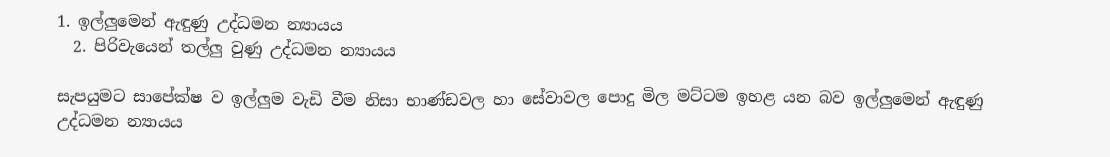1. ඉල්ලුමෙන් ඇඳුණු උද්ධමන න්‍යායය
  2. පිරිවැයෙන් තල්ලු වුණු උද්ධමන න්‍යායය

සැපයුමට සාපේක්ෂ ව ඉල්ලුම වැඩි වීම නිසා භාණ්ඩවල හා සේවාවල පොදු මිල මට්ටම ඉහළ යන බව ඉල්ලුමෙන් ඇඳුණු උද්ධමන න්‍යායය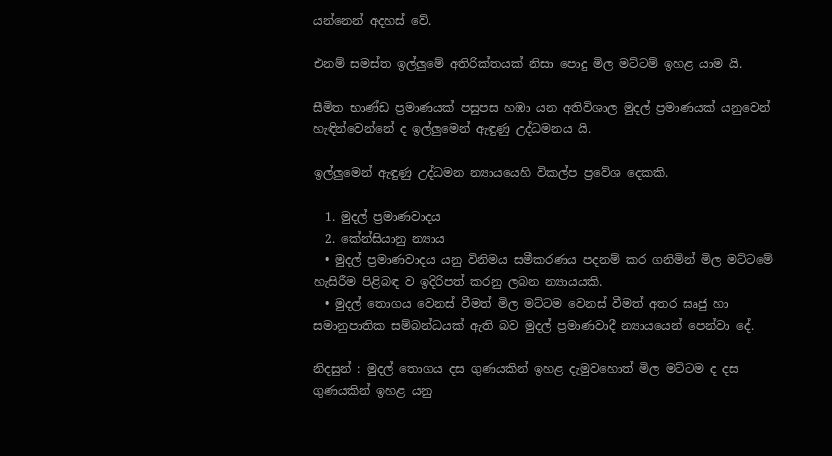යන්නෙන් අදහස් වේ.

එනම් සමස්ත ඉල්ලුමේ අතිරික්තයක් නිසා පොදු මිල මට්ටම් ඉහළ යාම යි.

සීමිත භාණ්ඩ ප්‍රමාණයක් පසුපස හඹා යන අතිවිශාල මුදල් ප්‍රමාණයක් යනුවෙන් හැඳින්වෙන්නේ ද ඉල්ලුමෙන් ඇඳුණු උද්ධමනය යි.

ඉල්ලුමෙන් ඇඳුණු උද්ධමන න්‍යායයෙහි විකල්ප ප්‍රවේශ දෙකකි.

  1. මුදල් ප්‍රමාණවාදය
  2. කේන්සියානු න්‍යාය
  • මුදල් ප්‍රමාණවාදය යනු විනිමය සමීකරණය පදනම් කර ගනිමින් මිල මට්ටමේ හැසිරීම පිළිබඳ ව ඉදිරිපත් කරනු ලබන න්‍යායයකි.
  • මුදල් තොගය වෙනස් වීමත් මිල මට්ටම වෙනස් වීමත් අතර ඝෘජු හා සමානුපාතික සම්බන්ධයක් ඇති බව මුදල් ප්‍රමාණවාදී න්‍යායයෙන් පෙන්වා දේ.

නිදසුන් : මුදල් තොගය දස ගුණයකින් ඉහළ දැමුවහොත් මිල මට්ටම ද දස ගුණයකින් ඉහළ යනු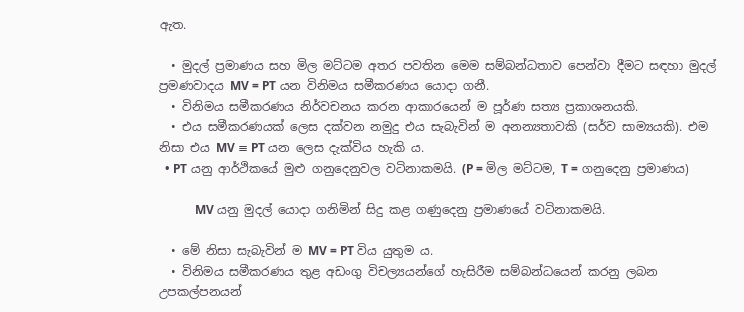ඇත.

  • මුදල් ප්‍රමාණය සහ මිල මට්ටම අතර පවතින මෙම සම්බන්ධතාව පෙන්වා දීමට සඳහා මුදල් ප්‍රමණවාදය MV = PT යන විනිමය සමීකරණය යොදා ගනී.
  • විනිමය සමීකරණය නිර්වචනය කරන ආකාරයෙන් ම පූර්ණ සත්‍ය ප්‍රකාශනයකි.
  • එය සමීකරණයක් ලෙස දක්වන නමුදු එය සැබැවින් ම අනන්‍යතාවකි (සර්ව සාම්‍යයකි). එම නිසා එය MV ≡ PT යන ලෙස දැක්විය හැකි ය.
  • PT යනු ආර්ථිකයේ මුළු ගනුදෙනුවල වටිනාකමයි. (P = මිල මට්ටම, T = ගනුදෙනු ප්‍රමාණය)

            MV යනු මුදල් යොදා ගනිමින් සිදු කළ ගණුදෙනු ප්‍රමාණයේ වටිනාකමයි.

  • මේ නිසා සැබැවින් ම MV = PT විය යුතුම ය.
  • විනිමය සමීකරණය තුළ අඩංගු විචල්‍යයන්ගේ හැසිරීම සම්බන්ධයෙන් කරනු ලබන උපකල්පනයන්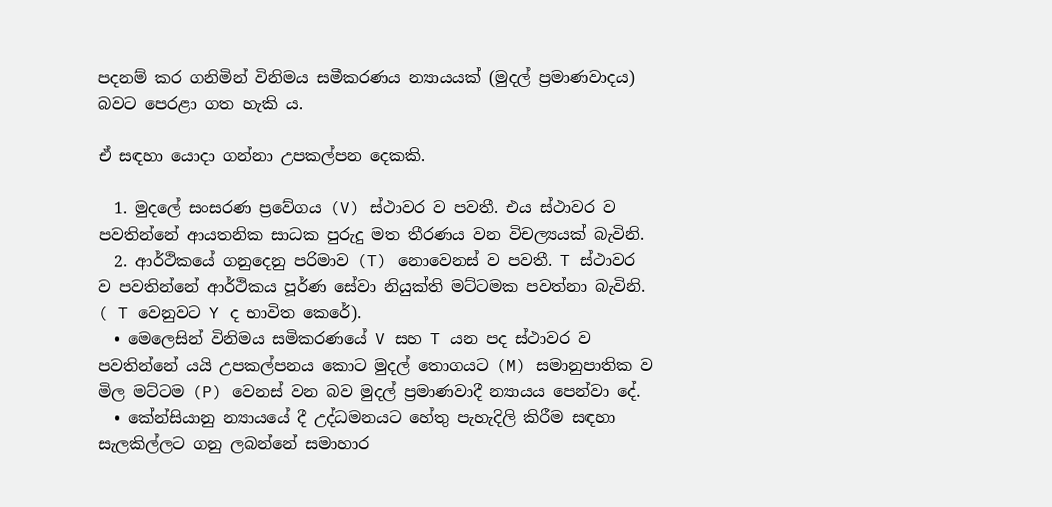පදනම් කර ගනිමින් විනිමය සමීකරණය න්‍යායයක් (මුදල් ප්‍රමාණවාදය) බවට පෙරළා ගත හැකි ය.

ඒ සඳහා යොදා ගන්නා උපකල්පන දෙකකි.

  1. මුදලේ සංසරණ ප්‍රවේගය (V) ස්ථාවර ව පවතී. එය ස්ථාවර ව පවතින්නේ ආයතනික සාධක පුරුදු මත තීරණය වන විචල්‍යයක් බැවිනි.
  2. ආර්ථිකයේ ගනුදෙනු පරිමාව (T) නොවෙනස් ව පවතී. T ස්ථාවර ව පවතින්නේ ආර්ථිකය පූර්ණ සේවා නියුක්ති මට්ටමක පවත්නා බැවිනි. ( T වෙනුවට Y ද භාවිත කෙරේ).
  • මෙලෙසින් විනිමය සමිකරණයේ V සහ T යන පද ස්ථාවර ව පවතින්නේ යයි උපකල්පනය කොට මුදල් තොගයට (M) සමානුපාතික ව මිල මට්ටම (P) වෙනස් වන බව මුදල් ප්‍රමාණවාදී න්‍යායය පෙන්වා දේ.
  • කේන්සියානු න්‍යායයේ දී උද්ධමනයට හේතු පැහැදිලි කිරීම සඳහා සැලකිල්ලට ගනු ලබන්නේ සමාහාර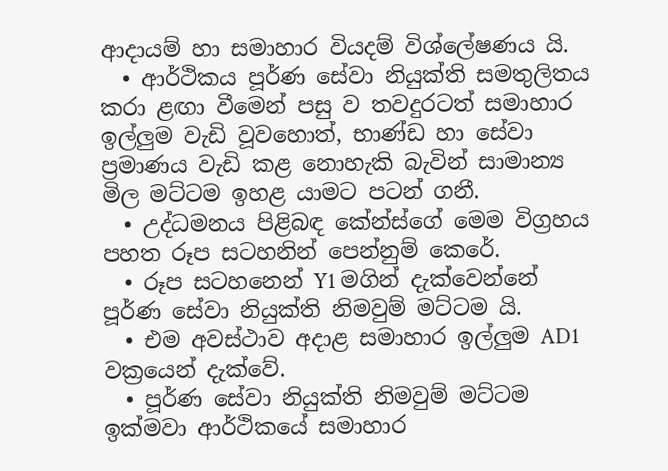ආදායම් හා සමාහාර වියදම් විශ්ලේෂණය යි.
  • ආර්ථිකය පූර්ණ සේවා නියුක්ති සමතුලිතය කරා ළඟා වීමෙන් පසු ව තවදුරටත් සමාහාර ඉල්ලුම වැඩි වූවහොත්, භාණ්ඩ හා සේවා ප්‍රමාණය වැඩි කළ නොහැකි බැවින් සාමාන්‍ය මිල මට්ටම ඉහළ යාමට පටන් ගනී.
  • උද්ධමනය පිළිබඳ කේන්ස්ගේ මෙම විග්‍රහය පහත රූප සටහනින් පෙන්නුම් කෙරේ.
  • රූප සටහනෙන් Y1 මගින් දැක්වෙන්නේ පූර්ණ සේවා නියුක්ති නිමවුම් මට්ටම යි.
  • එම අවස්ථාව අදාළ සමාහාර ඉල්ලුම AD1 වක්‍රයෙන් දැක්වේ.
  • පූර්ණ සේවා නියුක්ති නිමවුම් මට්ටම ඉක්මවා ආර්ථිකයේ සමාහාර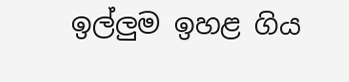ඉල්ලුම ඉහළ ගිය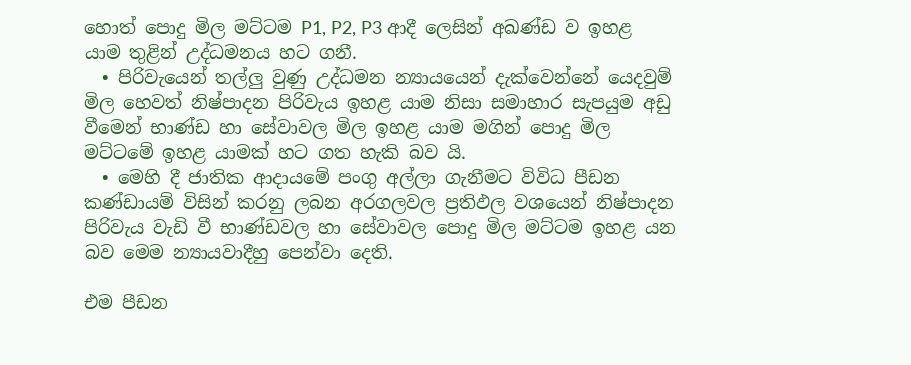හොත් පොදු මිල මට්ටම P1, P2, P3 ආදී ලෙසින් අඛණ්ඩ ව ඉහළ යාම තුළින් උද්ධමනය හට ගනී.
  • පිරිවැයෙන් තල්ලු වුණු උද්ධමන න්‍යායයෙන් දැක්වෙන්නේ යෙදවුම් මිල හෙවත් නිෂ්පාදන පිරිවැය ඉහළ යාම නිසා සමාහාර සැපයුම අඩු වීමෙන් භාණ්ඩ හා සේවාවල මිල ඉහළ යාම මගින් පොදු මිල මට්ටමේ ඉහළ යාමක් හට ගත හැකි බව යි.
  • මෙහි දී ජාතික ආදායමේ පංගු අල්ලා ගැනීමට විවිධ පීඩන කණ්ඩායම් විසින් කරනු ලබන අරගලවල ප්‍රතිඵල වශයෙන් නිෂ්පාදන පිරිවැය වැඩි වී භාණ්ඩවල හා සේවාවල පොදු මිල මට්ටම ඉහළ යන බව මෙම න්‍යායවාදීහු පෙන්වා දෙති.

එම පීඩන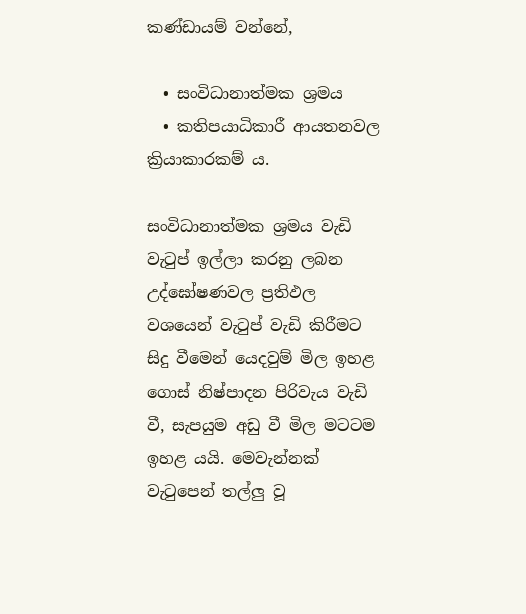කණ්ඩායම් වන්නේ,

  • සංවිධානාත්මක ශ්‍රමය
  • කතිපයාධිකාරී ආයතනවල ක්‍රියාකාරකම් ය.

සංවිධානාත්මක ශ්‍රමය වැඩි වැටුප් ඉල්ලා කරනු ලබන උද්ඝෝෂණවල ප්‍රතිඵල වශයෙන් වැටුප් වැඩි කිරීමට සිදු වීමෙන් යෙදවුම් මිල ඉහළ ගොස් නිෂ්පාදන පිරිවැය වැඩි වී, සැපයුම අඩු වී මිල මටටම ඉහළ යයි. මෙවැන්නක් වැටුපෙන් තල්ලු වූ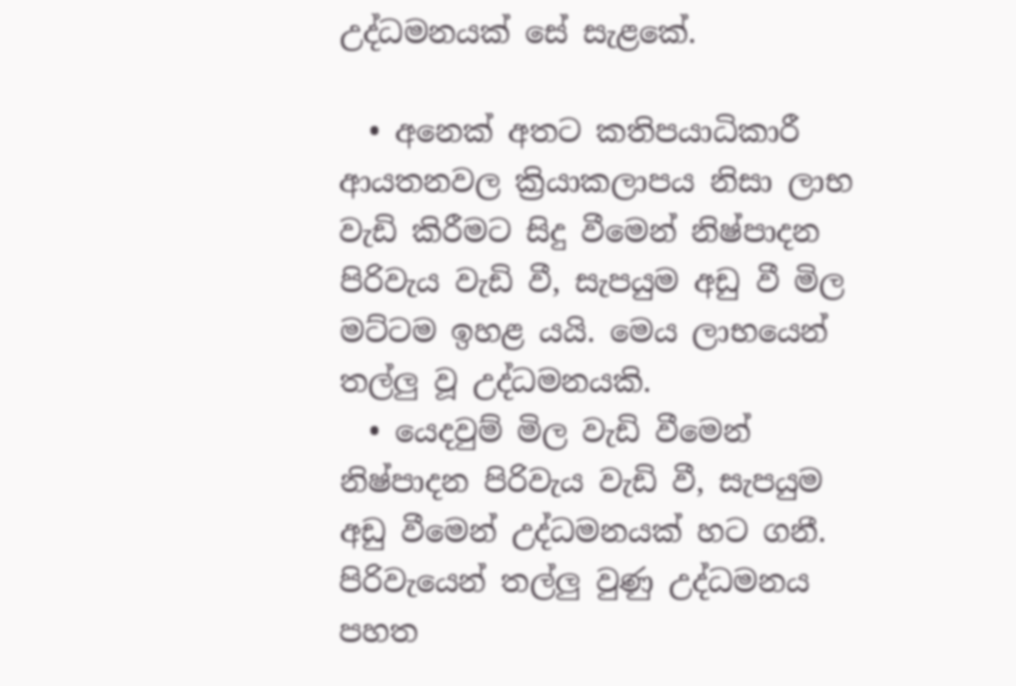උද්ධමනයක් සේ සැළකේ.

  • අනෙක් අතට කතිපයාධිකාරී ආයතනවල ක්‍රියාකලාපය නිසා ලාභ වැඩි කිරීමට සිදු වීමෙන් නිෂ්පාදන පිරිවැය වැඩි වී, සැපයුම අඩු වී මිල මට්ටම ඉහළ යයි. මෙය ලාභයෙන් තල්ලු වූ උද්ධමනයකි.
  • යෙදවුම් මිල වැඩි වීමෙන් නිෂ්පාදන පිරිවැය වැඩි වී, සැපයුම අඩු වීමෙන් උද්ධමනයක් හට ගනී. පිරිවැයෙන් තල්ලු වුණු උද්ධමනය පහත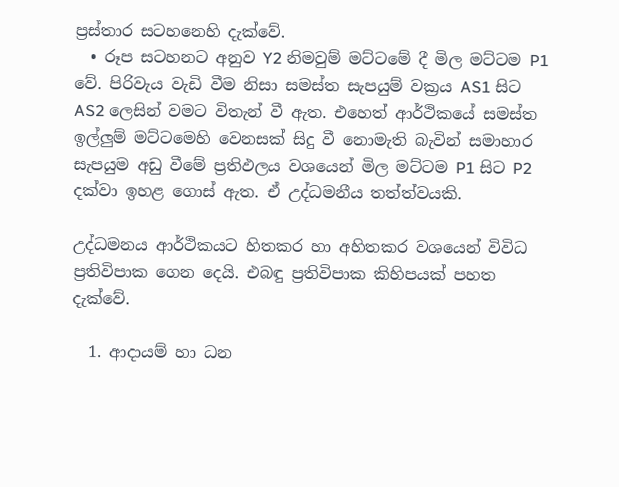ප්‍රස්තාර සටහනෙහි දැක්වේ.
  • රූප සටහනට අනුව Y2 නිමවුම් මට්ටමේ දී මිල මට්ටම P1 වේ. පිරිවැය වැඩි වීම නිසා සමස්ත සැපයුම් වක්‍රය AS1 සිට AS2 ලෙසින් වමට විතැන් වී ඇත. එහෙත් ආර්ථිකයේ සමස්ත ඉල්ලුම් මට්ටමෙහි වෙනසක් සිදු වී නොමැති බැවින් සමාහාර සැපයුම අඩු වීමේ ප්‍රතිඵලය වශයෙන් මිල මට්ටම P1 සිට P2 දක්වා ඉහළ ගොස් ඇත. ඒ උද්ධමනීය තත්ත්වයකි.

උද්ධමනය ආර්ථිකයට හිතකර හා අහිතකර වශයෙන් විවිධ ප්‍රතිවිපාක ගෙන දෙයි. එබඳු ප්‍රතිවිපාක කිහිපයක් පහත දැක්වේ.

  1. ආදායම් හා ධන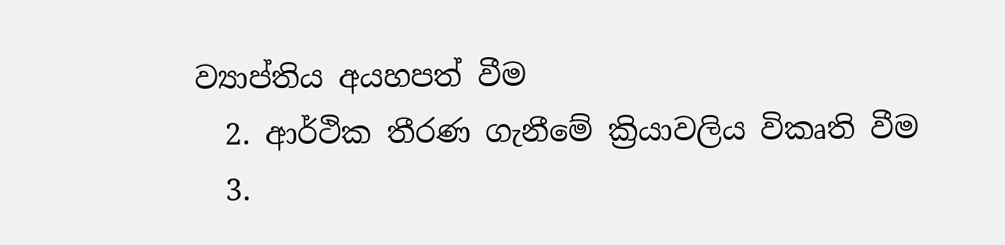ව්‍යාප්තිය අයහපත් වීම
  2. ආර්ථික තීරණ ගැනීමේ ක්‍රියාවලිය විකෘති වීම
  3.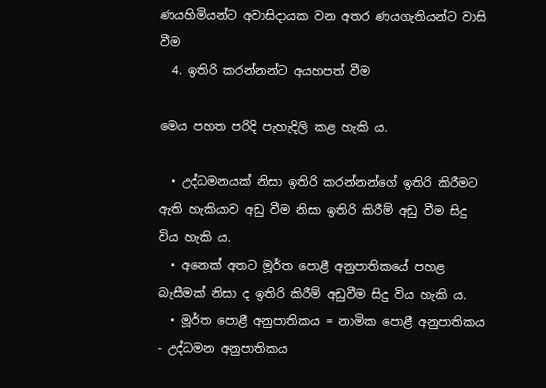ණයහිමියන්ට අවාසිදායක වන අතර ණයගැතියන්ට වාසි වීම
  4. ඉතිරි කරන්නන්ට අයහපත් වීම

මෙය පහත පරිදි පැහැදිලි කළ හැකි ය.

  • උද්ධමනයක් නිසා ඉතිරි කරන්නන්ගේ ඉතිරි කිරීමට ඇති හැකියාව අඩු වීම නිසා ඉතිරි කිරීම් අඩු වීම සිදු විය හැකි ය.
  • අනෙක් අතට මූර්ත පොළී අනුපාතිකයේ පහළ බැසීමක් නිසා ද ඉතිරි කිරීම් අඩුවීම සිදු විය හැකි ය.
  • මූර්ත පොළී අනුපාතිකය = නාමික පොළී අනුපාතිකය - උද්ධමන අනුපාතිකය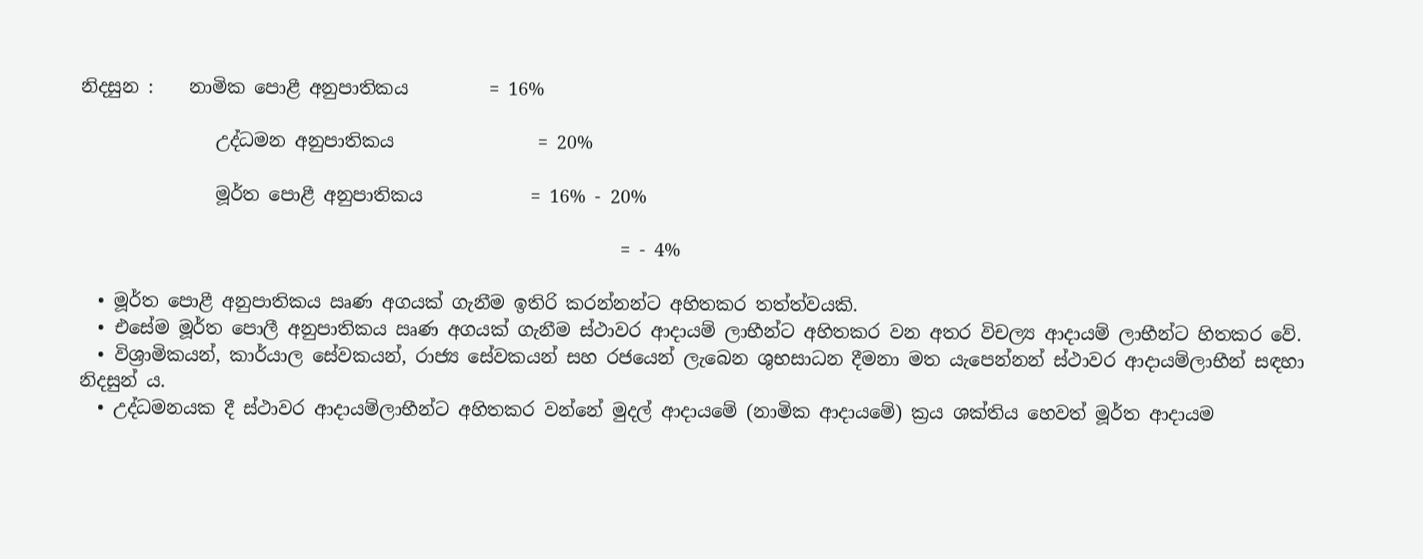නිදසුන :    නාමික පොළී අනුපාතිකය         = 16%

               උද්ධමන අනුපාතිකය                = 20%

               මූර්ත පොළී අනුපාතිකය            = 16% - 20%

                                                            = - 4%

  • මූර්ත පොළී අනුපාතිකය ඍණ අගයක් ගැනීම ඉතිරි කරන්නන්ට අහිතකර තත්ත්වයකි.
  • එසේම මූර්ත පොලී අනුපාතිකය ඍණ අගයක් ගැනීම ස්ථාවර ආදායම් ලාභීන්ට අහිතකර වන අතර විචල්‍ය ආදායම් ලාභීන්ට හිතකර වේ.
  • විශ්‍රාමිකයන්, කාර්යාල සේවකයන්, රාජ්‍ය සේවකයන් සහ රජයෙන් ලැබෙන ශුභසාධන දීමනා මත යැපෙන්නන් ස්ථාවර ආදායම්ලාභීන් සඳහා නිදසුන් ය.
  • උද්ධමනයක දී ස්ථාවර ආදායම්ලාභීන්ට අහිතකර වන්නේ මුදල් ආදායමේ (නාමික ආදායමේ) ක්‍රය ශක්තිය හෙවත් මූර්ත ආදායම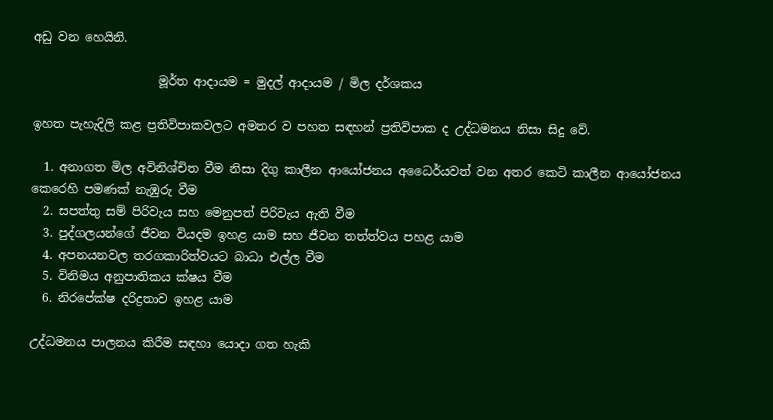අඩු වන හෙයිනි.

                     මූර්ත ආදායම = මුදල් ආදායම / මිල දර්ශකය

ඉහත පැහැදිලි කළ ප්‍රතිවිපාකවලට අමතර ව පහත සඳහන් ප්‍රතිවිපාක ද උද්ධමනය නිසා සිදු වේ.

  1. අනාගත මිල අවිනිශ්චිත වීම නිසා දිගු කාලීන ආයෝජනය අධෛර්යවත් වන අතර කෙටි කාලීන ආයෝජනය කෙරෙහි පමණක් නැඹුරු වීම
  2. සපත්තු සම් පිරිවැය සහ මෙනුපත් පිරිවැය ඇති වීම
  3. පුද්ගලයන්ගේ ජීවන වියදම ඉහළ යාම සහ ජීවන තත්ත්වය පහළ යාම
  4. අපනයනවල තරගකාරිත්වයට බාධා එල්ල වීම
  5. විනිමය අනුපාතිකය ක්ෂය වීම
  6. නිරපේක්ෂ දරිද්‍රතාව ඉහළ යාම

උද්ධමනය පාලනය කිරීම සඳහා යොදා ගත හැකි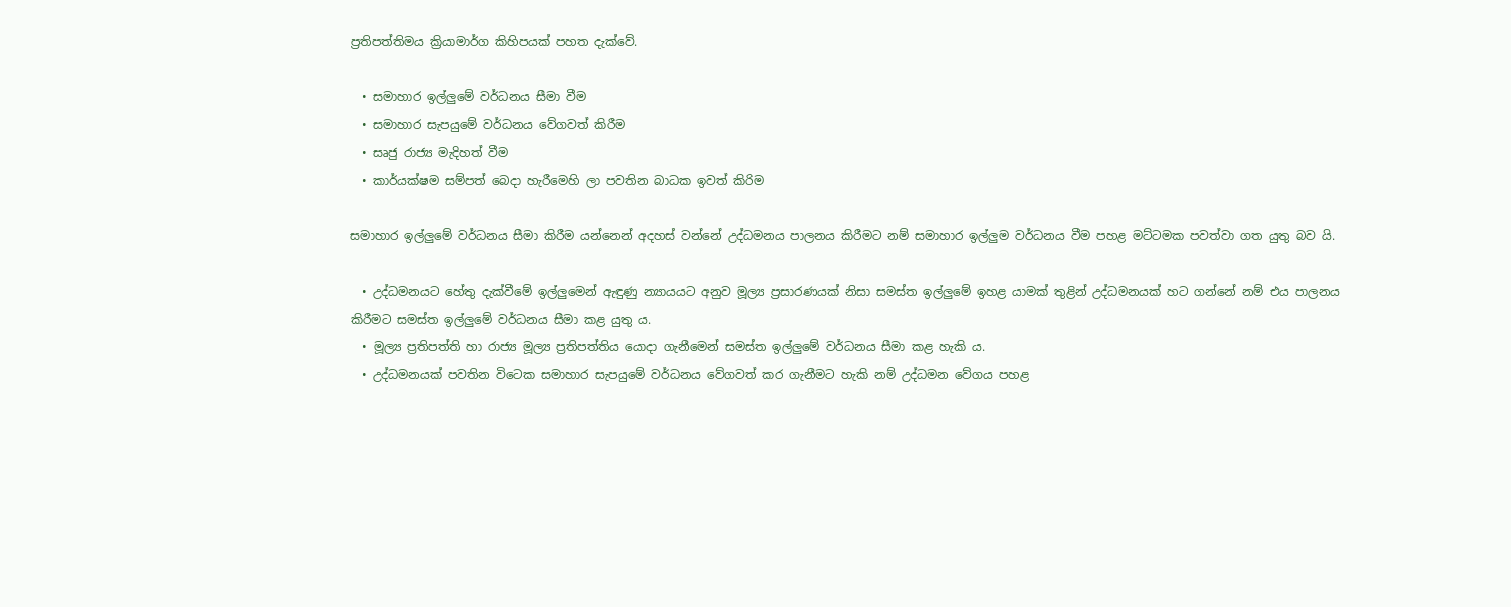ප්‍රතිපත්තිමය ක්‍රියාමාර්ග කිහිපයක් පහත දැක්වේ.

  • සමාහාර ඉල්ලුමේ වර්ධනය සීමා වීම
  • සමාහාර සැපයුමේ වර්ධනය වේගවත් කිරීම
  • සෘජු රාජ්‍ය මැදිහත් වීම
  • කාර්යක්ෂම සම්පත් බෙදා හැරීමෙහි ලා පවතින බාධක ඉවත් කිරිම

සමාහාර ඉල්ලුමේ වර්ධනය සීමා කිරීම යන්නෙන් අදහස් වන්නේ උද්ධමනය පාලනය කිරීමට නම් සමාහාර ඉල්ලුම වර්ධනය වීම පහළ මට්ටමක පවත්වා ගත යුතු බව යි.

  • උද්ධමනයට හේතු දැක්වීමේ ඉල්ලුමෙන් ඇඳුණු න්‍යායයට අනුව මූල්‍ය ප්‍රසාරණයක් නිසා සමස්ත ඉල්ලුමේ ඉහළ යාමක් තුළින් උද්ධමනයක් හට ගන්නේ නම් එය පාලනය කිරීමට සමස්ත ඉල්ලුමේ වර්ධනය සීමා කළ යුතු ය.
  • මූල්‍ය ප්‍රතිපත්ති හා රාජ්‍ය මූල්‍ය ප්‍රතිපත්තිය යොදා ගැනීමෙන් සමස්ත ඉල්ලුමේ වර්ධනය සීමා කළ හැකි ය.
  • උද්ධමනයක් පවතින විටෙක සමාහාර සැපයුමේ වර්ධනය වේගවත් කර ගැනීමට හැකි නම් උද්ධමන වේගය පහළ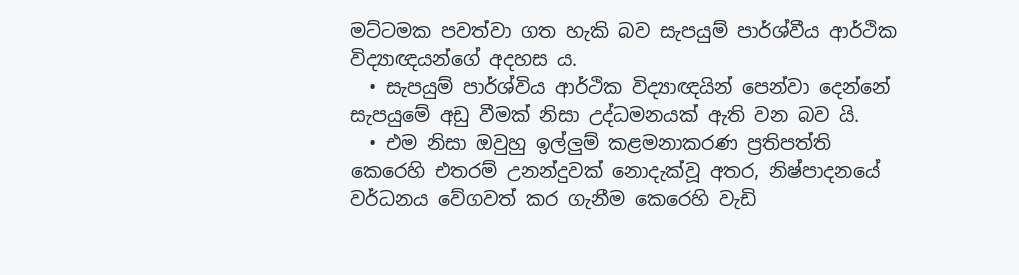මට්ටමක පවත්වා ගත හැකි බව සැපයුම් පාර්ශ්වීය ආර්ථික විද්‍යාඥයන්ගේ අදහස ය.
  • සැපයුම් පාර්ශ්විය ආර්ථික විද්‍යාඥයින් පෙන්වා දෙන්නේ සැපයුමේ අඩු වීමක් නිසා උද්ධමනයක් ඇති වන බව යි.
  • එම නිසා ඔවුහු ඉල්ලුම් කළමනාකරණ ප්‍රතිපත්ති කෙරෙහි එතරම් උනන්දුවක් නොදැක්වූ අතර, නිෂ්පාදනයේ වර්ධනය වේගවත් කර ගැනීම කෙරෙහි වැඩි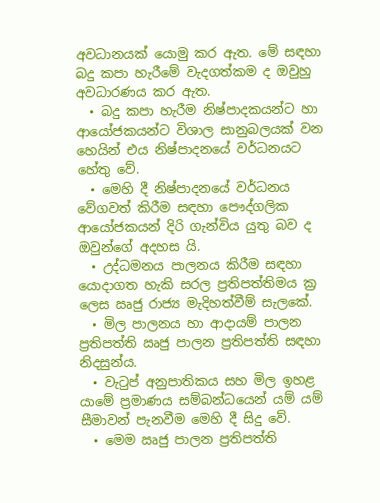අවධානයක් යොමු කර ඇත. මේ සඳහා බදු කපා හැරීමේ වැදගත්කම ද ඔවුහු අවධාරණය කර ඇත.
  • බදු කපා හැරීම නිෂ්පාදකයන්ට හා ආයෝජකයන්ට විශාල සානුබලයක් වන හෙයින් එය නිෂ්පාදනයේ වර්ධනයට හේතු වේ.
  • මෙහි දී නිෂ්පාදනයේ වර්ධනය වේගවත් කිරීම සඳහා පෞද්ගලික ආයෝජකයන් දිරි ගැන්විය යුතු බව ද ඔවුන්ගේ අදහස යි.
  • උද්ධමනය පාලනය කිරීම සඳහා යොදාගත හැකි සරල ප්‍රතිපත්තිමය ක්‍ර ලෙස ඍජු රාජ්‍ය මැදිහත්වීම් සැලකේ.
  • මිල පාලනය හා ආදායම් පාලන ප්‍රතිපත්ති ඍජු පාලන ප්‍රතිපත්ති සඳහා නිදසුන්ය.
  • වැටුප් අනුපාතිකය සහ මිල ඉහළ යාමේ ප්‍රමාණය සම්බන්ධයෙන් යම් යම් සීමාවන් පැනවීම මෙහි දී සිදු වේ.
  • මෙම ඍජු පාලන ප්‍රතිපත්ති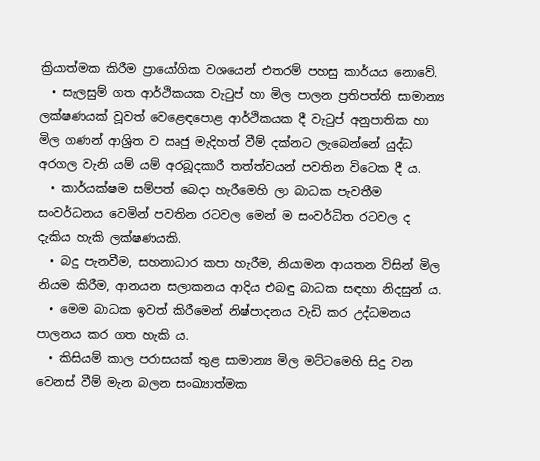ක්‍රියාත්මක කිරීම ප්‍රායෝගික වශයෙන් එතරම් පහසු කාර්යය නොවේ.
  • සැලසුම් ගත ආර්ථිකයක වැටුප් හා මිල පාලන ප්‍රතිපත්ති සාමාන්‍ය ලක්ෂණයක් වූවත් වෙළෙඳපොළ ආර්ථිකයක දී වැටුප් අනුපාතික හා මිල ගණන් ආශ්‍රිත ව ඍජු මැදිහත් වීම් දක්නට ලැබෙන්නේ යුද්ධ අරගල වැනි යම් යම් අරබූදකාරී තත්ත්වයන් පවතින විටෙක දී ය.
  • කාර්යක්ෂම සම්පත් බෙදා හැරීමෙහි ලා බාධක පැවතීම සංවර්ධනය වෙමින් පවතින රටවල මෙන් ම සංවර්ධිත රටවල ද දැකිය හැකි ලක්ෂණයකි.
  • බදු පැනවීම, සහනාධාර කපා හැරීම, නියාමන ආයතන විසින් මිල නියම කිරීම, ආනයන සලාකනය ආදිය එබඳු බාධක සඳහා නිදසුන් ය.
  • මෙම බාධක ඉවත් කිරීමෙන් නිෂ්පාදනය වැඩි කර උද්ධමනය පාලනය කර ගත හැකි ය.
  • කිසියම් කාල පරාසයක් තුළ සාමාන්‍ය මිල මට්ටමෙහි සිදු වන වෙනස් වීම් මැන බලන සංඛ්‍යාත්මක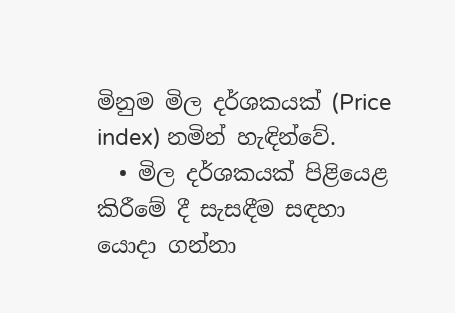මිනුම මිල දර්ශකයක් (Price index) නමින් හැඳින්වේ.
  • මිල දර්ශකයක් පිළියෙළ කිරීමේ දී සැසඳීම සඳහා යොදා ගන්නා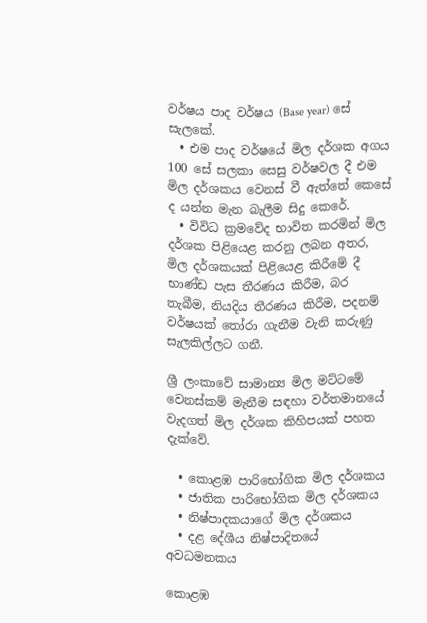වර්ෂය පාද වර්ෂය (Base year) සේ සැලකේ.
  • එම පාද වර්ෂයේ මිල දර්ශක අගය 100 සේ සලකා සෙසු වර්ෂවල දී එම මිල දර්ශකය වෙනස් වී ඇත්තේ කෙසේ ද යන්න මැන බැලීම සිදු කෙරේ.
  • විවිධ ක්‍රමවේද භාවිත කරමින් මිල දර්ශක පිළියෙළ කරනු ලබන අතර, මිල දර්ශකයක් පිළියෙළ කිරීමේ දී භාණ්ඩ පැස තීරණය කිරීම, බර තැබීම, නියදිය තීරණය කිරීම, පදනම් වර්ෂයක් තෝරා ගැනීම වැනි කරුණු සැලකිල්ලට ගනී.

ශ්‍රී ලංකාවේ සාමාන්‍ය මිල මට්ටමේ වෙනස්කම් මැනීම සඳහා වර්තමානයේ වැදගත් මිල දර්ශක කිහිපයක් පහත දැක්වේ.

  • කොළඹ පාරිභෝගික මිල දර්ශකය
  • ජාතික පාරිභෝගික මිල දර්ශකය
  • නිෂ්පාදකයාගේ මිල දර්ශකය
  • දළ දේශීය නිෂ්පාදිතයේ අවධමනකය

කොළඹ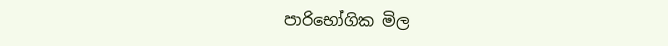පාරිභෝගික මිල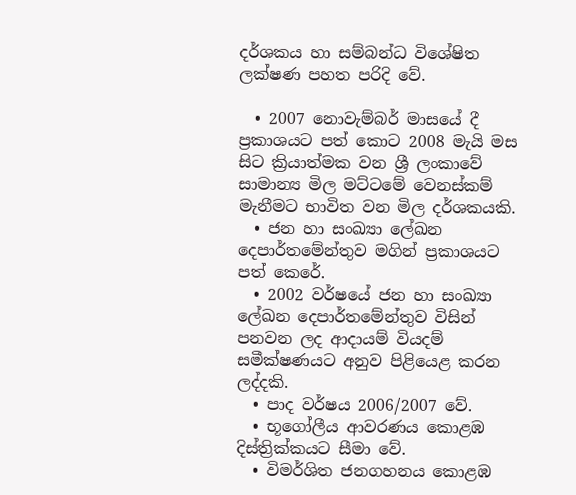දර්ශකය හා සම්බන්ධ විශේෂිත ලක්ෂණ පහත පරිදි වේ.

  • 2007 නොවැම්බර් මාසයේ දී ප්‍රකාශයට පත් කොට 2008 මැයි මස සිට ක්‍රියාත්මක වන ශ්‍රී ලංකාවේ සාමාන්‍ය මිල මට්ටමේ වෙනස්කම් මැනීමට භාවිත වන මිල දර්ශකයකි.
  • ජන හා සංඛ්‍යා ලේඛන දෙපාර්තමේන්තුව මගින් ප්‍රකාශයට පත් කෙරේ.
  • 2002 වර්ෂයේ ජන හා සංඛ්‍යා ලේඛන දෙපාර්තමේන්තුව විසින් පනවන ලද ආදායම් වියදම් සමීක්ෂණයට අනුව පිළියෙළ කරන ලද්දකි.
  • පාද වර්ෂය 2006/2007 වේ.
  • භූගෝලීය ආවරණය කොළඹ දිස්ත්‍රික්කයට සීමා වේ.
  • විමර්ශිත ජනගහනය කොළඹ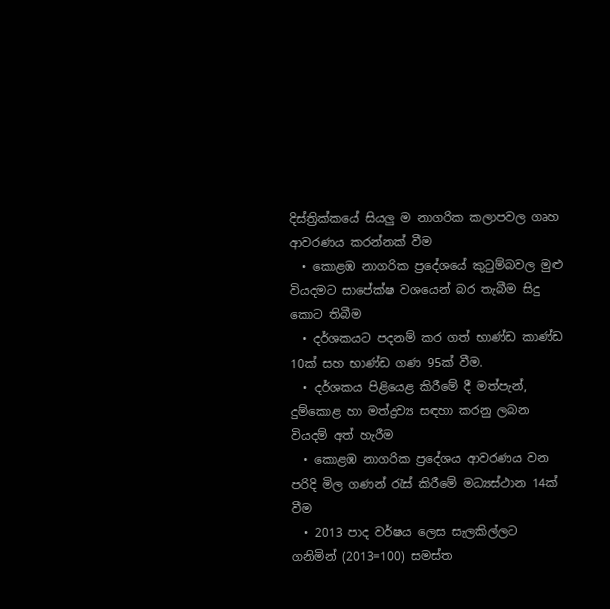දිස්ත්‍රික්කයේ සියලු ම නාගරික කලාපවල ගෘහ ආවරණය කරන්නක් වීම
  • කොළඹ නාගරික ප්‍රදේශයේ කුටුම්බවල මුළු වියදමට සාපේක්ෂ වශයෙන් බර තැබීම සිදු කොට තිබීම
  • දර්ශකයට පදනම් කර ගත් භාණ්ඩ කාණ්ඩ 10ක් සහ භාණ්ඩ ගණ 95ක් වීම.
  • දර්ශකය පිළියෙළ කිරීමේ දී මත්පැන්, දුම්කොළ හා මත්ද්‍රව්‍ය සඳහා කරනු ලබන වියදම් අත් හැරීම
  • කොළඹ නාගරික ප්‍රදේශය ආවරණය වන පරිදි මිල ගණන් රැස් කිරීමේ මධ්‍යස්ථාන 14ක් වීම
  • 2013 පාද වර්ෂය ලෙස සැලකිල්ලට ගනිමින් (2013=100) සමස්ත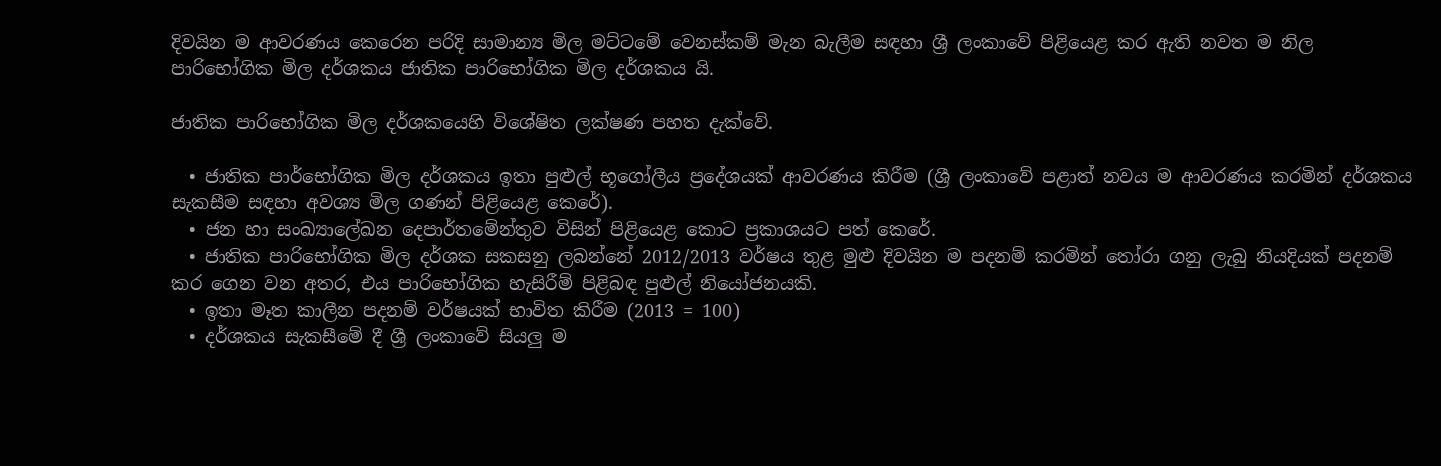දිවයින ම ආවරණය කෙරෙන පරිදි සාමාන්‍ය මිල මට්ටමේ වෙනස්කම් මැන බැලීම සඳහා ශ්‍රී ලංකාවේ පිළියෙළ කර ඇති නවත ම නිල පාරිභෝගික මිල දර්ශකය ජාතික පාරිභෝගික මිල දර්ශකය යි.

ජාතික පාරිභෝගික මිල දර්ශකයෙහි විශේෂිත ලක්ෂණ පහත දැක්වේ.

  • ජාතික පාර්භෝගික මිල දර්ශකය ඉතා පුළුල් භූගෝලීය ප්‍රදේශයක් ආවරණය කිරීම (ශ්‍රී ලංකාවේ පළාත් නවය ම ආවරණය කරමින් දර්ශකය සැකසීම සඳහා අවශ්‍ය මිල ගණන් පිළියෙළ කෙරේ).
  • ජන හා සංඛ්‍යාලේඛන දෙපාර්තමේන්තුව විසින් පිළියෙළ කොට ප්‍රකාශයට පත් කෙරේ.
  • ජාතික පාරිභෝගික මිල දර්ශක සකසනු ලබන්නේ 2012/2013 වර්ෂය තුළ මුළු දිවයින ම පදනම් කරමින් තෝරා ගනු ලැබු නියදියක් පදනම් කර ගෙන වන අතර, එය පාරිභෝගික හැසිරීම් පිළිබඳ පුළුල් නියෝජනයකි.
  • ඉතා මෑත කාලීන පදනම් වර්ෂයක් භාවිත කිරීම (2013 = 100)
  • දර්ශකය සැකසීමේ දී ශ්‍රී ලංකාවේ සියලු ම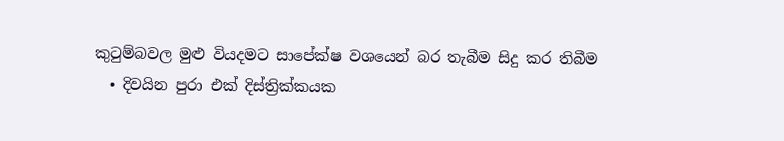කුටුම්බවල මුළු වියදමට සාපේක්ෂ වශයෙන් බර තැබීම සිදු කර තිබීම
  • දිවයින පුරා එක් දිස්ත්‍රික්කයක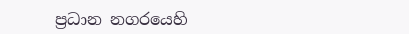ප්‍රධාන නගරයෙහි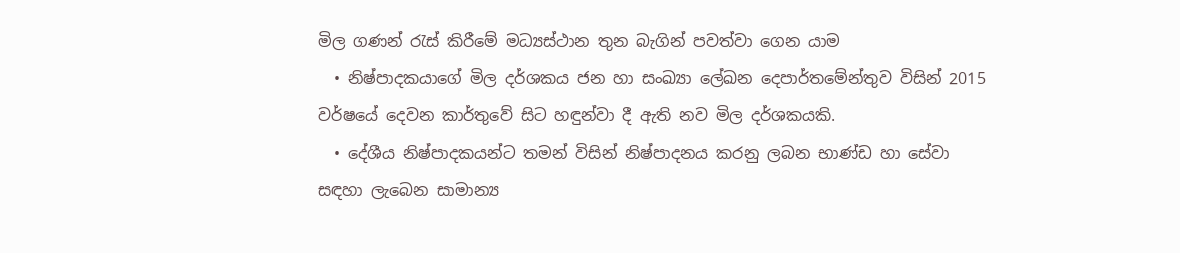මිල ගණන් රැස් කිරීමේ මධ්‍යස්ථාන තුන බැගින් පවත්වා ගෙන යාම
  • නිෂ්පාදකයාගේ මිල දර්ශකය ජන හා සංඛ්‍යා ලේඛන දෙපාර්තමේන්තුව විසින් 2015 වර්ෂයේ දෙවන කාර්තුවේ සිට හඳුන්වා දී ඇති නව මිල දර්ශකයකි.
  • දේශීය නිෂ්පාදකයන්ට තමන් විසින් නිෂ්පාදනය කරනු ලබන භාණ්ඩ හා සේවා සඳහා ලැබෙන සාමාන්‍ය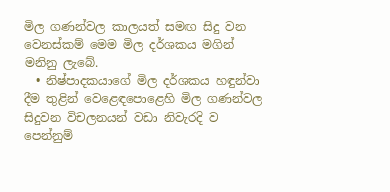මිල ගණන්වල කාලයත් සමඟ සිදු වන වෙනස්කම් මෙම මිල දර්ශකය මගින් මනිනු ලැබේ.
  • නිෂ්පාදකයාගේ මිල දර්ශකය හඳුන්වා දීම තුළින් වෙළෙඳපොළෙහි මිල ගණන්වල සිදුවන විචලනයන් වඩා නිවැරදි ව පෙන්නුම්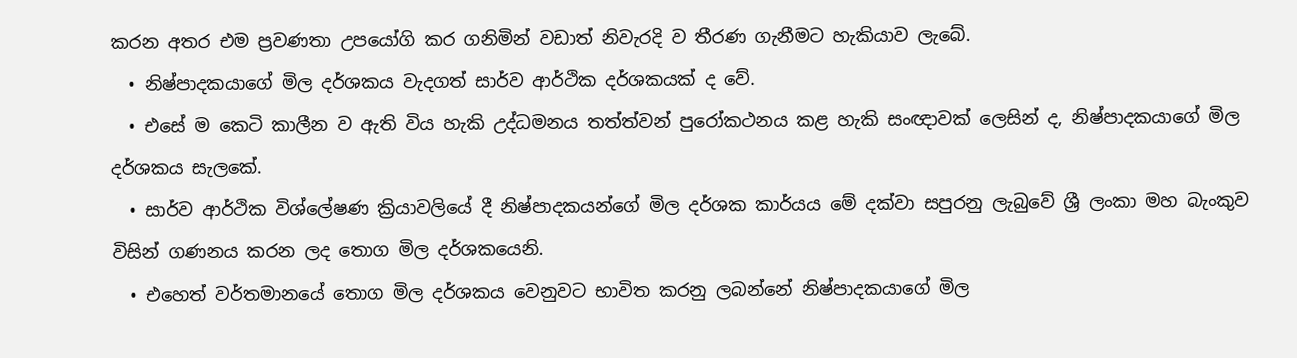කරන අතර එම ප්‍රවණතා උපයෝගි කර ගනිමින් වඩාත් නිවැරදි ව තීරණ ගැනීමට හැකියාව ලැබේ.
  • නිෂ්පාදකයාගේ මිල දර්ශකය වැදගත් සාර්ව ආර්ථික දර්ශකයක් ද වේ.
  • එසේ ම කෙටි කාලීන ව ඇති විය හැකි උද්ධමනය තත්ත්වන් පුරෝකථනය කළ හැකි සංඥාවක් ලෙසින් ද, නිෂ්පාදකයාගේ මිල දර්ශකය සැලකේ.
  • සාර්ව ආර්ථික විශ්ලේෂණ ක්‍රියාවලියේ දී නිෂ්පාදකයන්ගේ මිල දර්ශක කාර්යය මේ දක්වා සපුරනු ලැබුවේ ශ්‍රී ලංකා මහ බැංකුව විසින් ගණනය කරන ලද තොග මිල දර්ශකයෙනි.
  • එහෙත් වර්තමානයේ තොග මිල දර්ශකය වෙනුවට භාවිත කරනු ලබන්නේ නිෂ්පාදකයාගේ මිල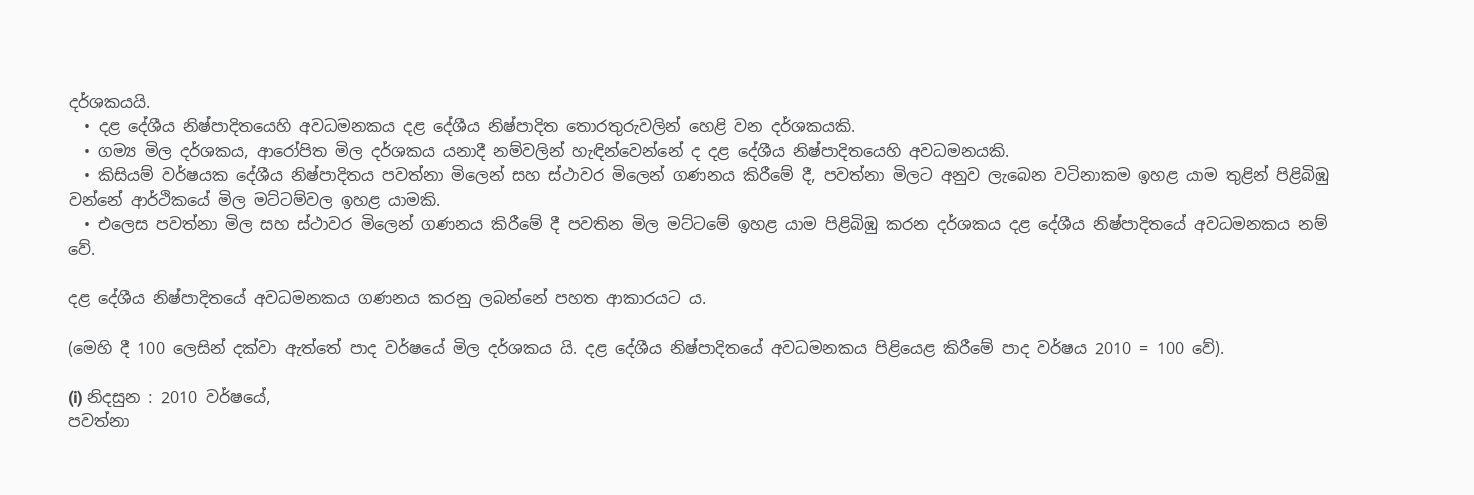දර්ශකයයි.
  • දළ දේශීය නිෂ්පාදිතයෙහි අවධමනකය දළ දේශීය නිෂ්පාදිත තොරතුරුවලින් හෙළි වන දර්ශකයකි.
  • ගම්‍ය මිල දර්ශකය, ආරෝපිත මිල දර්ශකය යනාදී නම්වලින් හැඳින්වෙන්නේ ද දළ දේශීය නිෂ්පාදිතයෙහි අවධමනයකි.
  • කිසියම් වර්ෂයක දේශීය නිෂ්පාදිතය පවත්නා මිලෙන් සහ ස්ථාවර මිලෙන් ගණනය කිරීමේ දී, පවත්නා මිලට අනුව ලැබෙන වටිනාකම ඉහළ යාම තුළින් පිළිබිඹු වන්නේ ආර්ථිකයේ මිල මට්ටම්වල ඉහළ යාමකි.
  • එලෙස පවත්නා මිල සහ ස්ථාවර මිලෙන් ගණනය කිරීමේ දී පවතින මිල මට්ටමේ ඉහළ යාම පිළිබිඹු කරන දර්ශකය දළ දේශීය නිෂ්පාදිතයේ අවධමනකය නම් වේ.

දළ දේශීය නිෂ්පාදිතයේ අවධමනකය ගණනය කරනු ලබන්නේ පහත ආකාරයට ය.

(මෙහි දී 100 ලෙසින් දක්වා ඇත්තේ පාද වර්ෂයේ මිල දර්ශකය යි. දළ දේශීය නිෂ්පාදිතයේ අවධමනකය පිළියෙළ කිරීමේ පාද වර්ෂය 2010 = 100 වේ).

(i) නිදසුන : 2010 වර්ෂයේ,
පවත්නා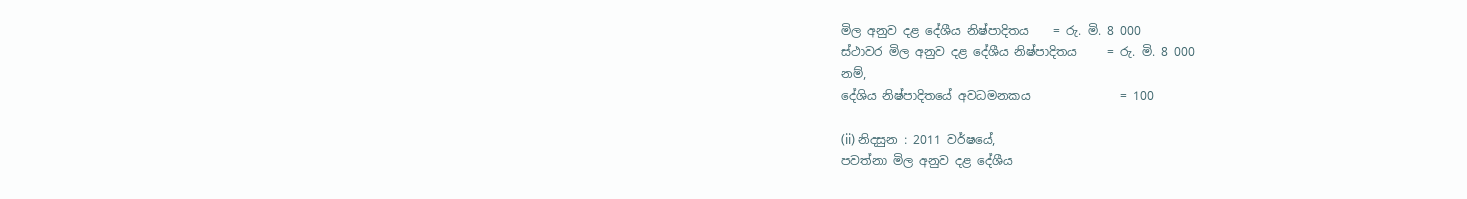මිල අනුව දළ දේශීය නිෂ්පාදිතය    = රු. මි. 8 000
ස්ථාවර මිල අනුව දළ දේශීය නිෂ්පාදිතය     = රු. මි. 8 000
නම්,
දේශිය නිෂ්පාදිතයේ අවධමනකය               = 100

(ii) නිදසුන : 2011 වර්ෂයේ,
පවත්නා මිල අනුව දළ දේශීය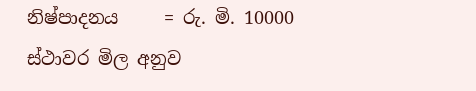නිෂ්පාදනය     = රු. මි. 10000
ස්ථාවර මිල අනුව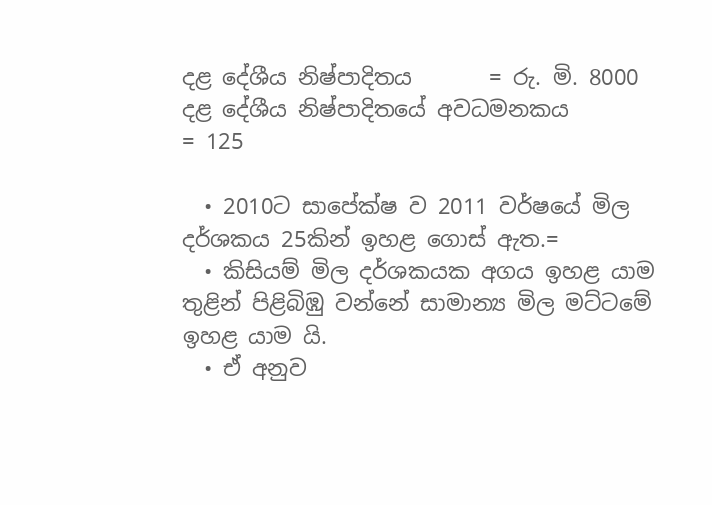දළ දේශීය නිෂ්පාදිතය       = රු. මි. 8000
දළ දේශීය නිෂ්පාදිතයේ අවධමනකය            = 125

  • 2010ට සාපේක්ෂ ව 2011 වර්ෂයේ මිල දර්ශකය 25කින් ඉහළ ගොස් ඇත.=
  • කිසියම් මිල දර්ශකයක අගය ඉහළ යාම තුළින් පිළිබිඹු වන්නේ සාමාන්‍ය මිල මට්ටමේ ඉහළ යාම යි.
  • ඒ අනුව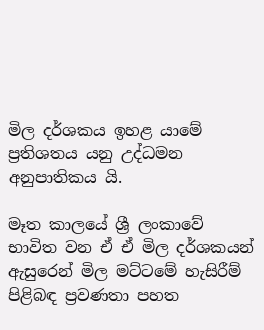මිල දර්ශකය ඉහළ යාමේ ප්‍රතිශතය යනු උද්ධමන අනුපාතිකය යි.

මෑත කාලයේ ශ්‍රී ලංකාවේ භාවිත වන ඒ ඒ මිල දර්ශකයන් ඇසුරෙන් මිල මට්ටමේ හැසිරීම් පිළිබඳ ප්‍රවණතා පහත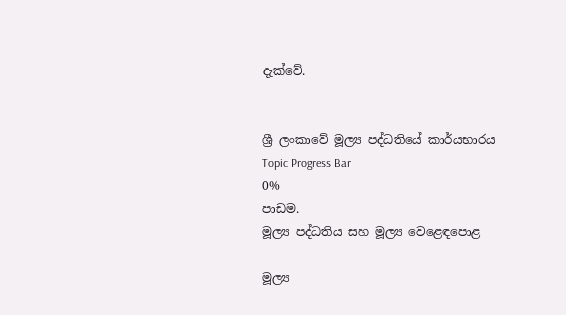දැක්වේ.


ශ්‍රී ලංකාවේ මූල්‍ය පද්ධතියේ කාර්යභාරය
Topic Progress Bar
0%
පාඩම.
මූල්‍ය පද්ධතිය සහ මූල්‍ය වෙළෙඳපොළ

මූල්‍ය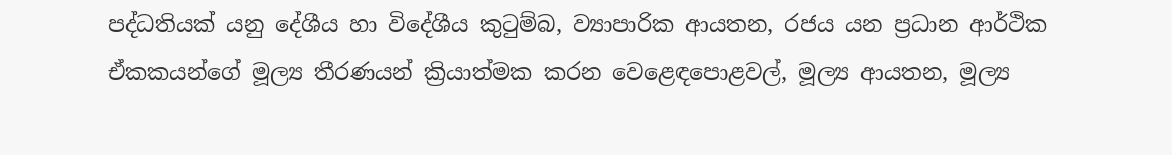පද්ධතියක් යනු දේශීය හා විදේශීය කුටුම්බ, ව්‍යාපාරික ආයතන, රජය යන ප්‍රධාන ආර්ථික ඒකකයන්ගේ මූල්‍ය තීරණයන් ක්‍රියාත්මක කරන වෙළෙඳපොළවල්, මූල්‍ය ආයතන, මූල්‍ය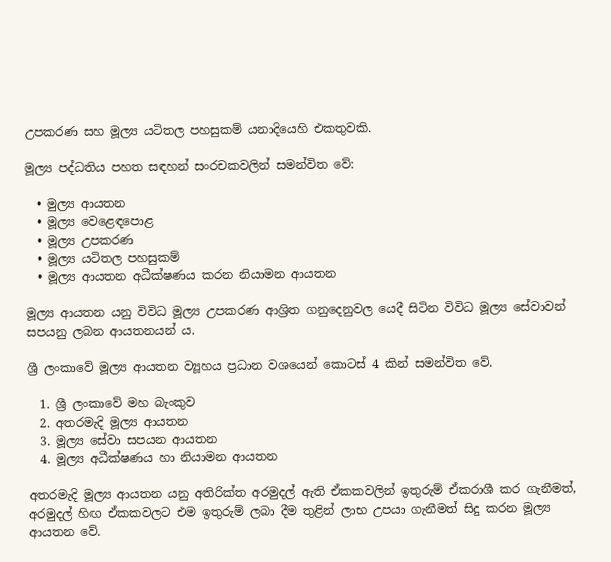උපකරණ සහ මූල්‍ය යටිතල පහසුකම් යනාදියෙහි එකතුවකි.

මූල්‍ය පද්ධතිය පහත සඳහන් සංරචකවලින් සමන්විත වේ:

  • මුල්‍ය ආයතන
  • මූල්‍ය වෙළෙඳපොළ
  • මූල්‍ය උපකරණ
  • මූල්‍ය යටිතල පහසුකම්
  • මූල්‍ය ආයතන අධීක්ෂණය කරන නියාමන ආයතන

මූල්‍ය ආයතන යනු විවිධ මූල්‍ය උපකරණ ආශ්‍රිත ගනුදෙනුවල යෙදී සිටින විවිධ මූල්‍ය සේවාවන් සපයනු ලබන ආයතනයන් ය.

ශ්‍රී ලංකාවේ මූල්‍ය ආයතන ව්‍යූහය ප්‍රධාන වශයෙන් කොටස් 4 කින් සමන්විත වේ.

  1. ශ්‍රී ලංකාවේ මහ බැංකුව
  2. අතරමැදි මූල්‍ය ආයතන
  3. මූල්‍ය සේවා සපයන ආයතන
  4. මූල්‍ය අධීක්ෂණය හා නියාමන ආයතන

අතරමැදි මූල්‍ය ආයතන යනු අතිරික්ත අරමුදල් ඇති ඒකකවලින් ඉතුරුම් ඒකරාශී කර ගැනීමත්, අරමුදල් හිඟ ඒකකවලට එම ඉතුරුම් ලබා දීම තුළින් ලාභ උපයා ගැනීමත් සිදු කරන මූල්‍ය ආයතන වේ.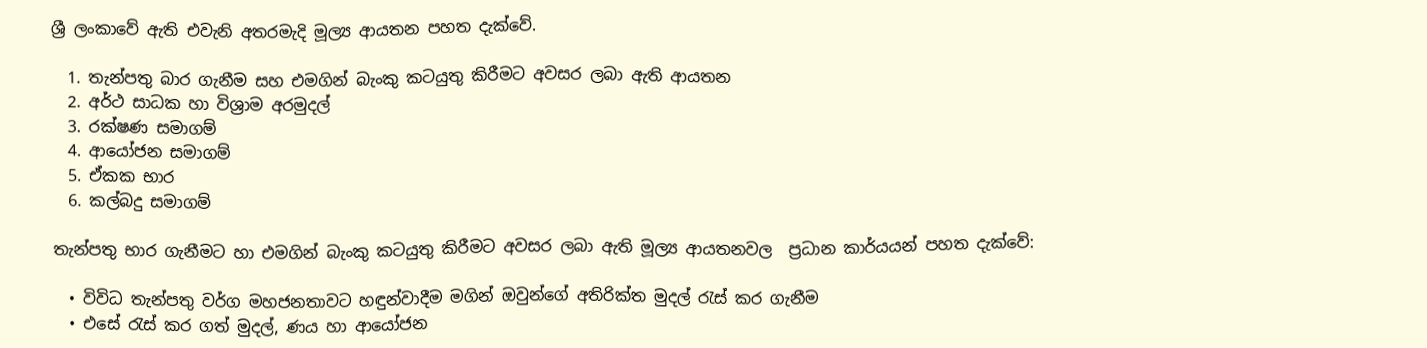ශ්‍රී ලංකාවේ ඇති එවැනි අතරමැදි මූල්‍ය ආයතන පහත දැක්වේ.

  1. තැන්පතු බාර ගැනීම සහ එමගින් බැංකු කටයුතු කිරීමට අවසර ලබා ඇති ආයතන
  2. අර්ථ සාධක හා විශ්‍රාම අරමුදල්
  3. රක්ෂණ සමාගම්
  4. ආයෝජන සමාගම්
  5. ඒකක භාර
  6. කල්බදු සමාගම්

තැන්පතු භාර ගැනීමට හා එමගින් බැංකු කටයුතු කිරීමට අවසර ලබා ඇති මූල්‍ය ආයතනවල  ප්‍රධාන කාර්යයන් පහත දැක්වේ:

  • විවිධ තැන්පතු වර්ග මහජනතාවට හඳුන්වාදීම මගින් ඔවුන්ගේ අතිරික්ත මුදල් රැස් කර ගැනීම
  • එසේ රැස් කර ගත් මුදල්, ණය හා ආයෝජන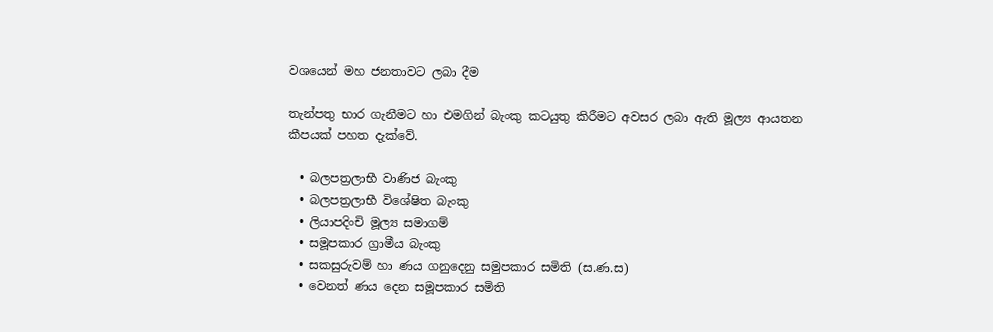වශයෙන් මහ ජනතාවට ලබා දීම

තැන්පතු භාර ගැනීමට හා එමගින් බැංකු කටයුතු කිරීමට අවසර ලබා ඇති මූල්‍ය ආයතන කීපයක් පහත දැක්වේ.

  • බලපත්‍රලාභී වාණිජ බැංකු
  • බලපත්‍රලාභී විශේෂිත බැංකු
  • ලියාපදිංචි මූල්‍ය සමාගම්
  • සමූපකාර ග්‍රාමීය බැංකු
  • සකසුරුවම් හා ණය ගනුදෙනු සමුපකාර සමිති (ස.ණ.ස)
  • වෙනත් ණය දෙන සමූපකාර සමිති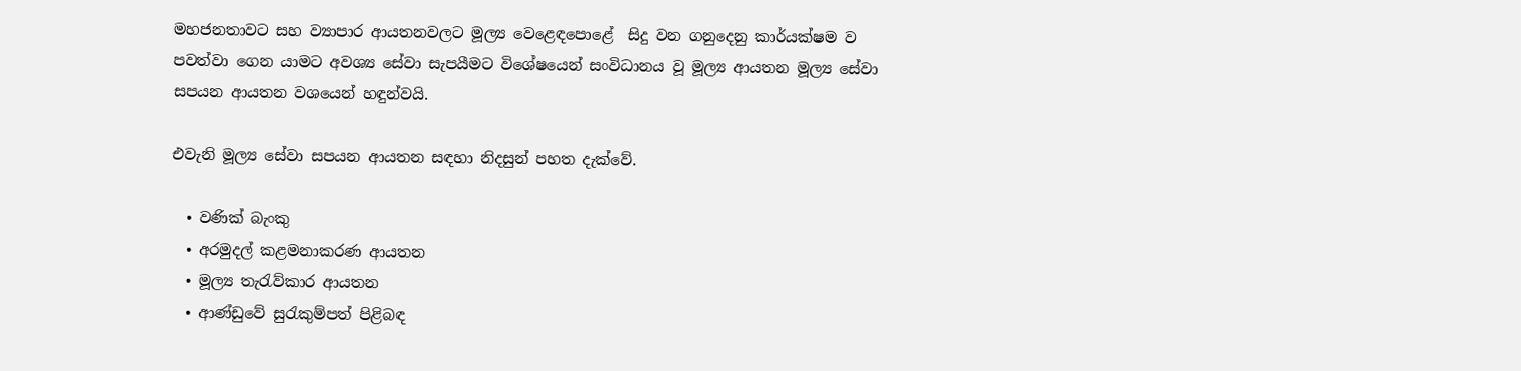මහජනතාවට සහ ව්‍යාපාර ආයතනවලට මූල්‍ය වෙළෙඳපොළේ  සිදු වන ගනුදෙනු කාර්යක්ෂම ව පවත්වා ගෙන යාමට අවශ්‍ය සේවා සැපයීමට විශේෂයෙන් සංවිධානය වූ මූල්‍ය ආයතන මූල්‍ය සේවා සපයන ආයතන වශයෙන් හඳුන්වයි.

එවැනි මූල්‍ය සේවා සපයන ආයතන සඳහා නිදසුන් පහත දැක්වේ.

  • වණික් බැංකු
  • අරමුදල් කළමනාකරණ ආයතන
  • මූල්‍ය තැරැව්කාර ආයතන
  • ආණ්ඩුවේ සුරැකුම්පත් පිළිබඳ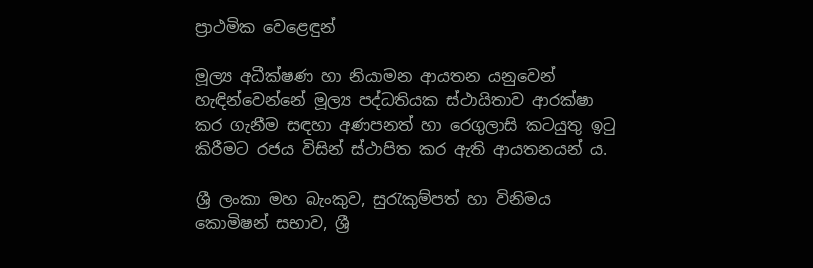ප්‍රාථමික වෙළෙඳුන්

මූල්‍ය අධීක්ෂණ හා නියාමන ආයතන යනුවෙන් හැඳින්වෙන්නේ මූල්‍ය පද්ධතියක ස්ථායිතාව ආරක්ෂා කර ගැනීම සඳහා අණපනත් හා රෙගුලාසි කටයුතු ඉටු කිරීමට රජය විසින් ස්ථාපිත කර ඇති ආයතනයන් ය.

ශ්‍රී ලංකා මහ බැංකුව, සුරැකුම්පත් හා විනිමය කොමිෂන් සභාව, ශ්‍රී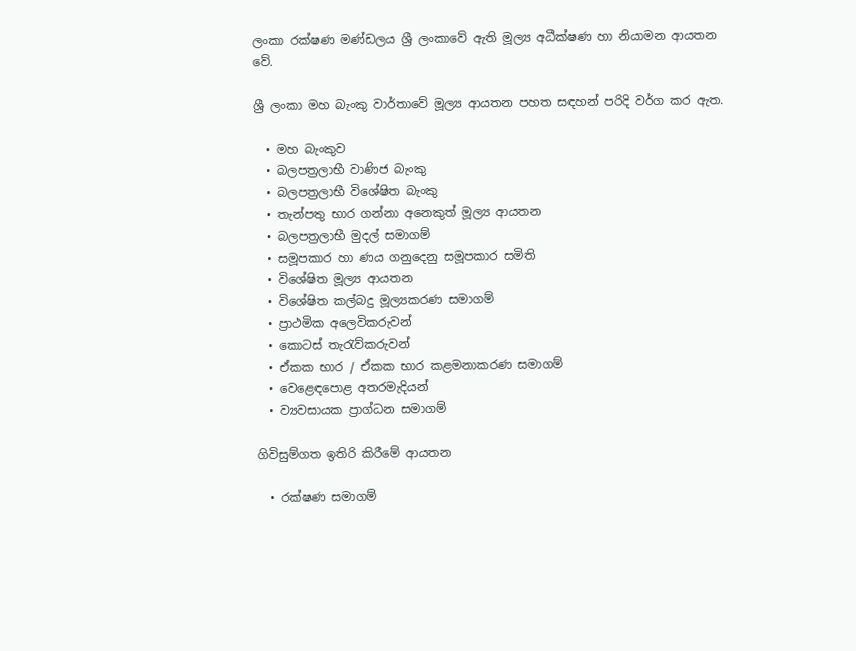ලංකා රක්ෂණ මණ්ඩලය ශ්‍රී ලංකාවේ ඇති මූල්‍ය අධීක්ෂණ හා නියාමන ආයතන වේ.

ශ්‍රී ලංකා මහ බැංකු වාර්තාවේ මූල්‍ය ආයතන පහත සඳහන් පරිදි වර්ග කර ඇත.

  • මහ බැංකුව
  • බලපත්‍රලාභී වාණිජ බැංකු
  • බලපත්‍රලාභී විශේෂිත බැංකු
  • තැන්පතු භාර ගන්නා අනෙකුත් මූල්‍ය ආයතන
  • බලපත්‍රලාභී මුදල් සමාගම්
  • සමූපකාර හා ණය ගනුදෙනු සමූපකාර සමිති
  • විශේෂිත මූල්‍ය ආයතන
  • විශේෂිත කල්බදු මූල්‍යකරණ සමාගම්
  • ප්‍රාථමික අලෙවිකරුවන්
  • කොටස් තැරැව්කරුවන්
  • ඒකක භාර / ඒකක භාර කළමනාකරණ සමාගම්
  • වෙළෙඳපොළ අතරමැදියන්
  • ව්‍යවසායක ප්‍රාග්ධන සමාගම්

ගිවිසුම්ගත ඉතිරි කිරීමේ ආයතන

  • රක්ෂණ සමාගම්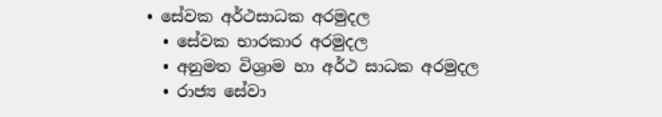• සේවක අර්ථසාධක අරමුදල
  • සේවක භාරකාර අරමුදල
  • අනුමත විශ්‍රාම හා අර්ථ සාධක අරමුදල
  • රාජ්‍ය සේවා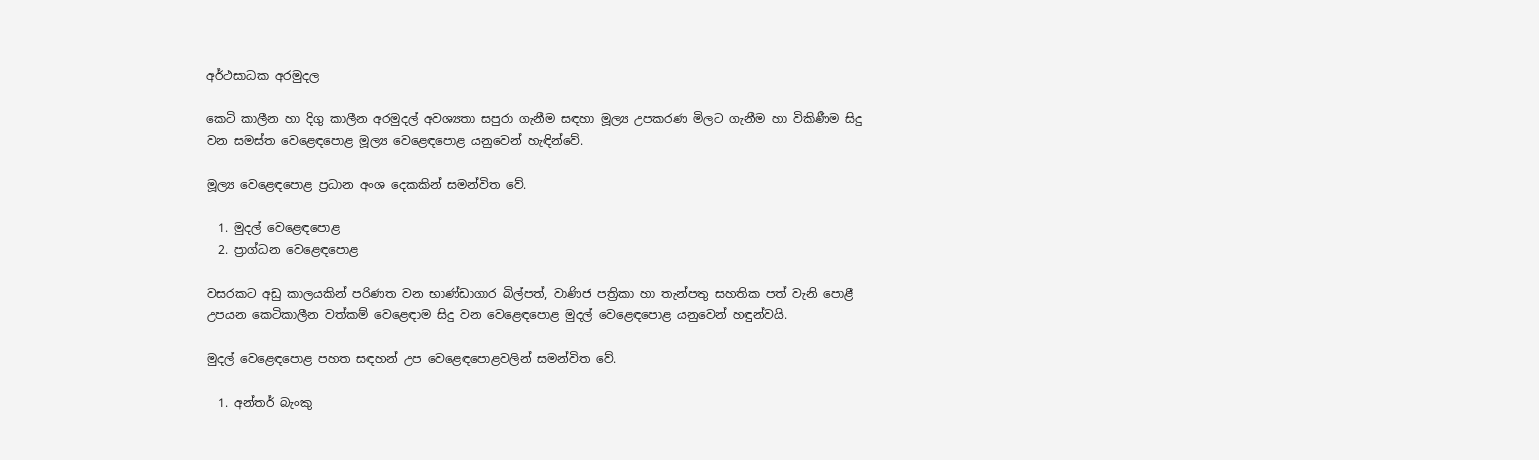අර්ථසාධක අරමුදල

කෙටි කාලීන හා දිගු කාලීන අරමුදල් අවශ්‍යතා සපුරා ගැනීම සඳහා මූල්‍ය උපකරණ මිලට ගැනීම හා විකිණීම සිදු වන සමස්ත වෙළෙඳපොළ මූල්‍ය වෙළෙඳපොළ යනුවෙන් හැඳින්වේ.

මූල්‍ය වෙළෙඳපොළ ප්‍රධාන අංශ දෙකකින් සමන්විත වේ.

  1. මුදල් වෙළෙඳපොළ
  2. ප්‍රාග්ධන වෙළෙඳපොළ

වසරකට අඩු කාලයකින් පරිණත වන භාණ්ඩාගාර බිල්පත්, වාණිජ පත්‍රිකා හා තැන්පතු සහතික පත් වැනි පොළී උපයන කෙටිකාලීන වත්කම් වෙළෙඳාම සිදු වන වෙළෙඳපොළ මුදල් වෙළෙඳපොළ යනුවෙන් හඳුන්වයි.

මුදල් වෙළෙඳපොළ පහත සඳහන් උප වෙළෙඳපොළවලින් සමන්විත වේ.

  1. අන්තර් බැංකු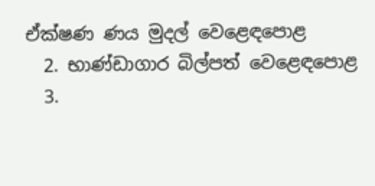ඒක්ෂණ ණය මුදල් වෙළෙඳපොළ
  2. භාණ්ඩාගාර බිල්පත් වෙළෙඳපොළ
  3.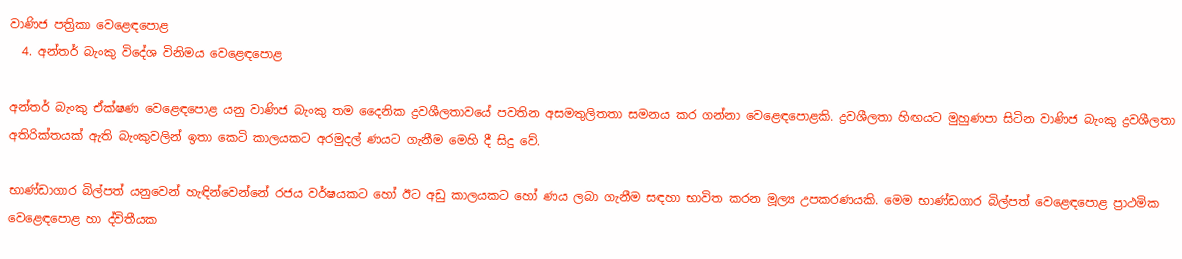වාණිජ පත්‍රිකා වෙළෙඳපොළ
  4. අන්තර් බැංකු විදේශ විනිමය වෙළෙඳපොළ

අන්තර් බැංකු ඒක්ෂණ වෙළෙඳපොළ යනු වාණිජ බැංකු තම දෛනික ද්‍රවශීලතාවයේ පවතින අසමතුලිතතා සමනය කර ගන්නා වෙළෙඳපොළකි. ද්‍රවශීලතා හිඟයට මුහුණපා සිටින වාණිජ බැංකු ද්‍රවශීලතා අතිරික්තයක් ඇති බැංකුවලින් ඉතා කෙටි කාලයකට අරමුදල් ණයට ගැනීම මෙහි දී සිදු වේ.

භාණ්ඩාගාර බිල්පත් යනුවෙන් හැඳින්වෙන්නේ රජය වර්ෂයකට හෝ ඊට අඩු කාලයකට හෝ ණය ලබා ගැනීම සඳහා භාවිත කරන මූල්‍ය උපකරණයකි. මෙම භාණ්ඩගාර බිල්පත් වෙළෙඳපොළ ප්‍රාථමික වෙළෙඳපොළ හා ද්විතීයක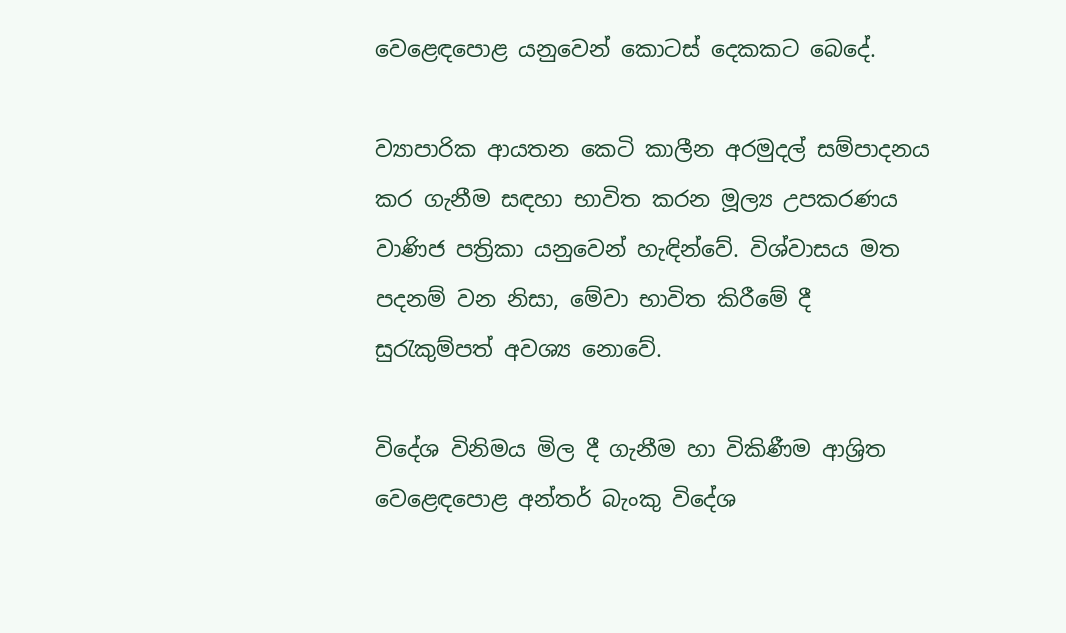වෙළෙඳපොළ යනුවෙන් කොටස් දෙකකට බෙදේ.

ව්‍යාපාරික ආයතන කෙටි කාලීන අරමුදල් සම්පාදනය කර ගැනීම සඳහා භාවිත කරන මූල්‍ය උපකරණය වාණිජ පත්‍රිකා යනුවෙන් හැඳින්වේ. විශ්වාසය මත පදනම් වන නිසා, මේවා භාවිත කිරීමේ දී සුරැකුම්පත් අවශ්‍ය නොවේ.

විදේශ විනිමය මිල දී ගැනීම හා විකිණීම ආශ්‍රිත වෙළෙඳපොළ අන්තර් බැංකු විදේශ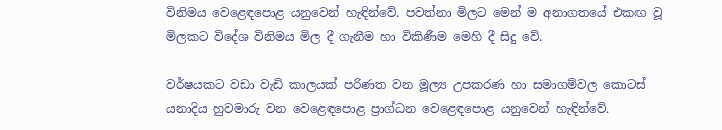විනිමය වෙළෙඳපොළ යනුවෙන් හැඳින්වේ. පවත්නා මිලට මෙන් ම අනාගතයේ එකඟ වූ මිලකට විදේශ විනිමය මිල දී ගැනීම හා විකිණීම මෙහි දී සිදු වේ.

වර්ෂයකට වඩා වැඩි කාලයක් පරිණත වන මූල්‍ය උපකරණ හා සමාගම්වල කොටස් යනාදිය හුවමාරු වන වෙළෙඳපොළ ප්‍රාග්ධන වෙළෙඳපොළ යනුවෙන් හැඳින්වේ.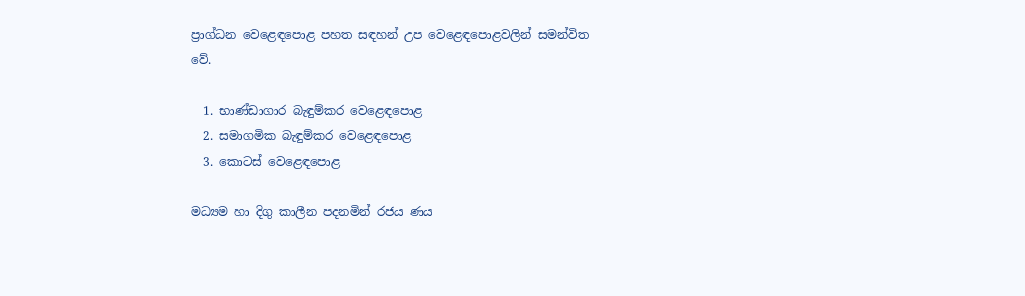ප්‍රාග්ධන වෙළෙඳපොළ පහත සඳහන් උප වෙළෙඳපොළවලින් සමන්විත වේ.

  1. භාණ්ඩාගාර බැඳුම්කර වෙළෙඳපොළ
  2. සමාගමික බැඳුම්කර වෙළෙඳපොළ
  3. කොටස් වෙළෙඳපොළ

මධ්‍යම හා දිගු කාලීන පදනමින් රජය ණය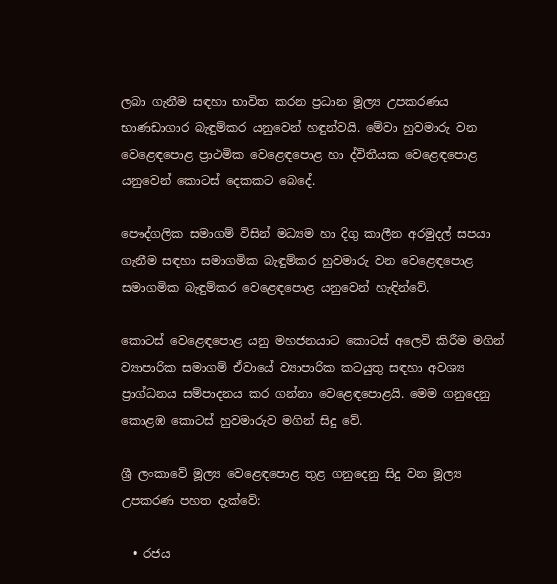ලබා ගැනීම සඳහා භාවිත කරන ප්‍රධාන මූල්‍ය උපකරණය භාණඩාගාර බැඳුම්කර යනුවෙන් හඳුන්වයි. මේවා හුවමාරු වන වෙළෙඳපොළ ප්‍රාථමික වෙළෙඳපොළ හා ද්විතීයක වෙළෙඳපොළ යනුවෙන් කොටස් දෙකකට බෙදේ.

පෞද්ගලික සමාගම් විසින් මධ්‍යම හා දිගු කාලීන අරමුදල් සපයා ගැනීම සඳහා සමාගමික බැඳුම්කර හුවමාරු වන වෙළෙඳපොළ සමාගමික බැඳුම්කර වෙළෙඳපොළ යනුවෙන් හැඳින්වේ.

කොටස් වෙළෙඳපොළ යනු මහජනයාට කොටස් අලෙවි කිරීම මගින් ව්‍යාපාරික සමාගම් ඒවායේ ව්‍යාපාරික කටයුතු සඳහා අවශ්‍ය ප්‍රාග්ධනය සම්පාදනය කර ගන්නා වෙළෙඳපොළයි. මෙම ගනුදෙනු කොළඹ කොටස් හුවමාරුව මගින් සිදු වේ.

ශ්‍රී ලංකාවේ මූල්‍ය වෙළෙඳපොළ තුළ ගනුදෙනු සිදු වන මූල්‍ය උපකරණ පහත දැක්වේ:

  • රජය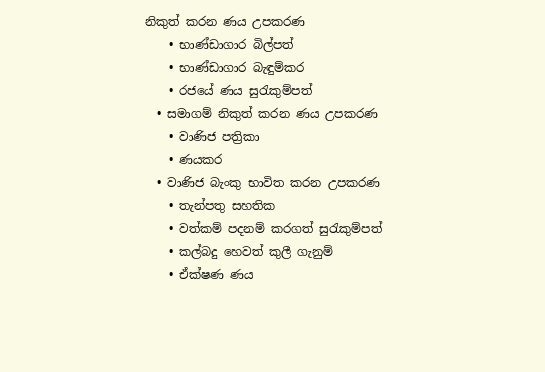නිකුත් කරන ණය උපකරණ
    • භාණ්ඩාගාර බිල්පත්
    • භාණ්ඩාගාර බැඳුම්කර
    • රජයේ ණය සුරැකුම්පත්
  • සමාගම් නිකුත් කරන ණය උපකරණ
    • වාණිජ පත්‍රිකා
    • ණයකර
  • වාණිජ බැංකු භාවිත කරන උපකරණ
    • තැන්පතු සහතික
    • වත්කම් පදනම් කරගත් සුරැකුම්පත්
    • කල්බදු හෙවත් කුලී ගැනුම්
    • ඒක්ෂණ ණය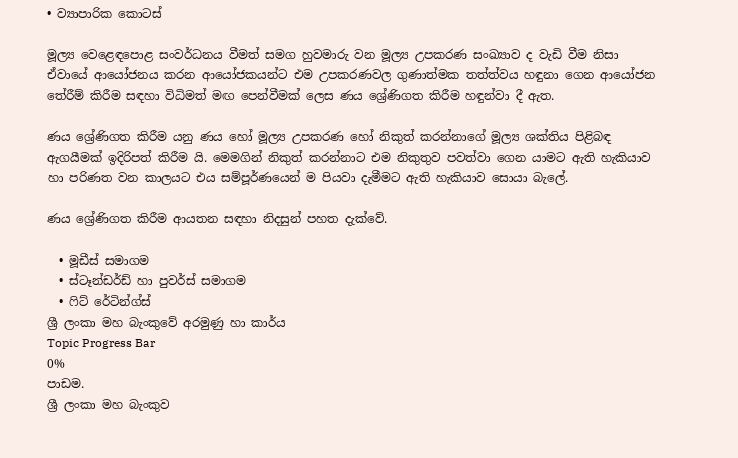• ව්‍යාපාරික කොටස්

මූල්‍ය වෙළෙඳපොළ සංවර්ධනය වීමත් සමග හුවමාරු වන මූල්‍ය උපකරණ සංඛ්‍යාව ද වැඩි වීම නිසා ඒවායේ ආයෝජනය කරන ආයෝජකයන්ට එම උපකරණවල ගුණාත්මක තත්ත්වය හඳුනා ගෙන ආයෝජන තේරීම් කිරීම සඳහා විධිමත් මඟ පෙන්වීමක් ලෙස ණය ශ්‍රේණිගත කිරීම හඳුන්වා දී ඇත.

ණය ශ්‍රේණිගත කිරීම යනු ණය හෝ මූල්‍ය උපකරණ හෝ නිකුත් කරන්නාගේ මූල්‍ය ශක්තිය පිළිබඳ ඇගයීමක් ඉදිරිපත් කිරීම යි. මෙමගින් නිකුත් කරන්නාට එම නිකුතුව පවත්වා ගෙන යාමට ඇති හැකියාව හා පරිණත වන කාලයට එය සම්පූර්ණයෙන් ම පියවා දැමීමට ඇති හැකියාව සොයා බැලේ.

ණය ශ්‍රේණිගත කිරීම ආයතන සඳහා නිදසුන් පහත දැක්වේ.

  • මූඩීස් සමාගම
  • ස්ටෑන්ඩර්ඩ් හා පුවර්ස් සමාගම
  • ෆිට් රේටින්ග්ස්
ශ්‍රී ලංකා මහ බැංකුවේ අරමුණු හා කාර්ය
Topic Progress Bar
0%
පාඩම.
ශ්‍රී ලංකා මහ බැංකුව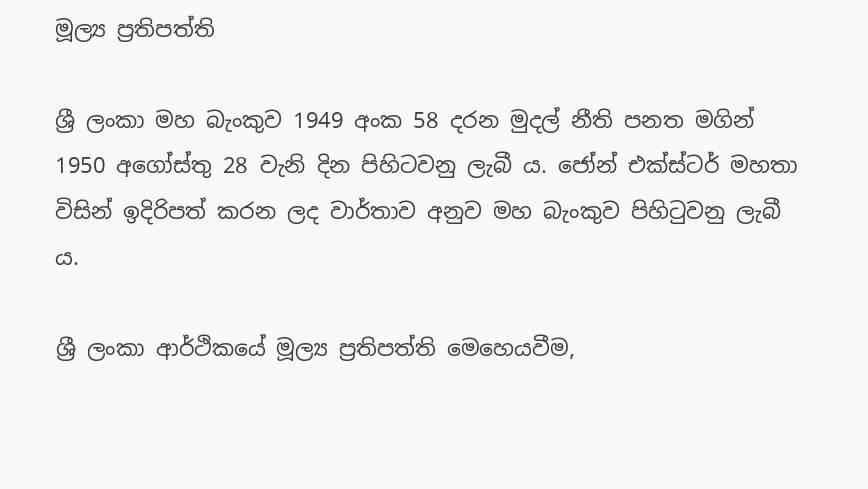මූල්‍ය ප්‍රතිපත්ති

ශ්‍රී ලංකා මහ බැංකුව 1949 අංක 58 දරන මුදල් නීති පනත මගින් 1950 අගෝස්තු 28 වැනි දින පිහිටවනු ලැබී ය. ජෝන් එක්ස්ටර් මහතා විසින් ඉදිරිපත් කරන ලද වාර්තාව අනුව මහ බැංකුව පිහිටුවනු ලැබී ය.

ශ්‍රී ලංකා ආර්ථිකයේ මූල්‍ය ප්‍රතිපත්ති මෙහෙයවීම,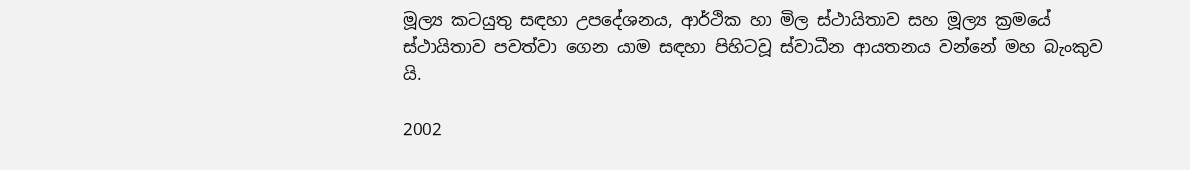මූල්‍ය කටයුතු සඳහා උපදේශනය, ආර්ථික හා මිල ස්ථායිතාව සහ මූල්‍ය ක්‍රමයේ ස්ථායිතාව පවත්වා ගෙන යාම සඳහා පිහිටවූ ස්වාධීන ආයතනය වන්නේ මහ බැංකුව යි.

2002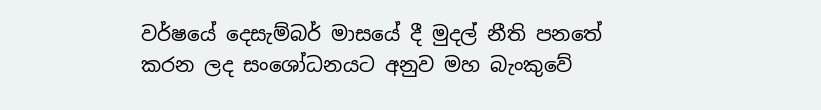වර්ෂයේ දෙසැම්බර් මාසයේ දී මුදල් නීති පනතේ කරන ලද සංශෝධනයට අනුව මහ බැංකුවේ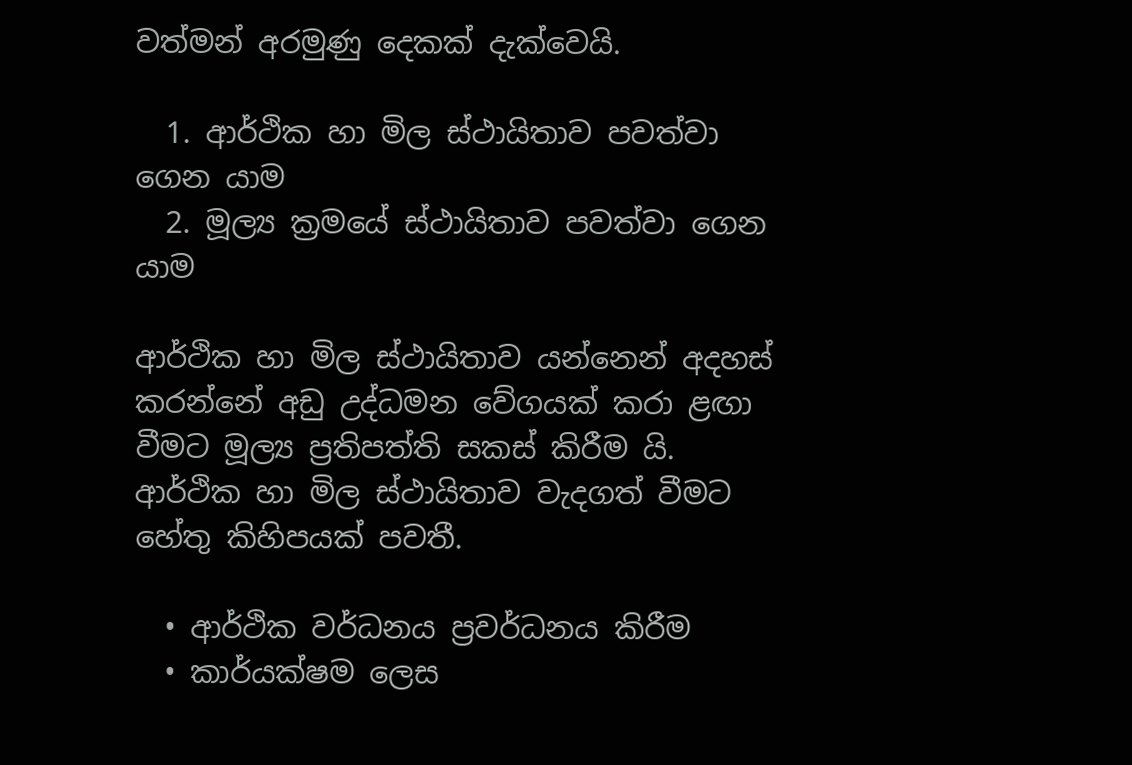වත්මන් අරමුණු දෙකක් දැක්වෙයි.

  1. ආර්ථික හා මිල ස්ථායිතාව පවත්වා ගෙන යාම
  2. මූල්‍ය ක්‍රමයේ ස්ථායිතාව පවත්වා ගෙන යාම

ආර්ථික හා මිල ස්ථායිතාව යන්නෙන් අදහස් කරන්නේ අඩු උද්ධමන වේගයක් කරා ළඟා වීමට මූල්‍ය ප්‍රතිපත්ති සකස් කිරීම යි. ආර්ථික හා මිල ස්ථායිතාව වැදගත් වීමට හේතු කිහිපයක් පවතී.

  • ආර්ථික වර්ධනය ප්‍රවර්ධනය කිරීම
  • කාර්යක්ෂම ලෙස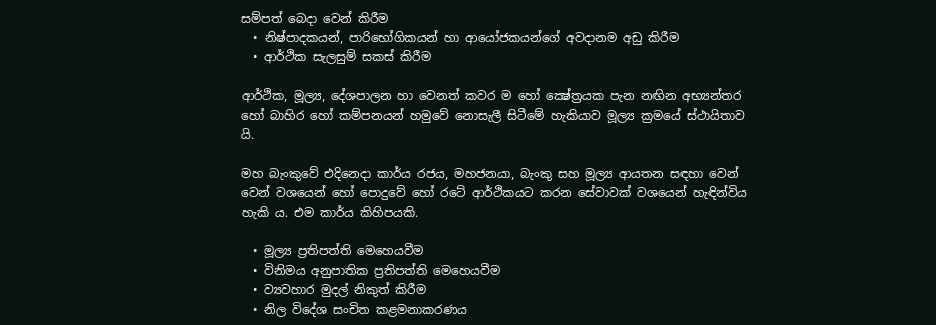සම්පත් බෙදා වෙන් කිරීම
  • නිෂ්පාදකයන්, පාරිභෝගිකයන් හා ආයෝජකයන්ගේ අවදානම අඩු කිරීම
  • ආර්ථික සැලසුම් සකස් කිරීම

ආර්ථික, මූල්‍ය, දේශපාලන හා වෙනත් කවර ම හෝ ක්‍ෂේත්‍රයක පැන නඟින අභ්‍යන්තර හෝ බාහිර හෝ කම්පනයන් හමුවේ නොසැලී සිටීමේ හැකියාව මූල්‍ය ක්‍රමයේ ස්ථායිතාව යි.

මහ බැංකුවේ එදිනෙදා කාර්ය රජය, මහජනයා, බැංකු සහ මූල්‍ය ආයතන සඳහා වෙන් වෙන් වශයෙන් හෝ පොදුවේ හෝ රටේ ආර්ථිකයට කරන සේවාවක් වශයෙන් හැඳින්විය හැකි ය. එම කාර්ය කිහිපයකි.

  • මූල්‍ය ප්‍රතිපත්ති මෙහෙයවීම
  • විනිමය අනුපාතික ප්‍රතිපත්ති මෙහෙයවීම
  • ව්‍යවහාර මුදල් නිකුත් කිරීම
  • නිල විදේශ සංචිත කළමනාකරණය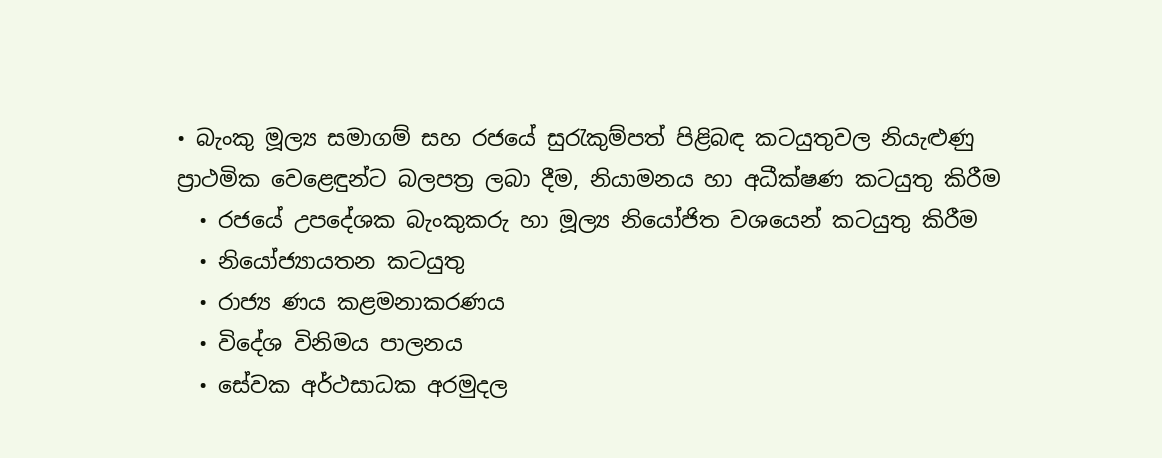• බැංකු මූල්‍ය සමාගම් සහ රජයේ සුරැකුම්පත් පිළිබඳ කටයුතුවල නියැළුණු ප්‍රාථමික වෙළෙඳුන්ට බලපත්‍ර ලබා දීම, නියාමනය හා අධීක්ෂණ කටයුතු කිරීම
  • රජයේ උපදේශක බැංකුකරු හා මූල්‍ය නියෝජිත වශයෙන් කටයුතු කිරීම
  • නියෝජ්‍යායතන කටයුතු
  • රාජ්‍ය ණය කළමනාකරණය
  • විදේශ විනිමය පාලනය
  • සේවක අර්ථසාධක අරමුදල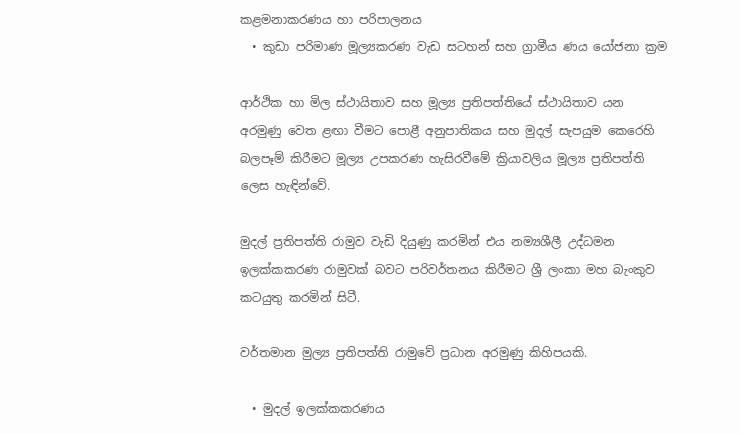කළමනාකරණය හා පරිපාලනය
  • කුඩා පරිමාණ මූල්‍යකරණ වැඩ සටහන් සහ ග්‍රාමීය ණය යෝජනා ක්‍රම

ආර්ථික හා මිල ස්ථායිතාව සහ මූල්‍ය ප්‍රතිපත්තියේ ස්ථායිතාව යන අරමුණු වෙත ළඟා වීමට පොළී අනුපාතිකය සහ මුදල් සැපයුම කෙරෙහි බලපෑම් කිරීමට මූල්‍ය උපකරණ හැසිරවීමේ ක්‍රියාවලිය මූල්‍ය ප්‍රතිපත්ති ලෙස හැඳින්වේ.

මුදල් ප්‍රතිපත්ති රාමුව වැඩි දියුණු කරමින් එය නම්‍යශීලී උද්ධමන ඉලක්කකරණ රාමුවක් බවට පරිවර්තනය කිරීමට ශ්‍රී ලංකා මහ බැංකුව කටයුතු කරමින් සිටී.

වර්තමාන මුල්‍ය ප්‍රතිපත්ති රාමුවේ ප්‍රධාන අරමුණු කිහිපයකි.

  • මුදල් ඉලක්කකරණය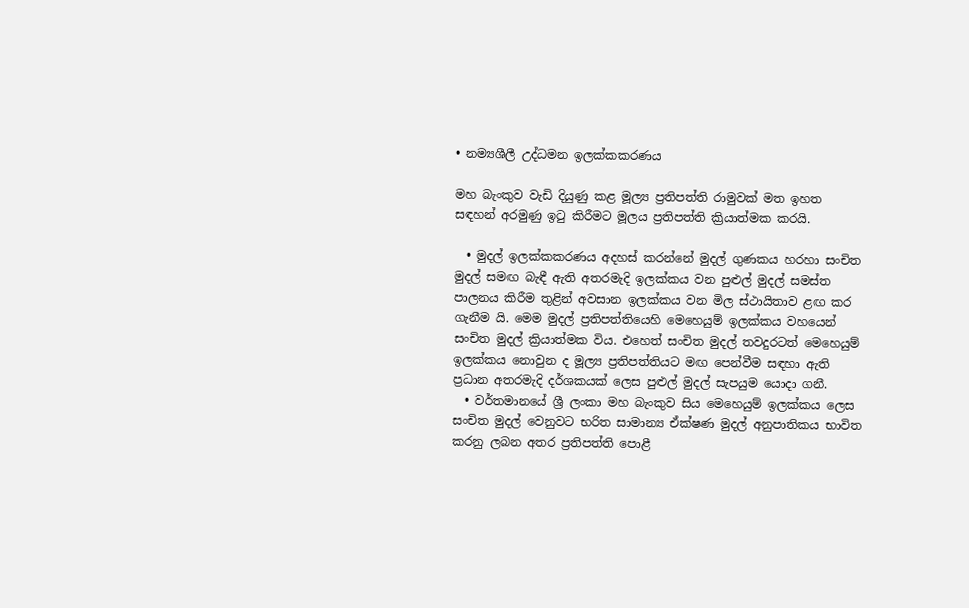• නම්‍යශීලී උද්ධමන ඉලක්කකරණය

මහ බැංකුව වැඩි දියුණු කළ මූල්‍ය ප්‍රතිපත්ති රාමුවක් මත ඉහත සඳහන් අරමුණු ඉටු කිරීමට මූලය ප්‍රතිපත්ති ක්‍රියාත්මක කරයි.

  • මුදල් ඉලක්කකරණය අදහස් කරන්නේ මුදල් ගුණකය හරහා සංචිත මුදල් සමඟ බැඳී ඇති අතරමැදි ඉලක්කය වන පුළුල් මුදල් සමස්ත පාලනය කිරීම තුළින් අවසාන ඉලක්කය වන මිල ස්ථායිතාව ළඟ කර ගැනීම යි. මෙම මුදල් ප්‍රතිපත්තියෙහි මෙහෙයුම් ඉලක්කය වහයෙන් සංචිත මුදල් ක්‍රියාත්මක විය. එහෙත් සංචිත මුදල් තවදුරටත් මෙහෙයුම් ඉලක්කය නොවුන ද මූල්‍ය ප්‍රතිපත්තියට මඟ පෙන්වීම සඳහා ඇති ප්‍රධාන අතරමැදි දර්ශකයක් ලෙස පුළුල් මුදල් සැපයුම යොදා ගනී.
  • වර්තමානයේ ශ්‍රී ලංකා මහ බැංකුව සිය මෙහෙයුම් ඉලක්කය ලෙස සංචිත මුදල් වෙනුවට භරිත සාමාන්‍ය ඒක්ෂණ මුදල් අනුපාතිකය භාවිත කරනු ලබන අතර ප්‍රතිපත්ති පොළී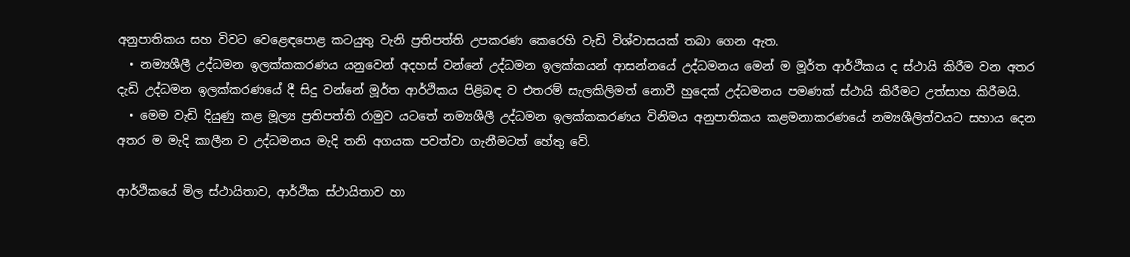අනුපාතිකය සහ විවට වෙළෙඳපොළ කටයුතු වැනි ප්‍රතිපත්ති උපකරණ කෙරෙහි වැඩි විශ්වාසයක් තබා ගෙන ඇත.
  • නම්‍යශීලී උද්ධමන ඉලක්කකරණය යනුවෙන් අදහස් වන්නේ උද්ධමන ඉලක්කයන් ආසන්නයේ උද්ධමනය මෙන් ම මූර්ත ආර්ථිකය ද ස්ථායි කිරීම වන අතර දැඩි උද්ධමන ඉලක්කරණයේ දී සිදු වන්නේ මූර්ත ආර්ථිකය පිළිබඳ ව එතරම් සැලකිලිමත් නොවී හුදෙක් උද්ධමනය පමණක් ස්ථායි කිරීමට උත්සාහ කිරීමයි.
  • මෙම වැඩි දියුණු කළ මූල්‍ය ප්‍රතිපත්ති රාමුව යටතේ නම්‍යශීලී උද්ධමන ඉලක්කකරණය විනිමය අනුපාතිකය කළමනාකරණයේ නම්‍යශීලිත්වයට සහාය දෙන අතර ම මැදි කාලීන ව උද්ධමනය මැදි තනි අගයක පවත්වා ගැනීමටත් හේතු වේ.

ආර්ථිකයේ මිල ස්ථායිතාව, ආර්ථික ස්ථායිතාව හා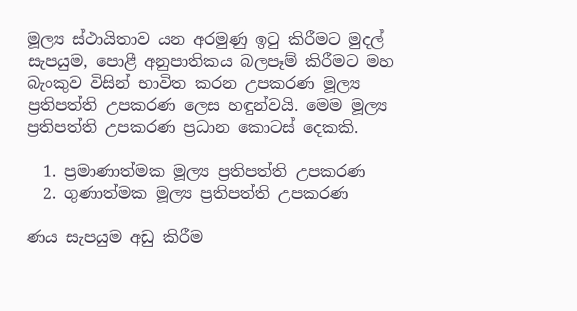මූල්‍ය ස්ථායිතාව යන අරමුණු ඉටු කිරීමට මුදල් සැපයුම, පොළී අනුපාතිකය බලපෑම් කිරීමට මහ බැංකුව විසින් භාවිත කරන උපකරණ මූල්‍ය ප්‍රතිපත්ති උපකරණ ලෙස හඳුන්වයි. මෙම මූල්‍ය ප්‍රතිපත්ති උපකරණ ප්‍රධාන කොටස් දෙකකි.

  1. ප්‍රමාණාත්මක මූල්‍ය ප්‍රතිපත්ති උපකරණ
  2. ගුණාත්මක මූල්‍ය ප්‍රතිපත්ති උපකරණ

ණය සැපයුම අඩු කිරීම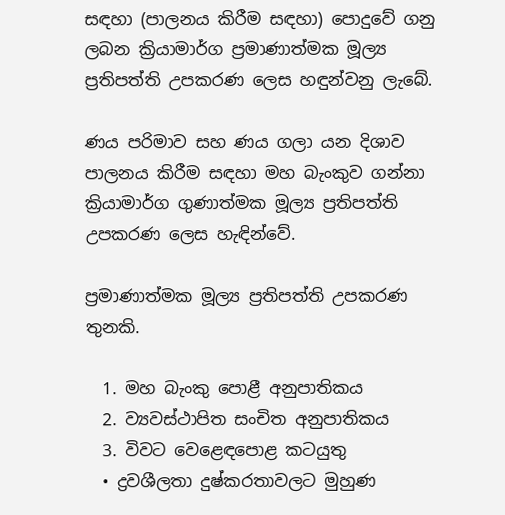සඳහා (පාලනය කිරීම සඳහා) පොදුවේ ගනු ලබන ක්‍රියාමාර්ග ප්‍රමාණාත්මක මූල්‍ය ප්‍රතිපත්ති උපකරණ ලෙස හඳුන්වනු ලැබේ.

ණය පරිමාව සහ ණය ගලා යන දිශාව පාලනය කිරීම සඳහා මහ බැංකුව ගන්නා ක්‍රියාමාර්ග ගුණාත්මක මූල්‍ය ප්‍රතිපත්ති උපකරණ ලෙස හැඳින්වේ.

ප්‍රමාණාත්මක මූල්‍ය ප්‍රතිපත්ති උපකරණ තුනකි.

  1. මහ බැංකු පොළී අනුපාතිකය
  2. ව්‍යවස්ථාපිත සංචිත අනුපාතිකය
  3. විවට වෙළෙඳපොළ කටයුතු
  • ද්‍රවශීලතා දුෂ්කරතාවලට මුහුණ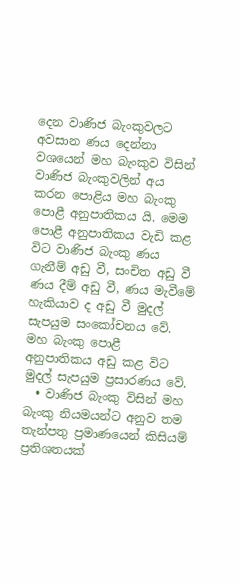දෙන වාණිජ බැංකුවලට අවසාන ණය දෙන්නා වශයෙන් මහ බැංකුව විසින් වාණිජ බැංකුවලින් අය කරන පොළිය මහ බැංකු පොළී අනුපාතිකය යි. මෙම පොළී අනුපාතිකය වැඩි කළ විට වාණිජ බැංකු ණය ගැනීම් අඩු වී, සංචිත අඩු වී ණය දීම් අඩු වී, ණය මැවීමේ හැකියාව ද අඩු වී මුදල් සැපයුම සංකෝචනය වේ. මහ බැංකු පොළී අනුපාතිකය අඩු කළ විට මුදල් සැපයුම ප්‍රසාරණය වේ.
  • වාණිජ බැංකු විසින් මහ බැංකු නියමයන්ට අනුව තම තැන්පතු ප්‍රමාණයෙන් කිසියම් ප්‍රතිශතයක්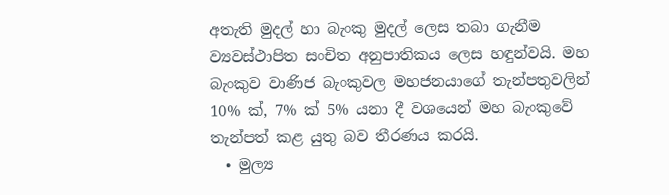අතැති මුදල් හා බැංකු මුදල් ලෙස තබා ගැනීම ව්‍යවස්ථාපිත සංචිත අනුපාතිකය ලෙස හඳුන්වයි. මහ බැංකුව වාණිජ බැංකුවල මහජනයාගේ තැන්පතුවලින් 10% ක්, 7% ක් 5% යනා දී වශයෙන් මහ බැංකුවේ තැන්පත් කළ යුතු බව තීරණය කරයි.
  • මුල්‍ය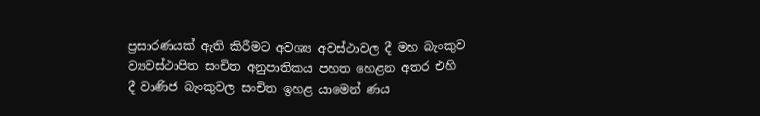ප්‍රසාරණයක් ඇති කිරීමට අවශ්‍ය අවස්ථාවල දී මහ බැංකුව ව්‍යවස්ථාපිත සංචිත අනුපාතිකය පහත හෙළන අතර එහි දී වාණිජ බැංකුවල සංචිත ඉහළ යාමෙන් ණය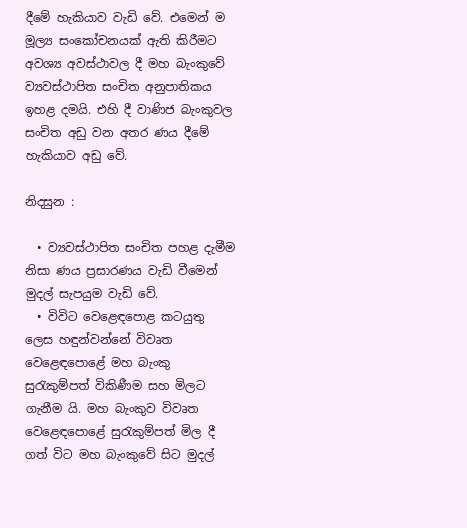දීමේ හැකියාව වැඩි වේ. එමෙන් ම මූල්‍ය සංකෝචනයක් ඇති කිරීමට අවශ්‍ය අවස්ථාවල දී මහ බැංකුවේ ව්‍යවස්ථාපිත සංචිත අනුපාතිකය ඉහළ දමයි. එහි දී වාණිජ බැංකුවල සංචිත අඩු වන අතර ණය දීමේ හැකියාව අඩු වේ.

නිදසුන :

  • ව්‍යවස්ථාපිත සංචිත පහළ දැමීම නිසා ණය ප්‍රසාරණය වැඩි වීමෙන් මුදල් සැපයුම වැඩි වේ.
  • විවිට වෙළෙඳපොළ කටයුතු ලෙස හඳුන්වන්නේ විවෘත වෙළෙඳපොළේ මහ බැංකු සුරැකුම්පත් විකිණීම සහ මිලට ගැනීම යි. මහ බැංකුව විවෘත වෙළෙඳපොළේ සුරැකුම්පත් මිල දී ගත් විට මහ බැංකුවේ සිට මුදල්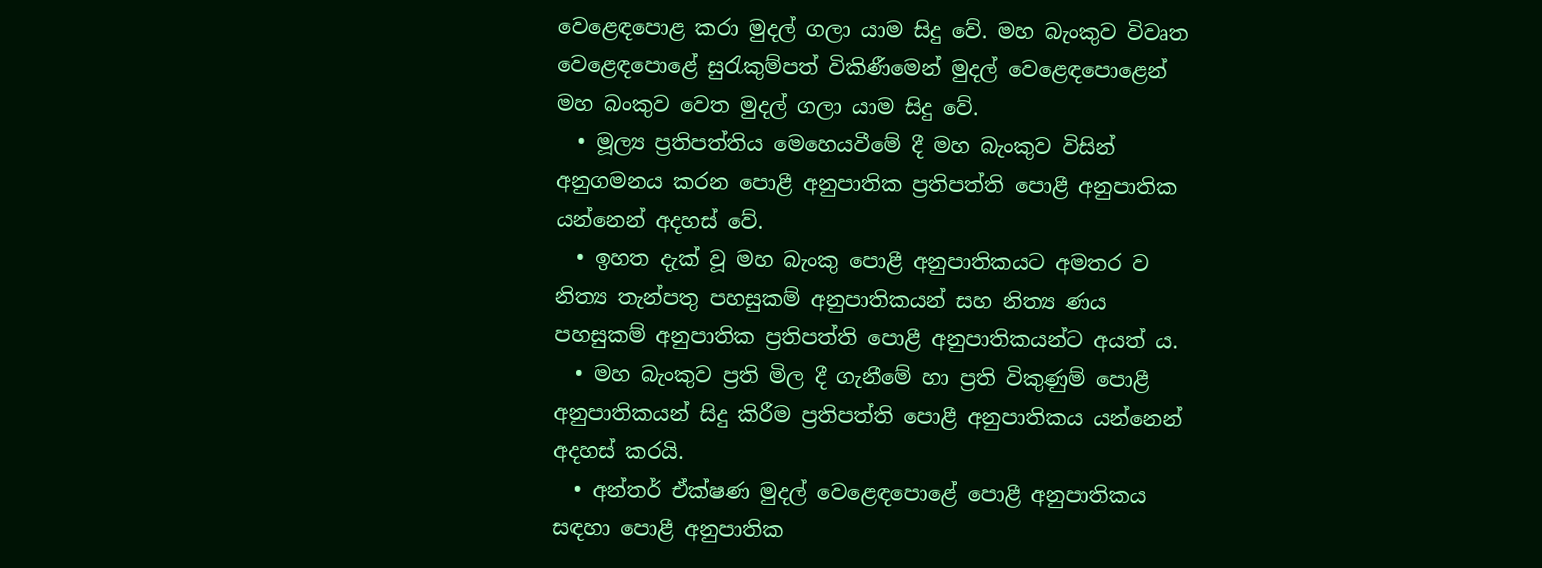වෙළෙඳපොළ කරා මුදල් ගලා යාම සිදු වේ. මහ බැංකුව විවෘත වෙළෙඳපොළේ සුරැකුම්පත් විකිණීමෙන් මුදල් වෙළෙඳපොළෙන් මහ බංකුව වෙත මුදල් ගලා යාම සිදු වේ.
  • මූල්‍ය ප්‍රතිපත්තිය මෙහෙයවීමේ දී මහ බැංකුව විසින් අනුගමනය කරන පොළී අනුපාතික ප්‍රතිපත්ති පොළී අනුපාතික යන්නෙන් අදහස් වේ.
  • ඉහත දැක් වූ මහ බැංකු පොළී අනුපාතිකයට අමතර ව නිත්‍ය තැන්පතු පහසුකම් අනුපාතිකයන් සහ නිත්‍ය ණය පහසුකම් අනුපාතික ප්‍රතිපත්ති පොළී අනුපාතිකයන්ට අයත් ය.
  • මහ බැංකුව ප්‍රති මිල දී ගැනීමේ හා ප්‍රති විකුණුම් පොළී අනුපාතිකයන් සිදු කිරීම ප්‍රතිපත්ති පොළී අනුපාතිකය යන්නෙන් අදහස් කරයි.
  • අන්තර් ඒක්ෂණ මුදල් වෙළෙඳපොළේ පොළී අනුපාතිකය සඳහා පොළී අනුපාතික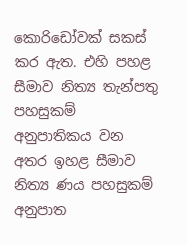කොරිඩෝවක් සකස් කර ඇත. එහි පහළ සීමාව නිත්‍ය තැන්පතු පහසුකම් අනුපාතිකය වන අතර ඉහළ සීමාව නිත්‍ය ණය පහසුකම් අනුපාත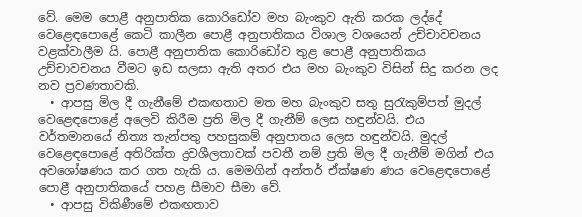වේ. මෙම පොළී අනුපාතික කොරිඩෝව මහ බැංකුව ඇති කරක ලද්දේ වෙළෙඳපොළේ කෙටි කාලීන පොළී අනුපාතිකය විශාල වශයෙන් උච්චාවචනය වළක්වාලීම යි. පොළී අනුපාතික කොරිඩෝව තුළ පොළී අනුපාතිකය උච්චාවචනය වීමට ඉඩ සලසා ඇති අතර එය මහ බැංකුව විසින් සිදු කරන ලද නව ප්‍රවණතාවකි.
  • ආපසු මිල දී ගැනීමේ එකඟතාව මත මහ බැංකුව සතු සුරැකුම්පත් මුදල් වෙළෙඳපොළේ අලෙවි කිරීම ප්‍රති මිල දී ගැනීම් ලෙස හඳුන්වයි. එය වර්තමානයේ නිත්‍ය තැන්පතු පහසුකම් අනුපාතය ලෙස හඳුන්වයි. මුදල් වෙළෙඳපොළේ අතිරික්ත ද්‍රවශීලතාවක් පවතී නම් ප්‍රති මිල දී ගැනීම් මගින් එය අවශෝෂණය කර ගත හැකි ය. මෙමගින් අන්තර් ඒක්ෂණ ණය වෙළෙඳපොළේ පොළී අනුපාතිකයේ පහළ සීමාව සීමා වේ.
  • ආපසු විකිණීමේ එකඟතාව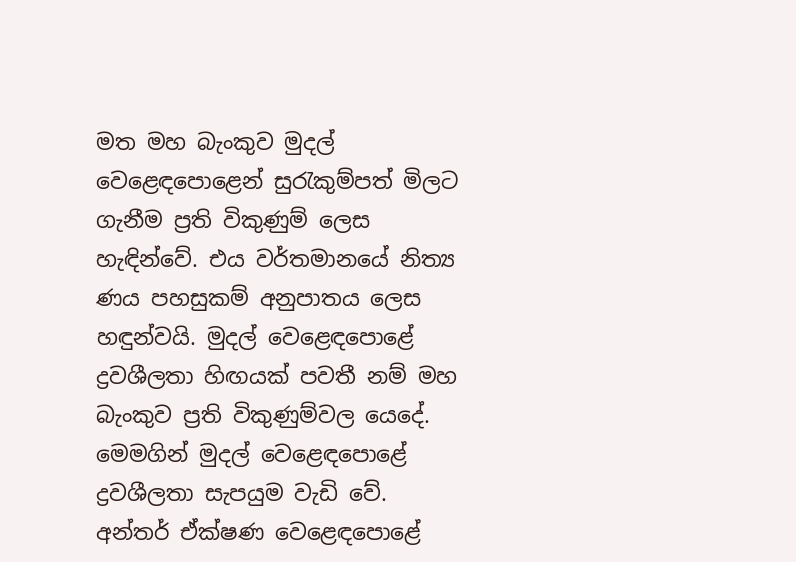මත මහ බැංකුව මුදල් වෙළෙඳපොළෙන් සුරැකුම්පත් මිලට ගැනීම ප්‍රති විකුණුම් ලෙස හැඳින්වේ. එය වර්තමානයේ නිත්‍ය ණය පහසුකම් අනුපාතය ලෙස හඳුන්වයි. මුදල් වෙළෙඳපොළේ ද්‍රවශීලතා හිඟයක් පවතී නම් මහ බැංකුව ප්‍රති විකුණුම්වල යෙදේ. මෙමගින් මුදල් වෙළෙඳපොළේ ද්‍රවශීලතා සැපයුම වැඩි වේ. අන්තර් ඒක්ෂණ වෙළෙඳපොළේ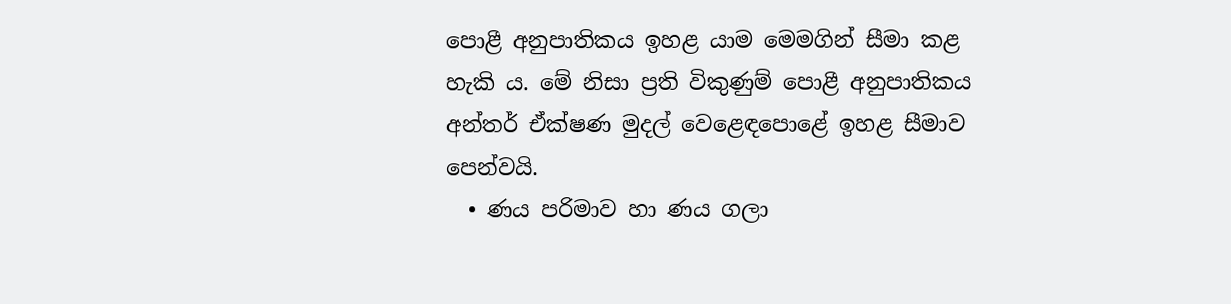පොළී අනුපාතිකය ඉහළ යාම මෙමගින් සීමා කළ හැකි ය. මේ නිසා ප්‍රති විකුණුම් පොළී අනුපාතිකය අන්තර් ඒක්ෂණ මුදල් වෙළෙඳපොළේ ඉහළ සීමාව පෙන්වයි.
  • ණය පරිමාව හා ණය ගලා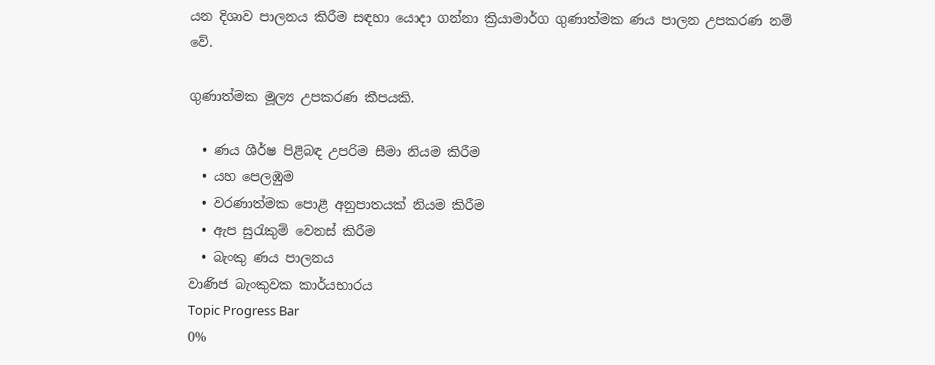යන දිශාව පාලනය කිරීම සඳහා යොදා ගන්නා ක්‍රියාමාර්ග ගුණාත්මක ණය පාලන උපකරණ නම් වේ.

ගුණාත්මක මූල්‍ය උපකරණ කීපයකි.

  • ණය ශීර්ෂ පිළිබඳ උපරිම සීමා නියම කිරීම
  • යහ පෙලඹුම
  • වරණාත්මක පොළී අනුපාතයක් නියම කිරීම
  • ඇප සුරැකුම් වෙනස් කිරීම
  • බැංකු ණය පාලනය
වාණිජ බැංකුවක කාර්යභාරය
Topic Progress Bar
0%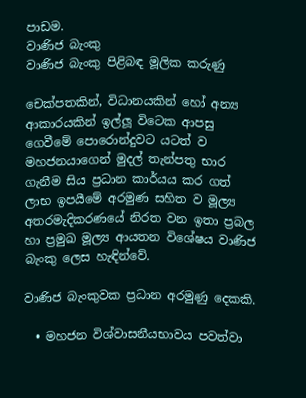පාඩම.
වාණිජ බැංකු
වාණිජ බැංකු පිළිබඳ මූලික කරුණු

චෙක්පතකින්, විධානයකින් හෝ අන්‍ය ආකාරයකින් ඉල්ලූ විටෙක ආපසු ගෙවීමේ පොරොන්දුවට යටත් ව මහජනයාගෙන් මුදල් තැන්පතු භාර ගැනීම සිය ප්‍රධාන කාර්යය කර ගත් ලාභ ඉපයීමේ අරමුණ සහිත ව මූල්‍ය අතරමැදිකරණයේ නිරත වන ඉතා ප්‍රබල හා ප්‍රමුඛ මූල්‍ය ආයතන විශේෂය වාණිජ බැංකු ලෙස හැඳින්වේ.

වාණිජ බැංකුවක ප්‍රධාන අරමුණු දෙකකි.

  • මහජන විශ්වාසනීයභාවය පවත්වා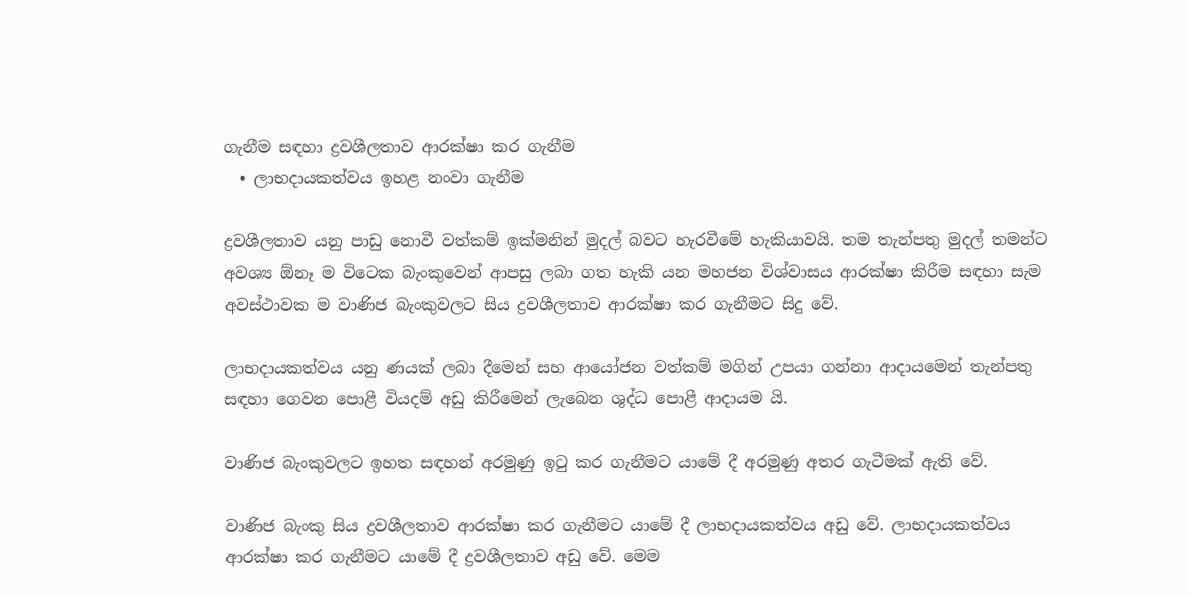ගැනීම සඳහා ද්‍රවශීලතාව ආරක්ෂා කර ගැනීම
  • ලාභදායකත්වය ඉහළ නංවා ගැනීම

ද්‍රවශීලතාව යනු පාඩු නොවී වත්කම් ඉක්මනින් මුදල් බවට හැරවීමේ හැකියාවයි. තම තැන්පතු මුදල් තමන්ට අවශ්‍ය ඕනෑ ම විටෙක බැංකුවෙන් ආපසු ලබා ගත හැකි යන මහජන විශ්වාසය ආරක්ෂා කිරීම සඳහා සැම අවස්ථාවක ම වාණිජ බැංකුවලට සිය ද්‍රවශීලතාව ආරක්ෂා කර ගැනීමට සිදු වේ.

ලාභදායකත්වය යනු ණයක් ලබා දීමෙන් සහ ආයෝජන වත්කම් මගින් උපයා ගන්නා ආදායමෙන් තැන්පතු සඳහා ගෙවන පොළී වියදම් අඩු කිරීමෙන් ලැබෙන ශුද්ධ පොළී ආදායම යි.

වාණිජ බැංකුවලට ඉහත සඳහන් අරමුණු ඉටු කර ගැනීමට යාමේ දී අරමුණු අතර ගැටීමක් ඇති වේ.

වාණිජ බැංකු සිය ද්‍රවශීලතාව ආරක්ෂා කර ගැනීමට යාමේ දී ලාභදායකත්වය අඩු වේ. ලාභදායකත්වය ආරක්ෂා කර ගැනීමට යාමේ දී ද්‍රවශීලතාව අඩු වේ. මෙම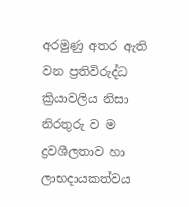අරමුණු අතර ඇති වන ප්‍රතිවිරුද්ධ ක්‍රියාවලිය නිසා නිරතුරු ව ම ද්‍රවශීලතාව හා ලාභදායකත්වය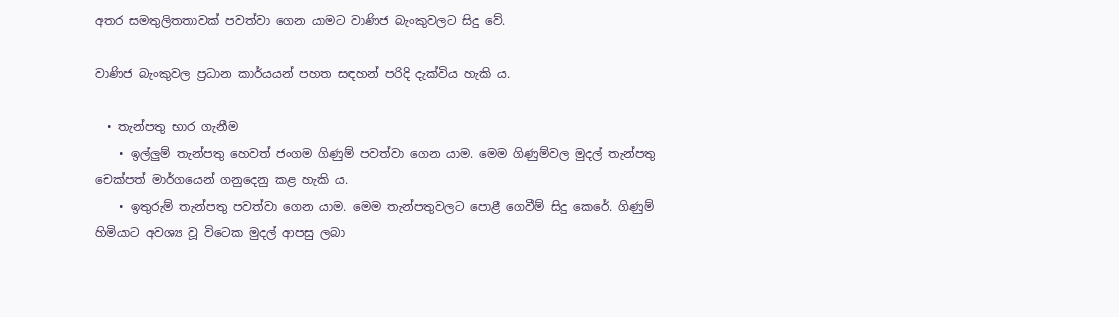අතර සමතුලිතතාවක් පවත්වා ගෙන යාමට වාණිජ බැංකුවලට සිදු වේ.

වාණිජ බැංකුවල ප්‍රධාන කාර්යයන් පහත සඳහන් පරිදි දැක්විය හැකි ය.

  • තැන්පතු භාර ගැනීම
    • ඉල්ලුම් තැන්පතු හෙවත් ජංගම ගිණුම් පවත්වා ගෙන යාම. මෙම ගිණුම්වල මුදල් තැන්පතු චෙක්පත් මාර්ගයෙන් ගනුදෙනු කළ හැකි ය.
    • ඉතුරුම් තැන්පතු පවත්වා ගෙන යාම. මෙම තැන්පතුවලට පොළී ගෙවීම් සිදු කෙරේ. ගිණුම් හිමියාට අවශ්‍ය වූ විටෙක මුදල් ආපසු ලබා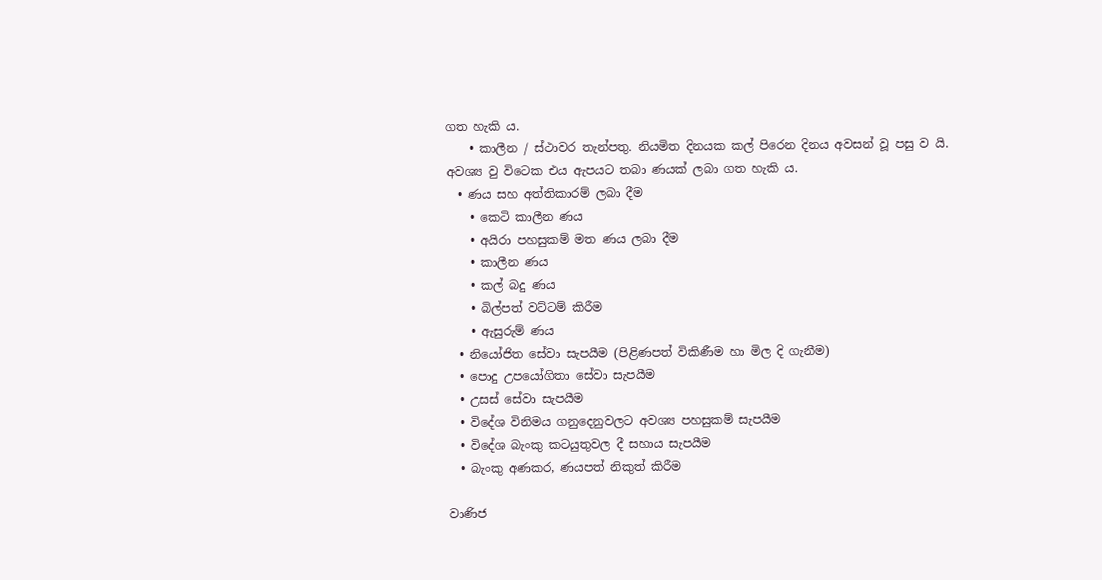ගත හැකි ය.
    • කාලීන / ස්ථාවර තැන්පතු. නියමිත දිනයක කල් පිරෙන දිනය අවසන් වූ පසු ව යි. අවශ්‍ය වු විටෙක එය ඇපයට තබා ණයක් ලබා ගත හැකි ය.
  • ණය සහ අත්තිකාරම් ලබා දීම
    • කෙටි කාලීන ණය
    • අයිරා පහසුකම් මත ණය ලබා දීම
    • කාලීන ණය
    • කල් බදු ණය
    • බිල්පත් වට්ටම් කිරීම
    • ඇසුරුම් ණය
  • නියෝජිත සේවා සැපයීම (පිළිණපත් විකිණීම හා මිල දි ගැනීම)
  • පොදු උපයෝගිතා සේවා සැපයීම
  • උසස් සේවා සැපයීම
  • විදේශ විනිමය ගනුදෙනුවලට අවශ්‍ය පහසුකම් සැපයීම
  • විදේශ බැංකු කටයුතුවල දී සහාය සැපයීම
  • බැංකු අණකර, ණයපත් නිකුත් කිරීම

වාණිජ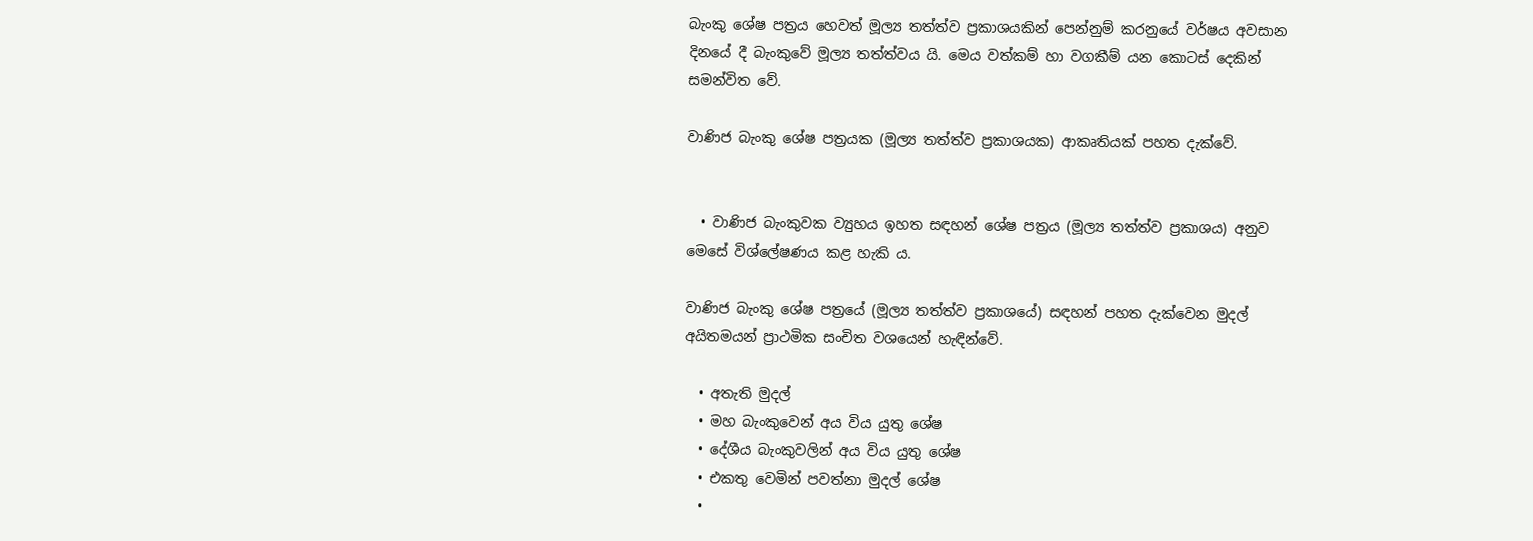බැංකු ශේෂ පත්‍රය හෙවත් මූල්‍ය තත්ත්ව ප්‍රකාශයකින් පෙන්නුම් කරනුයේ වර්ෂය අවසාන දිනයේ දී බැංකුවේ මූල්‍ය තත්ත්වය යි. මෙය වත්කම් හා වගකීම් යන කොටස් දෙකින් සමන්විත වේ.

වාණිජ බැංකු ශේෂ පත්‍රයක (මූල්‍ය තත්ත්ව ප්‍රකාශයක) ආකෘතියක් පහත දැක්වේ.


  • වාණිජ බැංකුවක ව්‍යුහය ඉහත සඳහන් ශේෂ පත්‍රය (මූල්‍ය තත්ත්ව ප්‍රකාශය) අනුව මෙසේ විශ්ලේෂණය කළ හැකි ය.

වාණිජ බැංකු ශේෂ පත්‍රයේ (මූල්‍ය තත්ත්ව ප්‍රකාශයේ) සඳහන් පහත දැක්වෙන මුදල් අයිතමයන් ප්‍රාථමික සංචිත වශයෙන් හැඳින්වේ.

  • අතැති මුදල්
  • මහ බැංකුවෙන් අය විය යුතු ශේෂ
  • දේශීය බැංකුවලින් අය විය යුතු ශේෂ
  • එකතු වෙමින් පවත්නා මුදල් ශේෂ
  •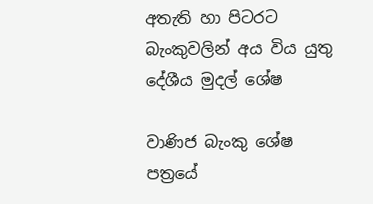අතැති හා පිටරට බැංකුවලින් අය විය යුතු දේශීය මුදල් ශේෂ

වාණිජ බැංකු ශේෂ පත්‍රයේ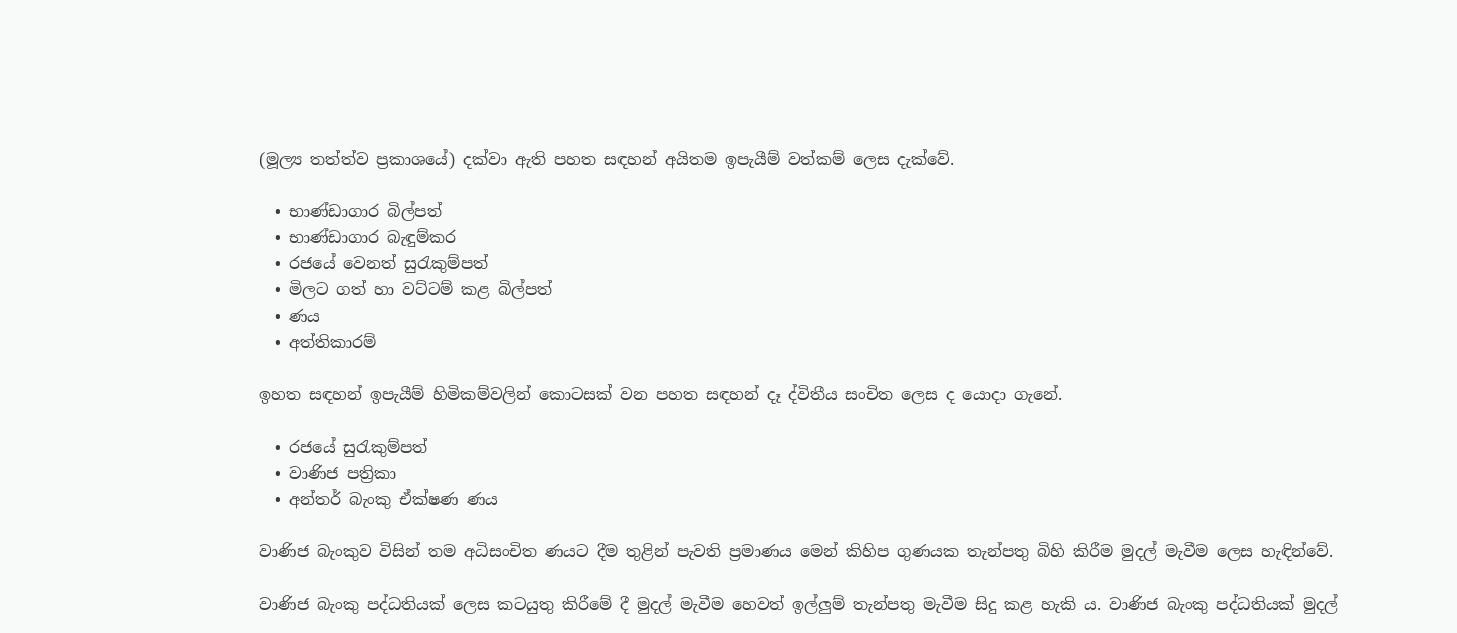(මූල්‍ය තත්ත්ව ප්‍රකාශයේ) දක්වා ඇති පහත සඳහන් අයිතම ඉපැයීම් වත්කම් ලෙස දැක්වේ.

  • භාණ්ඩාගාර බිල්පත්
  • භාණ්ඩාගාර බැඳුම්කර
  • රජයේ වෙනත් සුරැකුම්පත්
  • මිලට ගත් හා වට්ටම් කළ බිල්පත්
  • ණය
  • අත්තිකාරම්

ඉහත සඳහන් ඉපැයීම් හිමිකම්වලින් කොටසක් වන පහත සඳහන් දෑ ද්විතීය සංචිත ලෙස ද යොදා ගැනේ.

  • රජයේ සුරැකුම්පත්
  • වාණිජ පත්‍රිකා
  • අන්තර් බැංකු ඒක්ෂණ ණය

වාණිජ බැංකුව විසින් තම අධිසංචිත ණයට දීම තුළින් පැවති ප්‍රමාණය මෙන් කිහිප ගුණයක තැන්පතු බිහි කිරීම මුදල් මැවීම ලෙස හැඳින්වේ.

වාණිජ බැංකු පද්ධතියක් ලෙස කටයුතු කිරීමේ දී මුදල් මැවීම හෙවත් ඉල්ලුම් තැන්පතු මැවීම සිදු කළ හැකි ය. වාණිජ බැංකු පද්ධතියක් මුදල්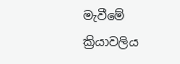මැවීමේ ක්‍රියාවලිය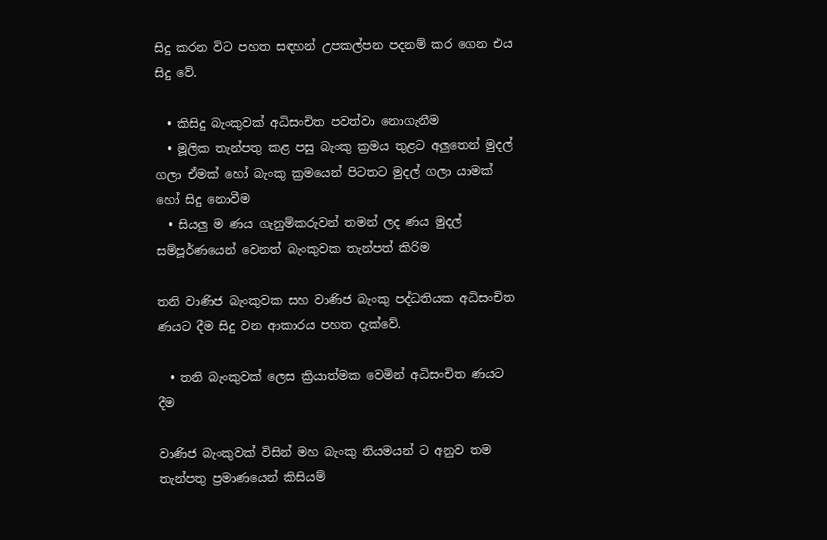සිදු කරන විට පහත සඳහන් උපකල්පන පදනම් කර ගෙන එය සිදු වේ.

  • කිසිදු බැංකුවක් අධිසංචිත පවත්වා නොගැනීම
  • මූලික තැන්පතු කළ පසු බැංකු ක්‍රමය තුළට අලුතෙන් මුදල් ගලා ඒමක් හෝ බැංකු ක්‍රමයෙන් පිටතට මුදල් ගලා යාමක් හෝ සිදු නොවීම
  • සියලු ම ණය ගැනුම්කරුවන් තමන් ලද ණය මුදල් සම්පූර්ණයෙන් වෙනත් බැංකුවක තැන්පත් කිරිම

තනි වාණිජ බැංකුවක සහ වාණිජ බැංකු පද්ධතියක අධිසංචිත ණයට දීම සිදු වන ආකාරය පහත දැක්වේ.

  • තනි බැංකුවක් ලෙස ක්‍රියාත්මක වෙමින් අධිසංචිත ණයට දීම

වාණිජ බැංකුවක් විසින් මහ බැංකු නියමයන් ට අනුව තම තැන්පතු ප්‍රමාණයෙන් කිසියම්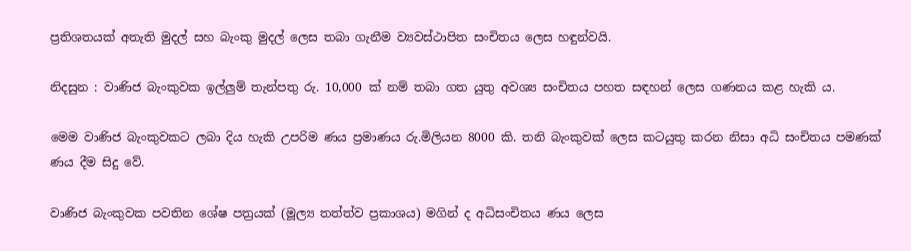ප්‍රතිශතයක් අතැති මුදල් සහ බැංකු මුදල් ලෙස තබා ගැනීම ව්‍යවස්ථාපිත සංචිතය ලෙස හඳුන්වයි.

නිදසුන : වාණිජ බැංකුවක ඉල්ලුම් තැන්පතු රු. 10,000 ක් නම් තබා ගත යුතු අවශ්‍ය සංචිතය පහත සඳහන් ලෙස ගණනය කළ හැකි ය.

මෙම වාණිජ බැංකුවකට ලබා දිය හැකි උපරිම ණය ප්‍රමාණය රු.මිලියන 8000 කි. තනි බැංකුවක් ලෙස කටයුතු කරන නිසා අධි සංචිතය පමණක් ණය දීම සිදු වේ.

වාණිජ බැංකුවක පවතින ශේෂ පත්‍රයක් (මූල්‍ය තත්ත්ව ප්‍රකාශය) මගින් ද අධිසංචිතය ණය ලෙස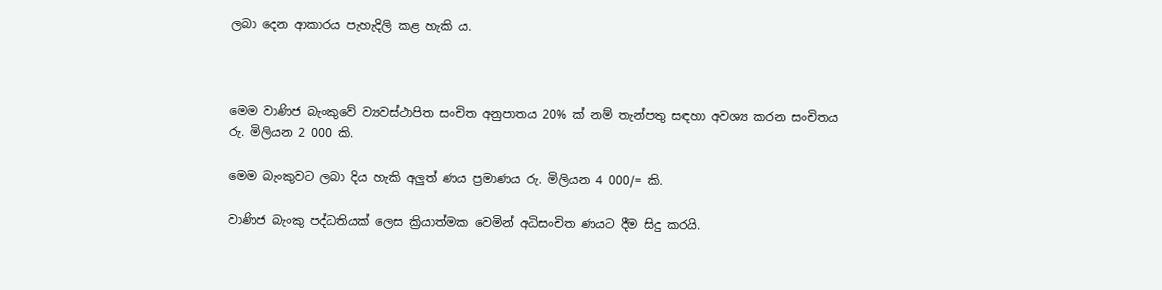ලබා දෙන ආකාරය පැහැදිලි කළ හැකි ය.



මෙම වාණිජ බැංකුවේ ව්‍යවස්ථාපිත සංචිත අනුපාතය 20% ක් නම් තැන්පතු සඳහා අවශ්‍ය කරන සංචිතය රු. මිලියන 2 000 කි.

මෙම බැංකුවට ලබා දිය හැකි අලුත් ණය ප්‍රමාණය රු. මිලියන 4 000/= කි.

වාණිජ බැංකු පද්ධතියක් ලෙස ක්‍රියාත්මක වෙමින් අධිසංචිත ණයට දීම සිදු කරයි.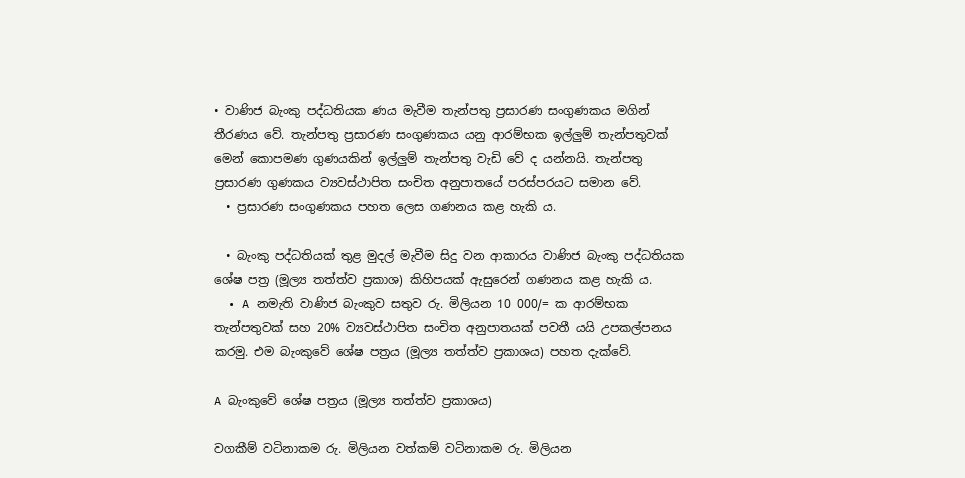• වාණිජ බැංකු පද්ධතියක ණය මැවීම තැන්පතු ප්‍රසාරණ සංගුණකය මගින් තීරණය වේ. තැන්පතු ප්‍රසාරණ සංගුණකය යනු ආරම්භක ඉල්ලුම් තැන්පතුවක් මෙන් කොපමණ ගුණයකින් ඉල්ලුම් තැන්පතු වැඩි වේ ද යන්නයි. තැන්පතු ප්‍රසාරණ ගුණකය ව්‍යවස්ථාපිත සංචිත අනුපාතයේ පරස්පරයට සමාන වේ.
  • ප්‍රසාරණ සංගුණකය පහත ලෙස ගණනය කළ හැකි ය.

  • බැංකු පද්ධතියක් තුළ මුදල් මැවීම සිදු වන ආකාරය වාණිජ බැංකු පද්ධතියක ශේෂ පත්‍ර (මූල්‍ය තත්ත්ව ප්‍රකාශ) කිහිපයක් ඇසුරෙන් ගණනය කළ හැකි ය.
  • A නමැති වාණිජ බැංකුව සතුව රු. මිලියන 10 000/= ක ආරම්භක තැන්පතුවක් සහ 20% ව්‍යවස්ථාපිත සංචිත අනුපාතයක් පවතී යයි උපකල්පනය කරමු. එම බැංකුවේ ශේෂ පත්‍රය (මූල්‍ය තත්ත්ව ප්‍රකාශය) පහත දැක්වේ.

A බැංකුවේ ශේෂ පත්‍රය (මූල්‍ය තත්ත්ව ප්‍රකාශය)

වගකීම් වටිනාකම රු. මිලියන වත්කම් වටිනාකම රු. මිලියන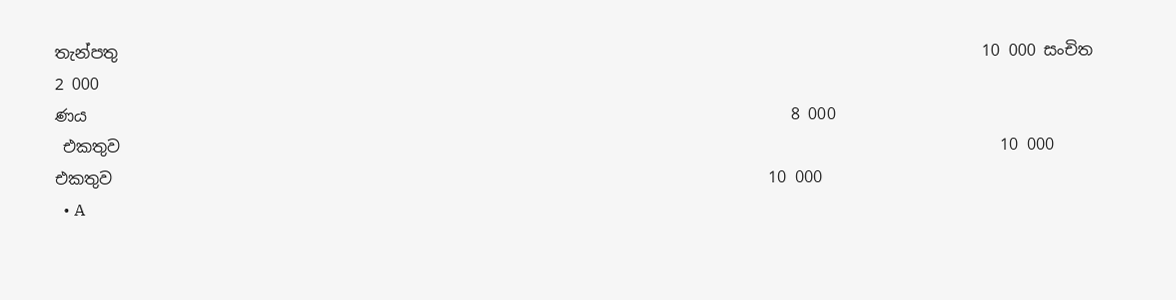තැන්පතු                                                                                                            10 000 සංචිත                                                                                      2 000
ණය                                                                                        8 000
 එකතුව                                                                                                              10 000
එකතුව                                                                                  10 000
  • A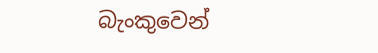බැංකුවෙන්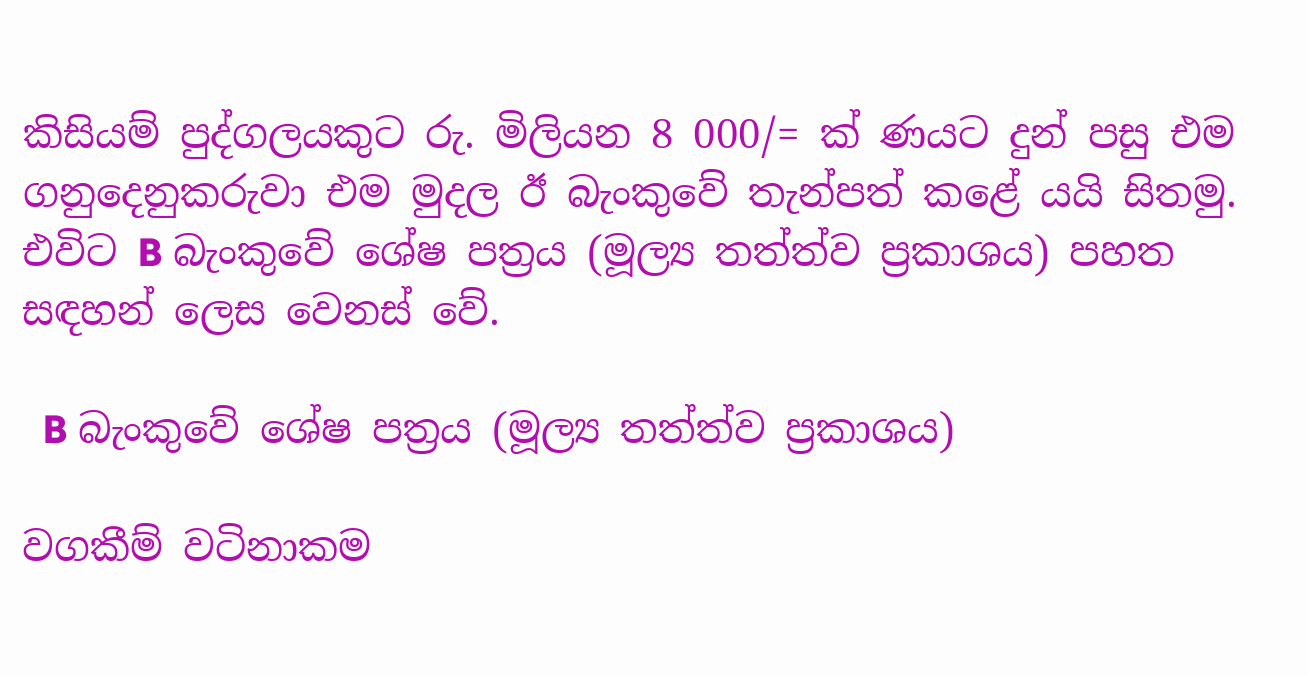කිසියම් පුද්ගලයකුට රු. මිලියන 8 000/= ක් ණයට දුන් පසු එම ගනුදෙනුකරුවා එම මුදල ඊ බැංකුවේ තැන්පත් කළේ යයි සිතමු. එවිට B බැංකුවේ ශේෂ පත්‍රය (මූල්‍ය තත්ත්ව ප්‍රකාශය) පහත සඳහන් ලෙස වෙනස් වේ.

  B බැංකුවේ ශේෂ පත්‍රය (මූල්‍ය තත්ත්ව ප්‍රකාශය)

වගකීම් වටිනාකම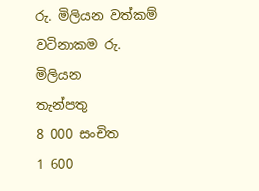රු. මිලියන වත්කම් වටිනාකම රු. මිලියන
තැන්පතු                                                                      8 000 සංචිත                                                                                      1 600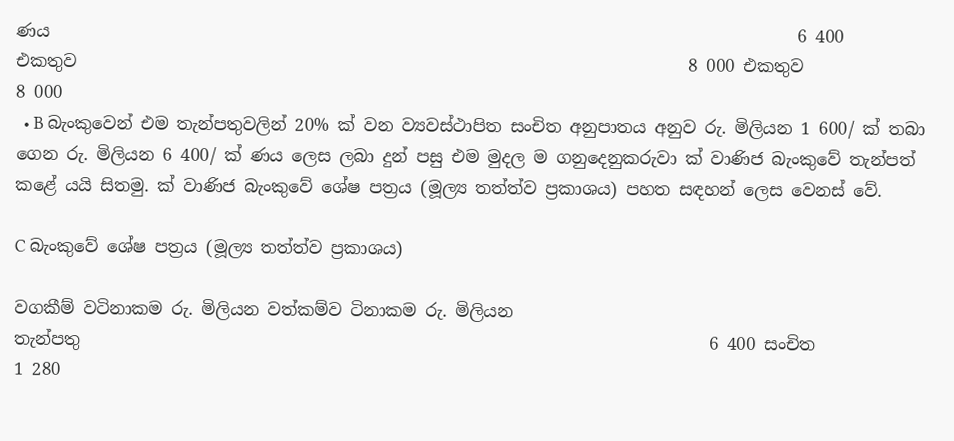ණය                                                                                        6 400
එකතුව                                                                        8 000 එකතුව                                                                                    8 000
  • B බැංකුවෙන් එම තැන්පතුවලින් 20% ක් වන ව්‍යවස්ථාපිත සංචිත අනුපාතය අනුව රු. මිලියන 1 600/ ක් තබා ගෙන රු. මිලියන 6 400/ ක් ණය ලෙස ලබා දුන් පසු එම මුදල ම ගනුදෙනුකරුවා ක්‍ වාණිජ බැංකුවේ තැන්පත් කළේ යයි සිතමු. ක්‍ වාණිජ බැංකුවේ ශේෂ පත්‍රය (මූල්‍ය තත්ත්ව ප්‍රකාශය) පහත සඳහන් ලෙස වෙනස් වේ.

C බැංකුවේ ශේෂ පත්‍රය (මූල්‍ය තත්ත්ව ප්‍රකාශය)

වගකීම් වටිනාකම රු. මිලියන වත්කම්ව ටිනාකම රු. මිලියන
තැන්පතු                                                                          6 400 සංචිත                                                                        1 280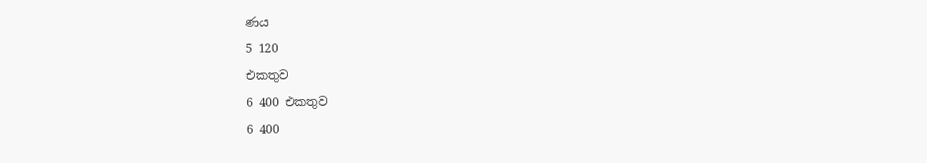ණය                                                                          5 120
එකතුව                                                                            6 400 එකතුව                                                                      6 400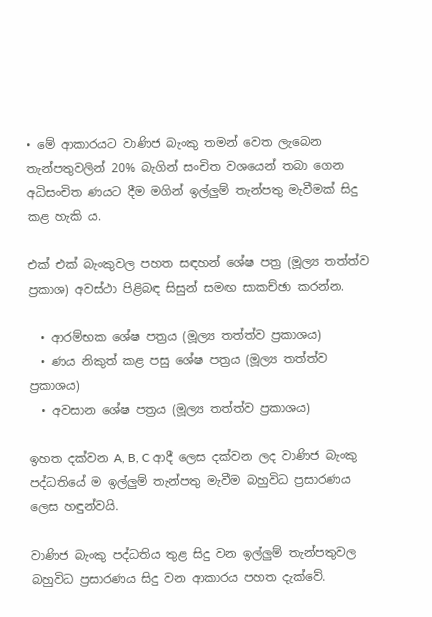• මේ ආකාරයට වාණිජ බැංකු තමන් වෙත ලැබෙන තැන්පතුවලින් 20% බැගින් සංචිත වශයෙන් තබා ගෙන අධිසංචිත ණයට දීම මගින් ඉල්ලුම් තැන්පතු මැවීමක් සිදු කළ හැකි ය.

එක් එක් බැංකුවල පහත සඳහන් ශේෂ පත්‍ර (මූල්‍ය තත්ත්ව ප්‍රකාශ) අවස්ථා පිළිබඳ සිසුන් සමඟ සාකච්ඡා කරන්න.

  • ආරම්භක ශේෂ පත්‍රය (මූල්‍ය තත්ත්ව ප්‍රකාශය)
  • ණය නිකුත් කළ පසු ශේෂ පත්‍රය (මූල්‍ය තත්ත්ව ප්‍රකාශය)
  • අවසාන ශේෂ පත්‍රය (මූල්‍ය තත්ත්ව ප්‍රකාශය)

ඉහත දක්වන A, B, C ආදී ලෙස දක්වන ලද වාණිජ බැංකු පද්ධතියේ ම ඉල්ලුම් තැන්පතු මැවීම බහුවිධ ප්‍රසාරණය ලෙස හඳුන්වයි.

වාණිජ බැංකු පද්ධතිය තුළ සිදු වන ඉල්ලුම් තැන්පතුවල බහුවිධ ප්‍රසාරණය සිදු වන ආකාරය පහත දැක්වේ.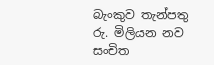බැංකුව තැන්පතු රු. මිලියන නව සංචිත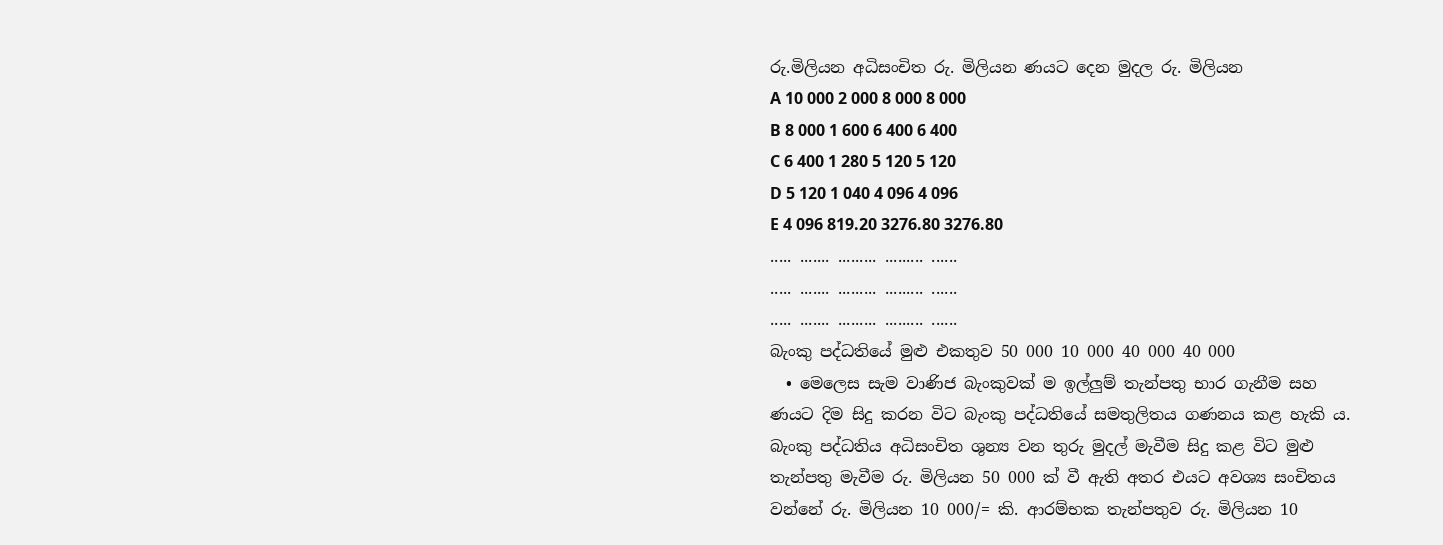රු.මිලියන අධිසංචිත රු. මිලියන ණයට දෙන මුදල රු. මිලියන
A 10 000 2 000 8 000 8 000
B 8 000 1 600 6 400 6 400
C 6 400 1 280 5 120 5 120
D 5 120 1 040 4 096 4 096
E 4 096 819.20 3276.80 3276.80
..... ....... ......... ......... ......
..... ....... ......... ......... ......
..... ....... ......... ......... ......
බැංකු පද්ධතියේ මුළු එකතුව 50 000 10 000 40 000 40 000
  • මෙලෙස සැම වාණිජ බැංකුවක් ම ඉල්ලුම් තැන්පතු භාර ගැනීම සහ ණයට දිම සිදු කරන විට බැංකු පද්ධතියේ සමතුලිතය ගණනය කළ හැකි ය. බැංකු පද්ධතිය අධිසංචිත ශුන්‍ය වන තුරු මුදල් මැවීම සිදු කළ විට මුළු තැන්පතු මැවීම රු. මිලියන 50 000 ක් වී ඇති අතර එයට අවශ්‍ය සංචිතය වන්නේ රු. මිලියන 10 000/= කි. ආරම්භක තැන්පතුව රු. මිලියන 10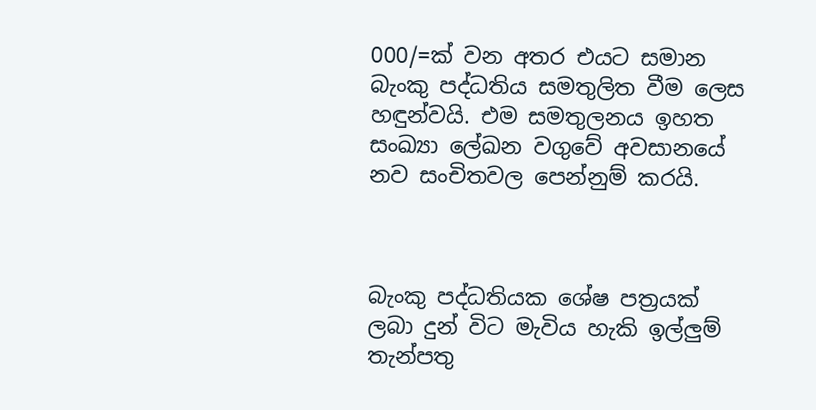000/=ක් වන අතර එයට සමාන බැංකු පද්ධතිය සමතුලිත වීම ලෙස හඳුන්වයි. එම සමතුලනය ඉහත සංඛ්‍යා ලේඛන වගුවේ අවසානයේ නව සංචිතවල පෙන්නුම් කරයි.



බැංකු පද්ධතියක ශේෂ පත්‍රයක් ලබා දුන් විට මැවිය හැකි ඉල්ලුම් තැන්පතු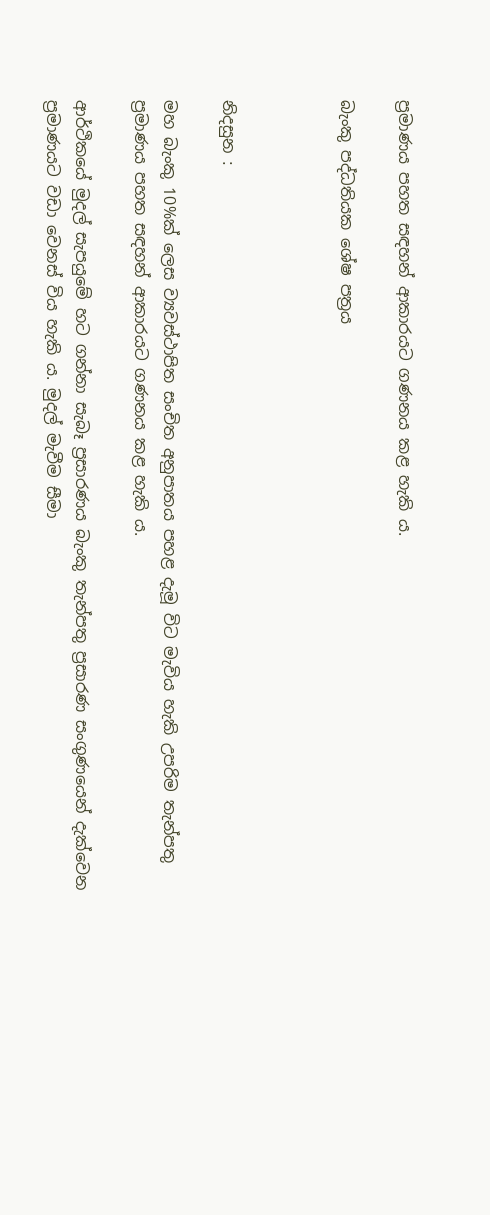ප්‍රමාණය පහත සඳහන් ආකාරයට ගණනය කළ හැකි ය.

බැංකු පද්ධතියක ශේෂ පත්‍රය



නිදසුන :

මහ බැංකු 10%ක් ලෙස ව්‍යවස්ථාපිත සංචිත අනුපාතය පහළ දැමූ විට මැවිය හැකි උපරිම තැන්පතු ප්‍රමාණය පහත සඳහන් ආකාරයට ගණනය කළ හැකි ය.

ආර්ථිකයේ මුදල් සැපයුමේ හට ගන්නා සැබෑ ප්‍රසාරණය බැංකු තැන්පතු ප්‍රසාරණ සංගුණයෙන් දැක්වෙන ප්‍රමාණයට වඩා වෙනස් විය හැකි ය. මුදල් මැවීම සීමා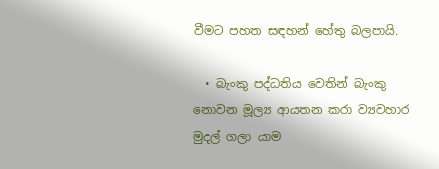වීමට පහත සඳහන් හේතු බලපායි.

  • බැංකු පද්ධතිය වෙතින් බැංකු නොවන මූල්‍ය ආයතන කරා ව්‍යවහාර මුදල් ගලා යාම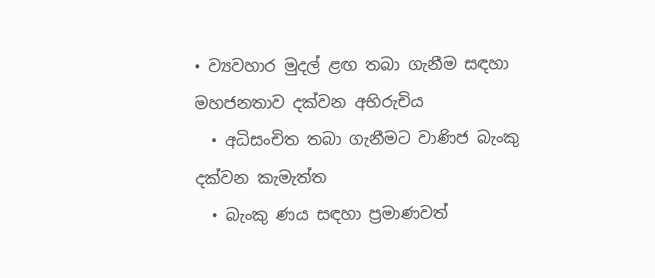• ව්‍යවහාර මුදල් ළඟ තබා ගැනීම සඳහා මහජනතාව දක්වන අභිරුචිය
  • අධිසංචිත තබා ගැනීමට වාණිජ බැංකු දක්වන කැමැත්ත
  • බැංකු ණය සඳහා ප්‍රමාණවත්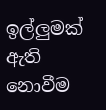ඉල්ලුමක් ඇති නොවීම